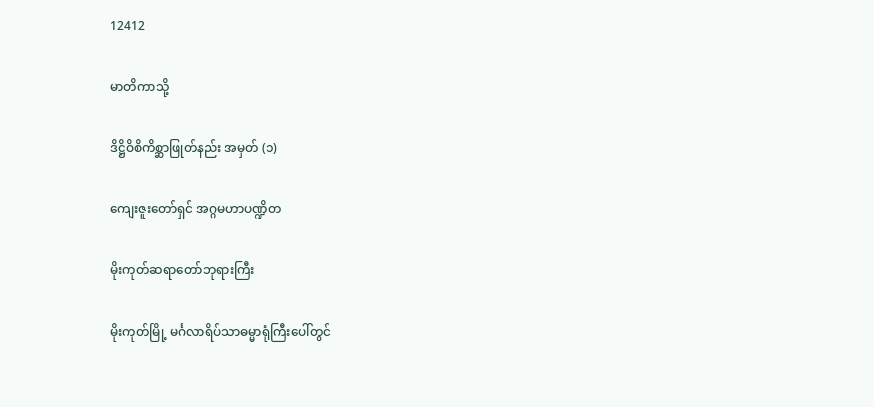12412

မာတိကာသို့

ဒိဋ္ဌိဝိစိကိစ္ဆာဖြုတ်နည်း အမှတ် (၁)

ကျေးဇူးတော်ရှင် အဂ္ဂမဟာပဏ္ဍိတ

မိုးကုတ်ဆရာတော်ဘုရားကြီး

မိုးကုတ်မြို့ မင်္ဂလာရိပ်သာဓမ္မာရုံကြီးပေါ်တွင်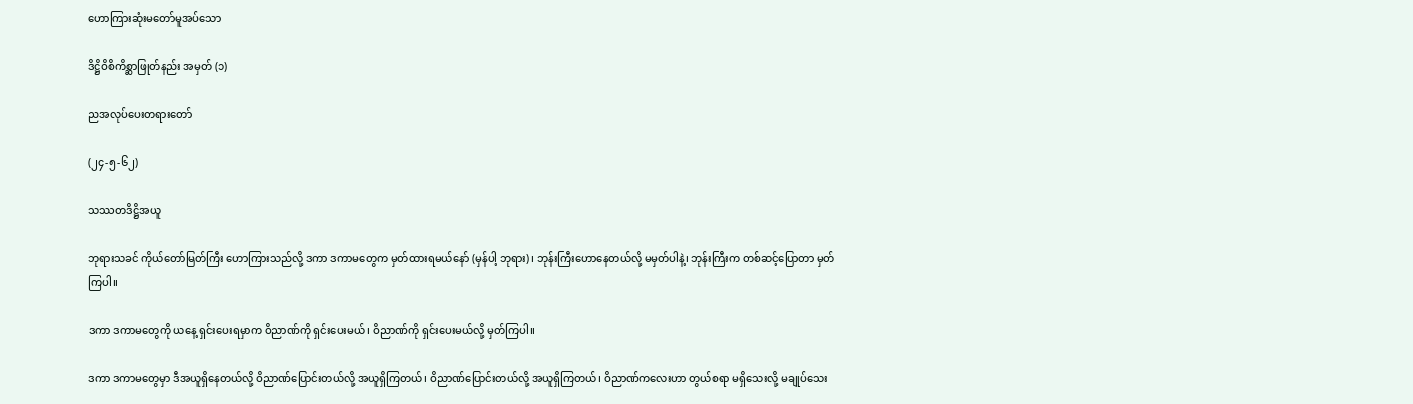ဟောကြားဆုံးမတော်မူအပ်သော

ဒိဋ္ဌိဝိစိကိစ္ဆာဖြုတ်နည်း အမှတ် (၁)

ညအလုပ်ပေးတရားတော်

(၂၄-၅-၆၂)

သဿတဒိဋ္ဌိအယူ

ဘုရားသခင် ကိုယ်တော်မြတ်ကြီး ဟောကြားသည်လို့ ဒကာ ဒကာမတွေက မှတ်ထားရမယ်နော် (မှန်ပါ့ ဘုရား)၊ ဘုန်းကြီးဟောနေတယ်လို့ မမှတ်ပါနဲ့၊ ဘုန်းကြီးက တစ်ဆင့်ပြောတာ မှတ်ကြပါ။

ဒကာ ဒကာမတွေကို ယနေ့ ရှင်းပေးရမှာက ဝိညာဏ်ကို ရှင်းပေးမယ်၊ ဝိညာဏ်ကို ရှင်းပေးမယ်လို့ မှတ်ကြပါ။

ဒကာ ဒကာမတွေမှာ ဒီအယူရှိနေတယ်လို့ ဝိညာဏ်ပြောင်းတယ်လို့ အယူရှိကြတယ်၊ ဝိညာဏ်ပြောင်းတယ်လို့ အယူရှိကြတယ်၊ ဝိညာဏ်ကလေးဟာ တွယ်စရာ မရှိသေးလို့ မချုပ်သေး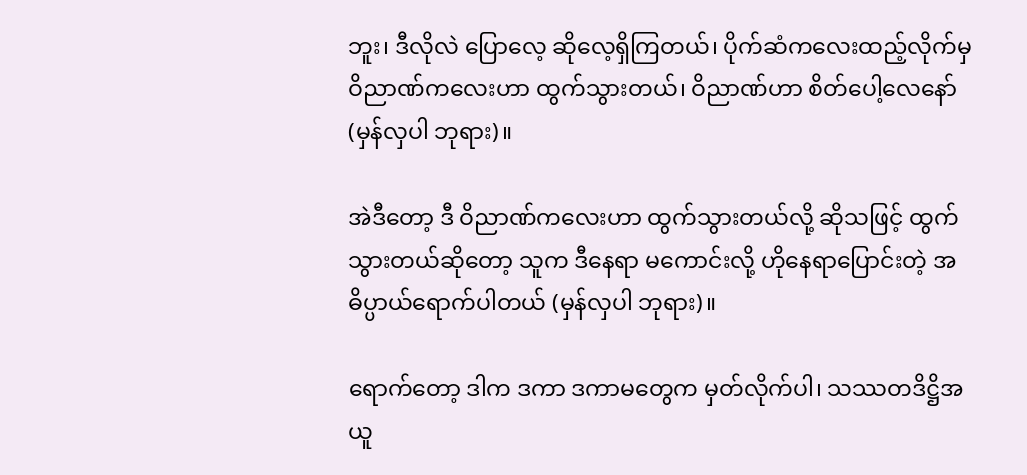ဘူး၊ ဒီလိုလဲ ပြောလေ့ ဆိုလေ့ရှိကြတယ်၊ ပိုက်ဆံကလေးထည့်လိုက်မှ ဝိညာဏ်ကလေးဟာ ထွက်သွားတယ်၊ ဝိညာဏ်ဟာ စိတ်ပေါ့လေနော် (မှန်လှပါ ဘုရား)။

အဲဒီတော့ ဒီ ဝိညာဏ်ကလေးဟာ ထွက်သွားတယ်လို့ ဆိုသဖြင့် ထွက်သွားတယ်ဆိုတော့ သူက ဒီနေရာ မကောင်းလို့ ဟိုနေရာပြောင်းတဲ့ အဓိပ္ပာယ်ရောက်ပါတယ် (မှန်လှပါ ဘုရား)။

ရောက်တော့ ဒါက ဒကာ ဒကာမတွေက မှတ်လိုက်ပါ၊ သဿတဒိဋ္ဌိအယူ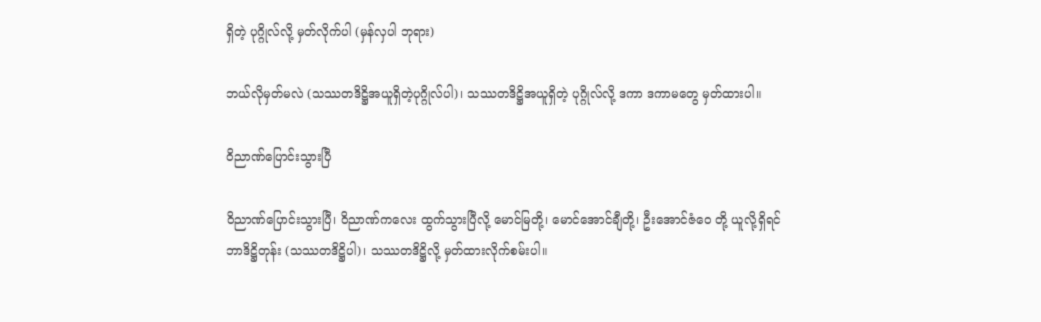ရှိတဲ့ ပုဂ္ဂိုလ်လို့ မှတ်လိုက်ပါ (မှန်လှပါ ဘုရား)

ဘယ်လိုမှတ်မလဲ (သဿတဒိဋ္ဌိအယူရှိတဲ့ပုဂ္ဂိုလ်ပါ)၊ သဿတဒိဋ္ဌိအယူရှိတဲ့ ပုဂ္ဂိုလ်လို့ ဒကာ ဒကာမတွေ မှတ်ထားပါ။

ဝိညာဏ်ပြောင်းသွားပြီ

ဝိညာဏ်ပြောင်းသွားပြီ၊ ဝိညာဏ်ကလေး ထွက်သွားပြီလို့ မောင်မြတို့၊ မောင်အောင်ချီတို့၊ ဦးအောင်ဇံဝေ တို့ ယူလို့ရှိရင် ဘာဒိဋ္ဌိတုန်း (သဿတဒိဋ္ဌိပါ)၊ သဿတဒိဋ္ဌိလို့ မှတ်ထားလိုက်စမ်းပါ။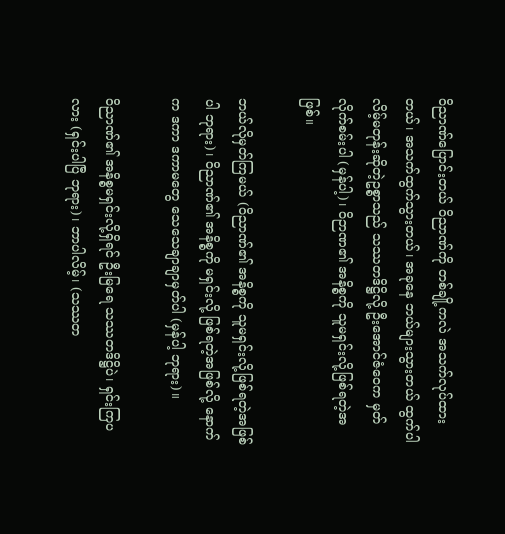ဝိညာဏ်ပြောင်းတယ် ဝိညာဏ်ကို တစ်ချို့ကလဲ အသက်လုပ်ထားတယ်၊ အသက်ထွက်သွားတယ်၊ အခုနေ ဘယ်များသွားတယ် ထွက်ပါလိမ့်မတုန်းဆိုတဲ့ဥစ္စာသည် သဿတဒိဋ္ဌိလို့ ဦးအောင်ဇံဝေက မှတ်လိုက်စမ်းပါ (မှန်ပါ့)၊ ဝိဉာဏ၏ အနိစ္စကို သူမရှင်းလို့ဖြစ်ရတဲ့အဖြစ်။

ဘယ်လိုမှတ်ကြမယ် (ဝိညာဏ်၏ အနိစ္စကို သူမရှင်းလို့ဖြစ်ရတဲ့အဖြစ်ပါ ဘုရား)၊ ဝိညာဏ်၏ အနိစ္စကို မရှင်းလို့ ဖြစ်ရတဲ့အဖြစ်လို့ နောက်က ဒကာ ဒကာမတွေ သေသေချာချာမှတ်ပါ (မှန်ပါ့ ဘုရား)။

ဝိညာဏ်၏ အနိစ္စမရှင်းလို့ရှိရင် ဦးမြရေ သဿတဒိဋ္ဌိပဲ၊ ရှင်းကြပလား (ရှင်းပါပြီ ဘုရား)၊ ဘာပါလိမ့်၊ (သဿတ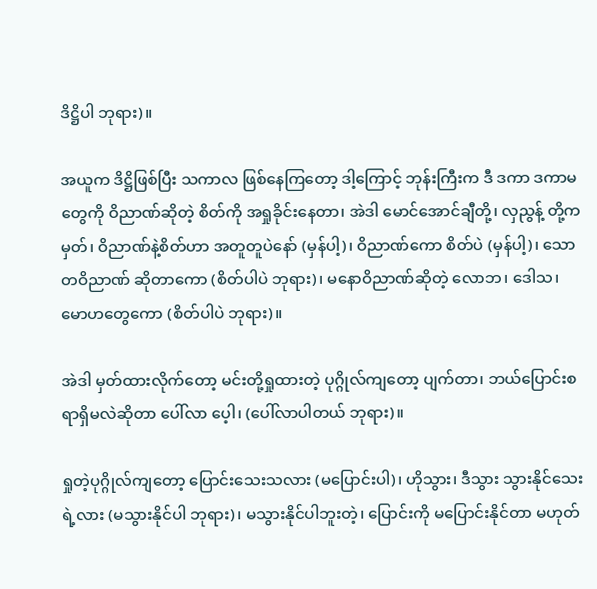ဒိဋ္ဌိပါ ဘုရား)။

အယူက ဒိဋ္ဌိဖြစ်ပြီး သကာလ ဖြစ်နေကြတော့ ဒါ့ကြောင့် ဘုန်းကြီးက ဒီ ဒကာ ဒကာမတွေကို ဝိညာဏ်ဆိုတဲ့ စိတ်ကို အရှုခိုင်းနေတာ၊ အဲဒါ မောင်အောင်ချီတို့၊ လှညွန့် တို့ကမှတ်၊ ဝိညာဏ်နဲ့စိတ်ဟာ အတူတူပဲနော် (မှန်ပါ့)၊ ဝိညာဏ်ကော စိတ်ပဲ (မှန်ပါ့)၊ သောတဝိညာဏ် ဆိုတာကော (စိတ်ပါပဲ ဘုရား)၊ မနောဝိညာဏ်ဆိုတဲ့ လောဘ၊ ဒေါသ၊ မောဟတွေကော (စိတ်ပါပဲ ဘုရား)။

အဲဒါ မှတ်ထားလိုက်တော့ မင်းတို့ရှုထားတဲ့ ပုဂ္ဂိုလ်ကျတော့ ပျက်တာ၊ ဘယ်ပြောင်းစရာရှိမလဲဆိုတာ ပေါ်လာ ပေ့ါ၊ (ပေါ်လာပါတယ် ဘုရား)။

ရှုတဲ့ပုဂ္ဂိုလ်ကျတော့ ပြောင်းသေးသလား (မပြောင်းပါ)၊ ဟိုသွား၊ ဒီသွား သွားနိုင်သေးရဲ့လား (မသွားနိုင်ပါ ဘုရား)၊ မသွားနိုင်ပါဘူးတဲ့၊ ပြောင်းကို မပြောင်းနိုင်တာ မဟုတ်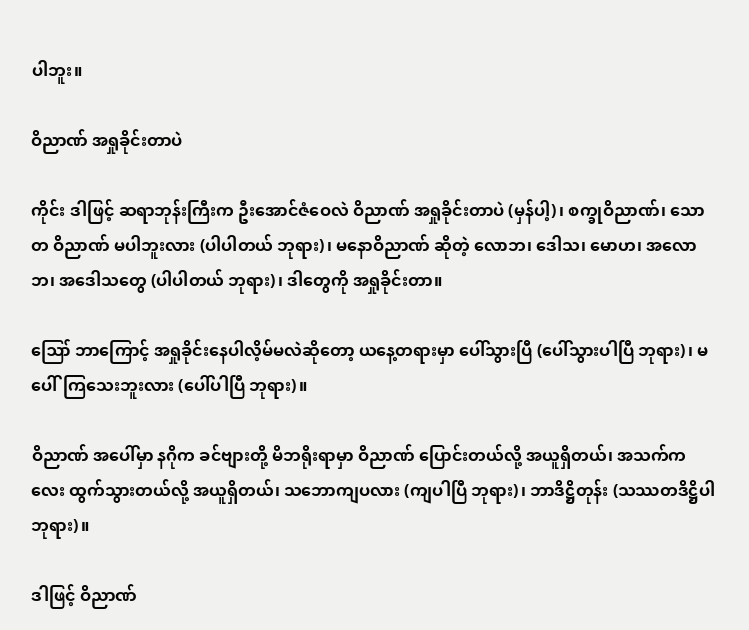ပါဘူး။

ဝိညာဏ် အရှုခိုင်းတာပဲ

ကိုင်း ဒါဖြင့် ဆရာဘုန်းကြီးက ဦးအောင်ဇံဝေလဲ ဝိညာဏ် အရှုခိုင်းတာပဲ (မှန်ပါ့)၊ စက္ခုဝိညာဏ်၊ သောတ ဝိညာဏ် မပါဘူးလား (ပါပါတယ် ဘုရား)၊ မနောဝိညာဏ် ဆိုတဲ့ လောဘ၊ ဒေါသ၊ မောဟ၊ အလောဘ၊ အဒေါသတွေ (ပါပါတယ် ဘုရား)၊ ဒါတွေကို အရှုခိုင်းတာ။

ဪ ဘာကြောင့် အရှုခိုင်းနေပါလိ့မ်မလဲဆိုတော့ ယနေ့တရားမှာ ပေါ်သွားပြီ (ပေါ်သွားပါပြီ ဘုရား)၊ မပေါ်ကြသေးဘူးလား (ပေါ်ပါပြီ ဘုရား)။

ဝိညာဏ် အပေါ်မှာ နဂိုက ခင်ဗျားတို့ မိဘရိုးရာမှာ ဝိညာဏ် ပြောင်းတယ်လို့ အယူရှိတယ်၊ အသက်ကလေး ထွက်သွားတယ်လို့ အယူရှိတယ်၊ သဘောကျပလား (ကျပါပြီ ဘုရား)၊ ဘာဒိဋ္ဌိတုန်း (သဿတဒိဋ္ဌိပါ ဘုရား)။

ဒါဖြင့် ဝိညာဏ်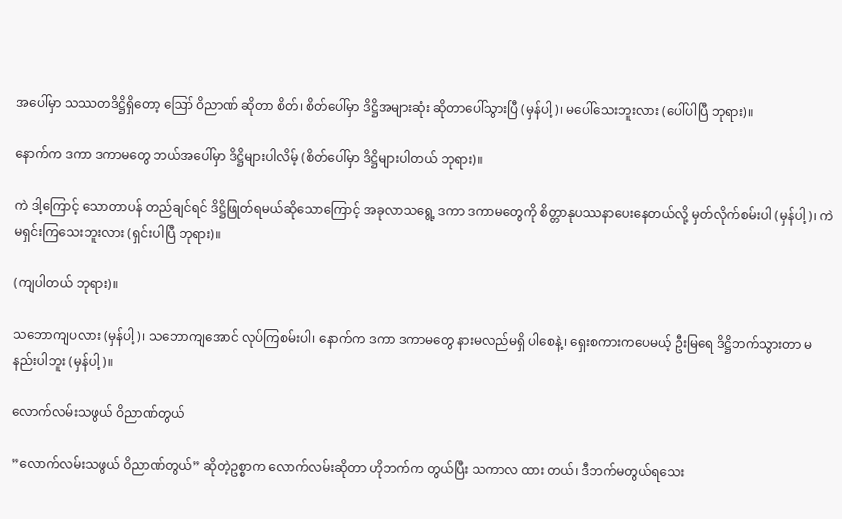အပေါ်မှာ သဿတဒိဋ္ဌိရှိတော့ ဪ ဝိညာဏ် ဆိုတာ စိတ်၊ စိတ်ပေါ်မှာ ဒိဋ္ဌိအများဆုံး ဆိုတာပေါ်သွားပြီ (မှန်ပါ့)၊ မပေါ်သေးဘူးလား (ပေါ်ပါပြီ ဘုရား)။

နောက်က ဒကာ ဒကာမတွေ ဘယ်အပေါ်မှာ ဒိဋ္ဌိများပါလိမ့် (စိတ်ပေါ်မှာ ဒိဋ္ဌိများပါတယ် ဘုရား)။

ကဲ ဒါ့ကြောင့် သောတာပန် တည်ချင်ရင် ဒိဋ္ဌိဖြုတ်ရမယ်ဆိုသောကြောင့် အခုလာသရွေ့ ဒကာ ဒကာမတွေကို စိတ္တာနုပဿနာပေးနေတယ်လို့ မှတ်လိုက်စမ်းပါ (မှန်ပါ့)၊ ကဲ မရှင်းကြသေးဘူးလား (ရှင်းပါပြီ ဘုရား)။

(ကျပါတယ် ဘုရား)။

သဘောကျပလား (မှန်ပါ့)၊ သဘောကျအောင် လုပ်ကြစမ်းပါ၊ နောက်က ဒကာ ဒကာမတွေ နားမလည်မရှိ ပါစေနဲ့၊ ရှေးစကားကပေမယ့် ဦးမြရေ ဒိဋ္ဌိဘက်သွားတာ မနည်းပါဘူး (မှန်ပါ့)။

လောက်လမ်းသဖွယ် ဝိညာဏ်တွယ်

”လောက်လမ်းသဖွယ် ဝိညာဏ်တွယ်” ဆိုတဲ့ဥစ္စာက လောက်လမ်းဆိုတာ ဟိုဘက်က တွယ်ပြီး သကာလ ထား တယ်၊ ဒီဘက်မတွယ်ရသေး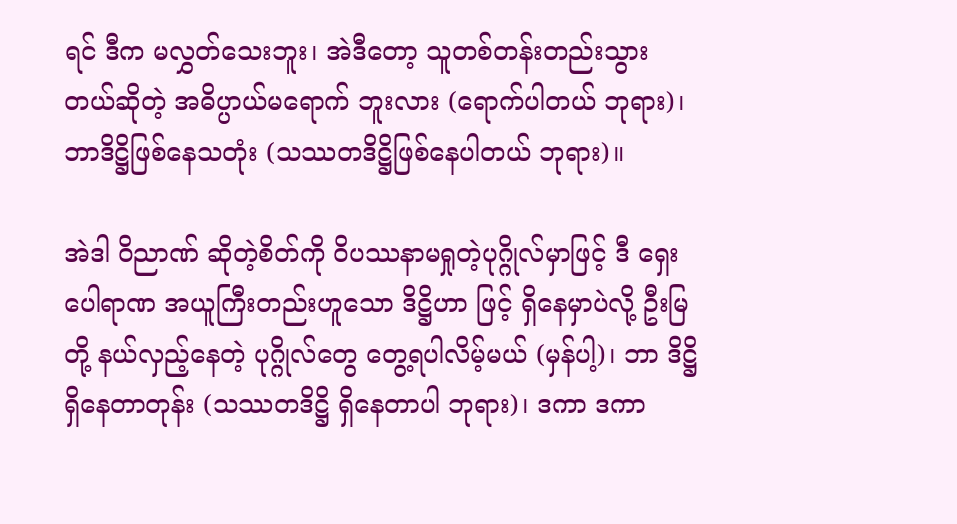ရင် ဒီက မလွှတ်သေးဘူး၊ အဲဒီတော့ သူတစ်တန်းတည်းသွားတယ်ဆိုတဲ့ အဓိပ္ပာယ်မရောက် ဘူးလား (ရောက်ပါတယ် ဘုရား)၊ ဘာဒိဋ္ဌိဖြစ်နေသတုံး (သဿတဒိဋ္ဌိဖြစ်နေပါတယ် ဘုရား)။

အဲဒါ ဝိညာဏ် ဆိုတဲ့စိတ်ကို ဝိပဿနာမရှုတဲ့ပုဂ္ဂိုလ်မှာဖြင့် ဒီ ရှေးပေါရာဏ အယူကြီးတည်းဟူသော ဒိဋ္ဌိဟာ ဖြင့် ရှိနေမှာပဲလို့ ဦးမြတို့ နယ်လှည့်နေတဲ့ ပုဂ္ဂိုလ်တွေ တွေ့ရပါလိမ့်မယ် (မှန်ပါ့)၊ ဘာ ဒိဋ္ဌိ ရှိနေတာတုန်း (သဿတဒိဋ္ဌိ ရှိနေတာပါ ဘုရား)၊ ဒကာ ဒကာ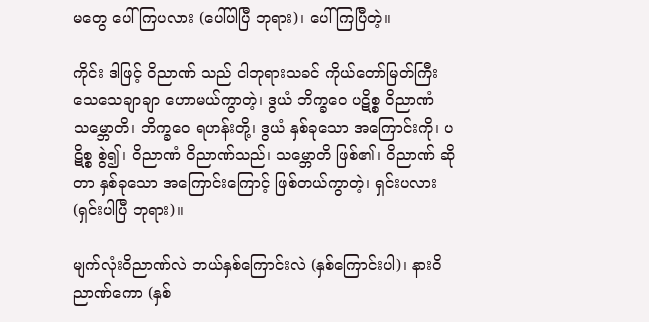မတွေ ပေါ်ကြပလား (ပေါ်ပါပြီ ဘုရား)၊ ပေါ်ကြပြီတဲ့။

ကိုင်း ဒါဖြင့် ဝိညာဏ် သည် ငါဘုရားသခင် ကိုယ်တော်မြတ်ကြီး သေသေချာချာ ဟောမယ်ကွာတဲ့၊ ဒွယံ ဘိက္ခဝေ ပဋိစ္စ ဝိညာဏံ သမ္ဘောတိ၊ ဘိက္ခဝေ ရဟန်းတို့၊ ဒွယံ နှစ်ခုသော အကြောင်းကို၊ ပဋိစ္စ စွဲ၍၊ ဝိညာဏံ ဝိညာဏ်သည်၊ သမ္ဘောတိ ဖြစ်၏၊ ဝိညာဏ် ဆိုတာ နှစ်ခုသော အကြောင်းကြောင့် ဖြစ်တယ်ကွာတဲ့၊ ရှင်းပလား (ရှင်းပါပြီ ဘုရား)။

မျက်လုံးဝိညာဏ်လဲ ဘယ်နှစ်ကြောင်းလဲ (နှစ်ကြောင်းပါ)၊ နားဝိညာဏ်ကော (နှစ်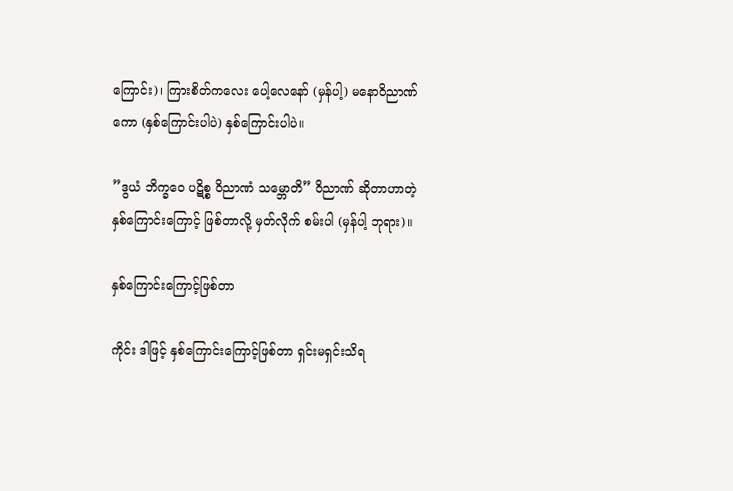ကြောင်း)၊ ကြားစိတ်ကလေး ပေါ့လေနော် (မှန်ပါ့) မနောဝိညာဏ်ကော (နှစ်ကြောင်းပါပဲ) နှစ်ကြောင်းပါပဲ။

”ဒွယံ ဘိက္ခဝေ ပဋိစ္စ ဝိညာဏံ သမ္ဘောတိ” ဝိညာဏ် ဆိုတာဟာတဲ့ နှစ်ကြောင်းကြောင့် ဖြစ်တာလို့ မှတ်လိုက် စမ်းပါ (မှန်ပါ့ ဘုရား)။

နှစ်ကြောင်းကြောင့်ဖြစ်တာ

ကိုင်း ဒါဖြင့် နှစ်ကြောင်းကြောင့်ဖြစ်တာ ရှင်းမရှင်းသိရ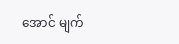အောင် မျက်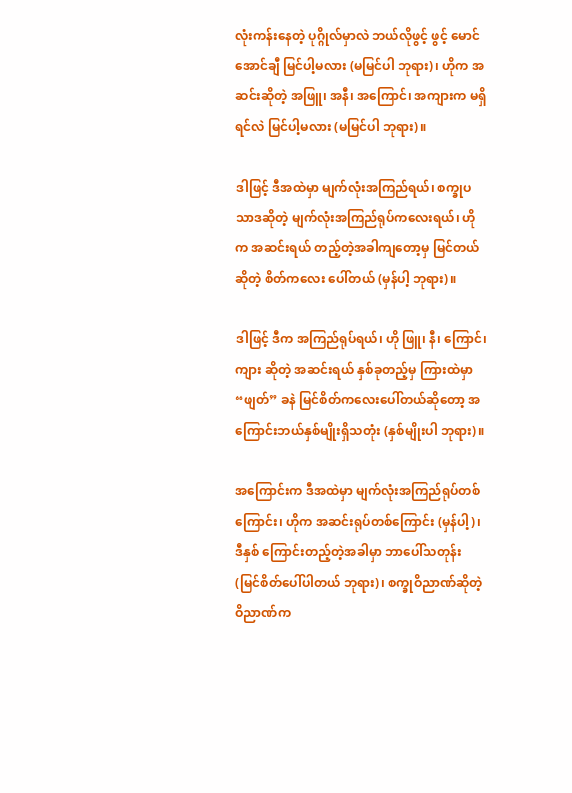လုံးကန်းနေတဲ့ ပုဂ္ဂိုလ်မှာလဲ ဘယ်လိုဖွင့် ဖွင့် မောင်အောင်ချီ မြင်ပါ့မလား (မမြင်ပါ ဘုရား)၊ ဟိုက အဆင်းဆိုတဲ့ အဖြူ၊ အနီ၊ အကြောင်၊ အကျားက မရှိရင်လဲ မြင်ပါ့မလား (မမြင်ပါ ဘုရား)။

ဒါဖြင့် ဒီအထဲမှာ မျက်လုံးအကြည်ရယ်၊ စက္ခုပသာဒဆိုတဲ့ မျက်လုံးအကြည်ရုပ်ကလေးရယ်၊ ဟိုက အဆင်းရယ် တည့်တဲ့အခါကျတော့မှ မြင်တယ်ဆိုတဲ့ စိတ်ကလေး ပေါ်တယ် (မှန်ပါ့ ဘုရား)။

ဒါဖြင့် ဒီက အကြည်ရုပ်ရယ်၊ ဟို ဖြူ၊ နီ၊ ကြောင်၊ ကျား ဆိုတဲ့ အဆင်းရယ် နှစ်ခုတည့်မှ ကြားထဲမှာ “ဖျတ်” ခနဲ မြင်စိတ်ကလေးပေါ်တယ်ဆိုတော့ အကြောင်းဘယ်နှစ်မျိုးရှိသတုံး (နှစ်မျိုးပါ ဘုရား)။

အကြောင်းက ဒီအထဲမှာ မျက်လုံးအကြည်ရုပ်တစ်ကြောင်း၊ ဟိုက အဆင်းရုပ်တစ်ကြောင်း (မှန်ပါ့)၊ ဒီနှစ် ကြောင်းတည့်တဲ့အခါမှာ ဘာပေါ်သတုန်း (မြင်စိတ်ပေါ်ပါတယ် ဘုရား)၊ စက္ခုဝိညာဏ်ဆိုတဲ့ ဝိညာဏ်က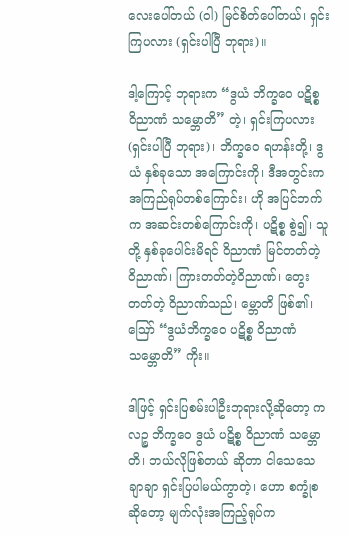လေးပေါ်တယ် (ဝါ) မြင်စိတ်ပေါ်တယ်၊ ရှင်းကြပလား (ရှင်းပါပြီ ဘုရား)။

ဒါ့ကြောင့် ဘုရားက “ဒွယံ ဘိက္ခဝေ ပဋိစ္စ ဝိညာဏံ သမ္ဘောတိ” တဲ့၊ ရှင်းကြပလား (ရှင်းပါပြီ ဘုရား)၊ ဘိက္ခဝေ ရဟန်းတို့၊ ဒွယံ နှစ်ခုသော အကြောင်းကို၊ ဒီအတွင်းက အကြည်ရုပ်တစ်ကြောင်း၊ ဟို အပြင်ဘက်က အဆင်းတစ်ကြောင်းကို၊ ပဋိစ္စ စွဲ၍၊ သူတို့ နှစ်ခုပေါင်းမိရင် ဝိညာဏံ မြင်တတ်တဲ့ ဝိညာဏ်၊ ကြားတတ်တဲ့ဝိညာဏ်၊ တွေးတတ်တဲ့ ဝိညာဏ်သည်၊ မ္ဘောတိ ဖြစ်၏၊ ဪ “ဒွယံဘိက္ခဝေ ပဋိစ္စ ဝိညာဏံ သမ္ဘောတိ” ကိုး။

ဒါဖြင့် ရှင်းပြစမ်းပါဦးဘုရားလို့ဆိုတော့ ကလဉ္စ ဘိက္ခဝေ ဒွယံ ပဋိစ္စ ဝိညာဏံ သမ္ဘောတိ၊ ဘယ်လိုဖြစ်တယ် ဆိုတာ ငါသေသေချာချာ ရှင်းပြပါမယ်ကွာတဲ့၊ ဟော စက္ခုံစဆိုတော့ မျက်လုံးအကြည့်ရုပ်က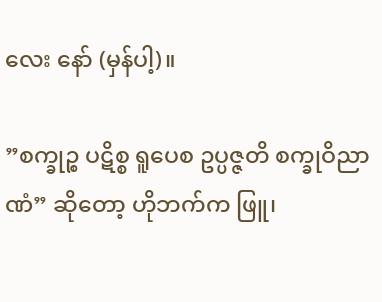လေး နော် (မှန်ပါ့)။

”စက္ခုဉ္စ ပဋိစ္စ ရူပေစ ဥပ္ပဇ္ဇတိ စက္ခုဝိညာဏံ” ဆိုတော့ ဟိုဘက်က ဖြူ၊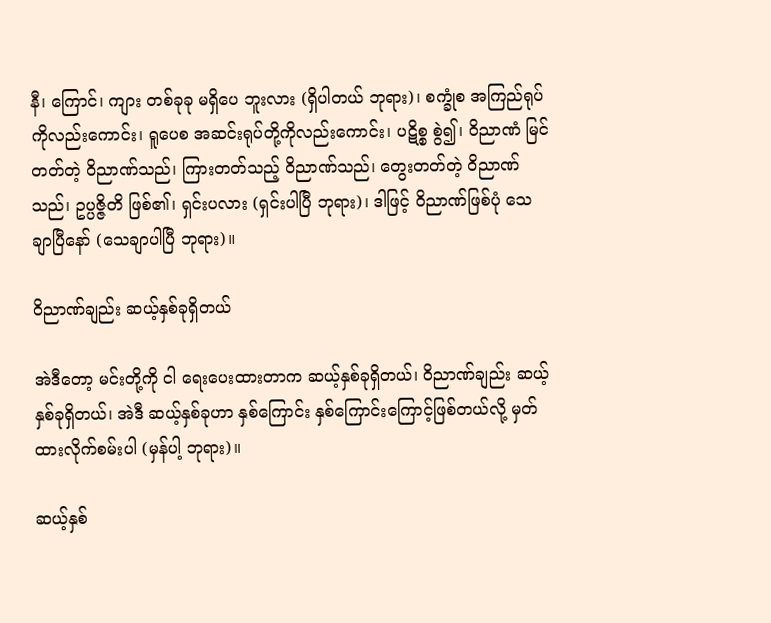နီ၊ ကြောင်၊ ကျား တစ်ခုခု မရှိပေ ဘူးလား (ရှိပါတယ် ဘုရား)၊ စက္ခုံစ အကြည်ရုပ်ကိုလည်းကောင်း၊ ရူပေစ အဆင်းရုပ်တို့ကိုလည်းကောင်း၊ ပဋိစ္စ စွဲ၍၊ ဝိညာဏံ မြင်တတ်တဲ့ ဝိညာဏ်သည်၊ ကြားတတ်သည့် ဝိညာဏ်သည်၊ တွေးတတ်တဲ့ ဝိညာဏ်သည်၊ ဥပ္ပဇ္ဇိတိ ဖြစ်၏၊ ရှင်းပလား (ရှင်းပါပြီ ဘုရား)၊ ဒါဖြင့် ဝိညာဏ်ဖြစ်ပုံ သေချာပြီနော် (သေချာပါပြီ ဘုရား)။

ဝိညာဏ်ချည်း ဆယ့်နှစ်ခုရှိတယ်

အဲဒီတော့ မင်းတို့ကို ငါ ရေးပေးထားတာက ဆယ့်နှစ်ခုရှိတယ်၊ ဝိညာဏ်ချည်း ဆယ့်နှစ်ခုရှိတယ်၊ အဲဒီ ဆယ့်နှစ်ခုဟာ နှစ်ကြောင်း နှစ်ကြောင်းကြောင့်ဖြစ်တယ်လို့ မှတ်ထားလိုက်စမ်းပါ (မှန်ပါ့ ဘုရား)။

ဆယ့်နှစ်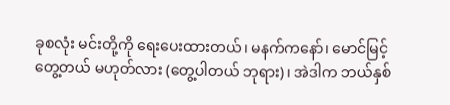ခုစလုံး မင်းတို့ကို ရေးပေးထားတယ်၊ မနက်ကနော်၊ မောင်မြင့် တွေ့တယ် မဟုတ်လား (တွေ့ပါတယ် ဘုရား)၊ အဲဒါက ဘယ်နှစ်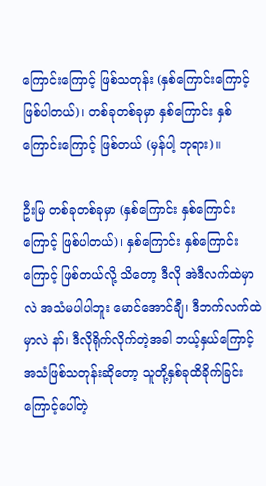ကြောင်းကြောင့် ဖြစ်သတုန်း (နှစ်ကြောင်းကြောင့် ဖြစ်ပါတယ်)၊ တစ်ခုတစ်ခုမှာ နှစ်ကြောင်း နှစ်ကြောင်းကြောင့် ဖြစ်တယ် (မှန်ပါ့ ဘုရား)။

ဦးမြ တစ်ခုတစ်ခုမှာ (နှစ်ကြောင်း နှစ်ကြောင်းကြောင့် ဖြစ်ပါတယ်)၊ နှစ်ကြောင်း နှစ်ကြောင်းကြောင့် ဖြစ်တယ်လို့ သိတော့ ဒီလို အဲဒီလက်ထဲမှာလဲ အသံမပါပါဘူး မောင်အောင်ချီ၊ ဒီဘက်လက်ထဲမှာလဲ နာ်၊ ဒီလိုရိုက်လိုက်တဲ့အခါ ဘယ့်နှယ်ကြောင့် အသံဖြစ်သတုန်းဆိုတော့ သူတို့နှစ်ခုထိခိုက်ခြင်းကြောင့်ပေါ်တဲ့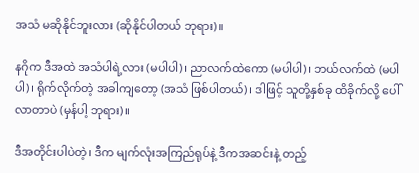အသံ မဆိုနိုင်ဘူးလား (ဆိုနိုင်ပါတယ် ဘုရား)။

နဂိုက ဒီအထဲ အသံပါရဲ့လား (မပါပါ)၊ ညာလက်ထဲကော (မပါပါ)၊ ဘယ်လက်ထဲ (မပါပါ)၊ ရိုက်လိုက်တဲ့ အခါကျတော့ (အသံ ဖြစ်ပါတယ်)၊ ဒါဖြင့် သူတို့နှစ်ခု ထိခိုက်လို့ ပေါ်လာတာပဲ (မှန်ပါ့ ဘုရား)။

ဒီအတိုင်းပါပဲတဲ့၊ ဒီက မျက်လုံးအကြည်ရုပ်နဲ့ ဒီကအဆင်းနဲ့ တည့်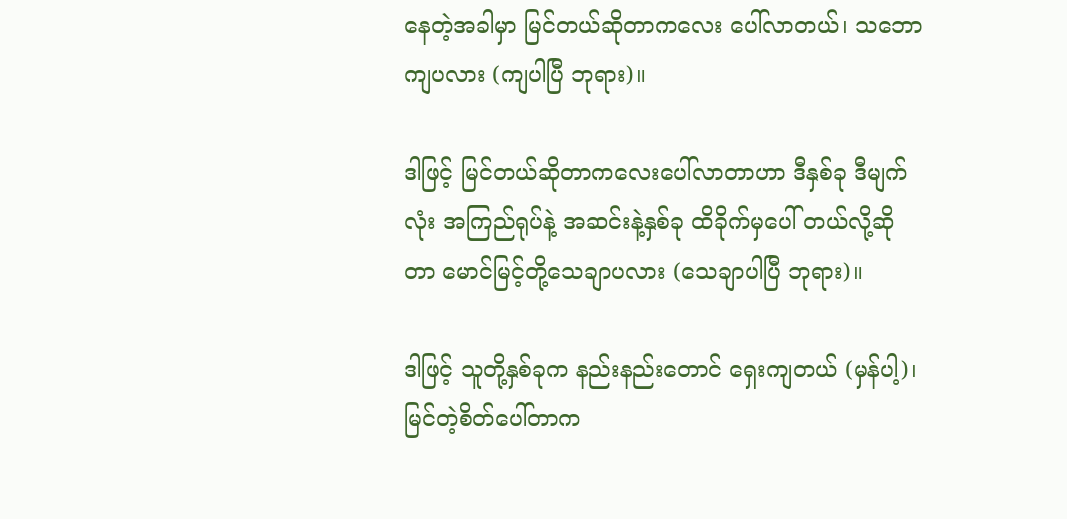နေတဲ့အခါမှာ မြင်တယ်ဆိုတာကလေး ပေါ်လာတယ်၊ သဘောကျပလား (ကျပါပြီ ဘုရား)။

ဒါဖြင့် မြင်တယ်ဆိုတာကလေးပေါ်လာတာဟာ ဒီနှစ်ခု ဒီမျက်လုံး အကြည်ရုပ်နဲ့ အဆင်းနဲ့နှစ်ခု ထိခိုက်မှပေါ် တယ်လို့ဆိုတာ မောင်မြင့်တို့သေချာပလား (သေချာပါပြီ ဘုရား)။

ဒါဖြင့် သူတို့နှစ်ခုက နည်းနည်းတောင် ရှေးကျတယ် (မှန်ပါ့)၊ မြင်တဲ့စိတ်ပေါ်တာက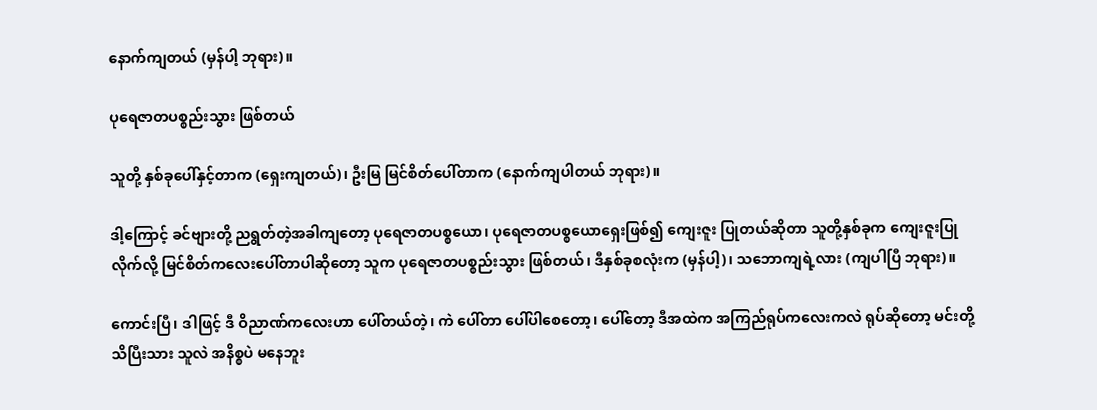နောက်ကျတယ် (မှန်ပါ့ ဘုရား)။

ပုရေဇာတပစ္စည်းသွား ဖြစ်တယ်

သူတို့ နှစ်ခုပေါ်နှင့်တာက (ရှေးကျတယ်)၊ ဦးမြ မြင်စိတ်ပေါ်တာက (နောက်ကျပါတယ် ဘုရား)။

ဒါ့ကြောင့် ခင်ဗျားတို့ ညရွတ်တဲ့အခါကျတော့ ပုရေဇာတပစ္စယော၊ ပုရေဇာတပစ္စယောရှေးဖြစ်၍ ကျေးဇူး ပြုတယ်ဆိုတာ သူတို့နှစ်ခုက ကျေးဇူးပြုလိုက်လို့ မြင်စိတ်ကလေးပေါ်တာပါဆိုတော့ သူက ပုရေဇာတပစ္စည်းသွား ဖြစ်တယ်၊ ဒီနှစ်ခုစလုံးက (မှန်ပါ့)၊ သဘောကျရဲ့လား (ကျပါပြီ ဘုရား)။

ကောင်းပြီ၊ ဒါဖြင့် ဒီ ဝိညာဏ်ကလေးဟာ ပေါ်တယ်တဲ့၊ ကဲ ပေါ်တာ ပေါ်ပါစေတော့၊ ပေါ်တော့ ဒီအထဲက အကြည်ရုပ်ကလေးကလဲ ရုပ်ဆိုတော့ မင်းတို့သိပြီးသား သူလဲ အနိစ္စပဲ မနေဘူး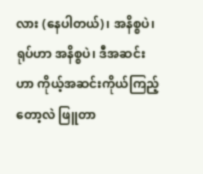လား (နေပါတယ်)၊ အနိစ္စပဲ၊ ရုပ်ဟာ အနိစ္စပဲ၊ ဒီအဆင်းဟာ ကိုယ့်အဆင်းကိုယ်ကြည့်တော့လဲ ဖြူတာ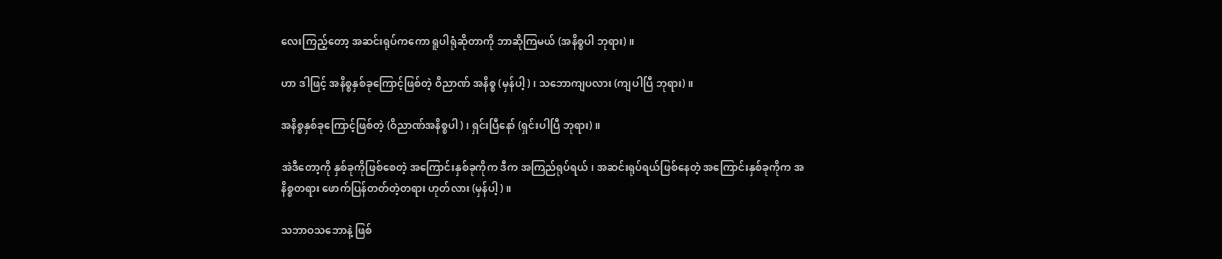လေးကြည့်တော့ အဆင်းရုပ်ကကော ရူပါရုံဆိုတာကို ဘာဆိုကြမယ် (အနိစ္စပါ ဘုရား)။

ဟာ ဒါဖြင့် အနိစ္စနှစ်ခုကြောင့်ဖြစ်တဲ့ ဝိညာဏ် အနိစ္စ (မှန်ပါ့)၊ သဘောကျပလား (ကျပါပြီ ဘုရား)။

အနိစ္စနှစ်ခုကြောင့်ဖြစ်တဲ့ (ဝိညာဏ်အနိစ္စပါ)၊ ရှင်းပြီနော် (ရှင်းပါပြီ ဘုရား)။

အဲဒီတော့ကို နှစ်ခုကိုဖြစ်စေတဲ့ အကြောင်းနှစ်ခုကိုက ဒီက အကြည်ရုပ်ရယ်၊ အဆင်းရုပ်ရယ်ဖြစ်နေတဲ့ အကြောင်းနှစ်ခုကိုက အနိစ္စတရား ဖောက်ပြန်တတ်တဲ့တရား ဟုတ်လား (မှန်ပါ့)။

သဘာဝသဘောနဲ့ ဖြစ်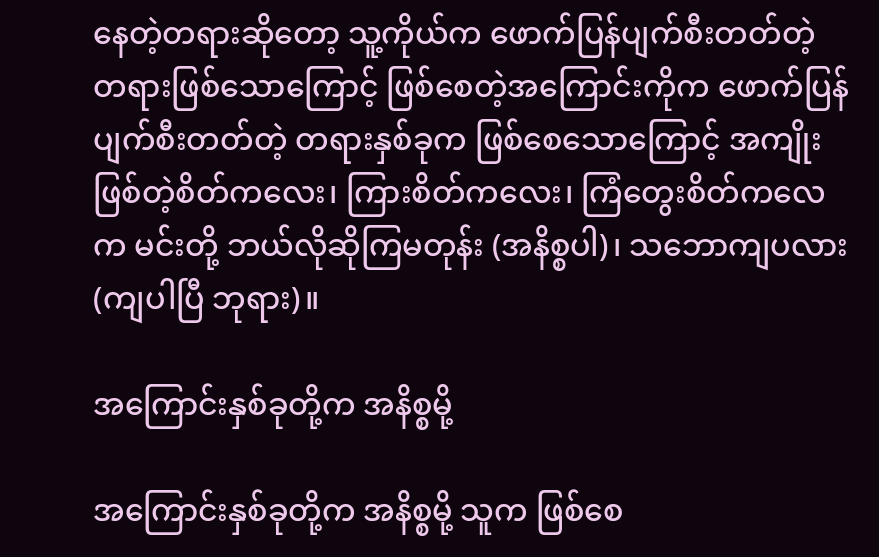နေတဲ့တရားဆိုတော့ သူ့ကိုယ်က ဖောက်ပြန်ပျက်စီးတတ်တဲ့ တရားဖြစ်သောကြောင့် ဖြစ်စေတဲ့အကြောင်းကိုက ဖောက်ပြန်ပျက်စီးတတ်တဲ့ တရားနှစ်ခုက ဖြစ်စေသောကြောင့် အကျိုးဖြစ်တဲ့စိတ်ကလေး၊ ကြားစိတ်ကလေး၊ ကြံတွေးစိတ်ကလေက မင်းတို့ ဘယ်လိုဆိုကြမတုန်း (အနိစ္စပါ)၊ သဘောကျပလား (ကျပါပြီ ဘုရား)။

အကြောင်းနှစ်ခုတို့က အနိစ္စမို့

အကြောင်းနှစ်ခုတို့က အနိစ္စမို့ သူက ဖြစ်စေ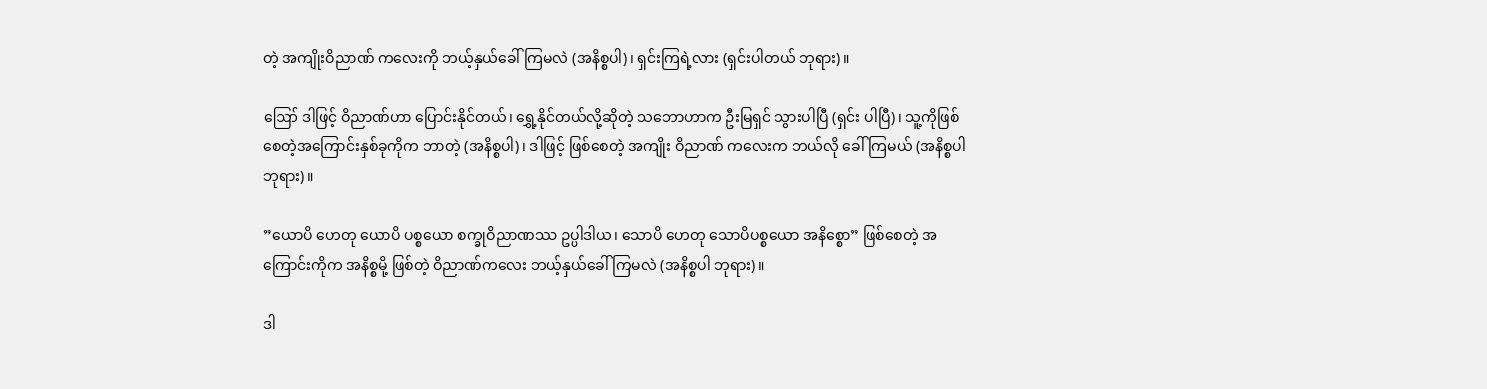တဲ့ အကျိုးဝိညာဏ် ကလေးကို ဘယ့်နှယ်ခေါ်ကြမလဲ (အနိစ္စပါ)၊ ရှင်းကြရဲ့လား (ရှင်းပါတယ် ဘုရား)။

ဪ ဒါဖြင့် ဝိညာဏ်ဟာ ပြောင်းနိုင်တယ်၊ ရွှေ့နိုင်တယ်လို့ဆိုတဲ့ သဘောဟာက ဦးမြရှင် သွားပါပြီ (ရှင်း ပါပြီ)၊ သူ့ကိုဖြစ်စေတဲ့အကြောင်းနှစ်ခုကိုက ဘာတဲ့ (အနိစ္စပါ)၊ ဒါဖြင့် ဖြစ်စေတဲ့ အကျိုး ဝိညာဏ် ကလေးက ဘယ်လို ခေါ်ကြမယ် (အနိစ္စပါ ဘုရား)။

”ယောပိ ဟေတု ယောပိ ပစ္စယော စက္ခုဝိညာဏဿ ဥပ္ပါဒါယ၊ သောပိ ဟေတု သောပိပစ္စယော အနိစ္စော” ဖြစ်စေတဲ့ အကြောင်းကိုက အနိစ္စမို့ ဖြစ်တဲ့ ဝိညာဏ်ကလေး ဘယ့်နှယ်ခေါ်ကြမလဲ (အနိစ္စပါ ဘုရား)။

ဒါ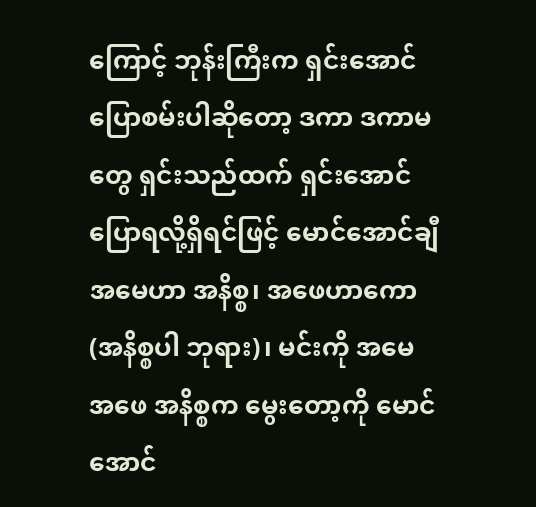ကြောင့် ဘုန်းကြီးက ရှင်းအောင်ပြောစမ်းပါဆိုတော့ ဒကာ ဒကာမတွေ ရှင်းသည်ထက် ရှင်းအောင် ပြောရလို့ရှိရင်ဖြင့် မောင်အောင်ချီ အမေဟာ အနိစ္စ၊ အဖေဟာကော (အနိစ္စပါ ဘုရား)၊ မင်းကို အမေ အဖေ အနိစ္စက မွေးတော့ကို မောင်အောင်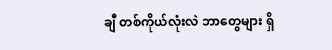ချီ တစ်ကိုယ်လုံးလဲ ဘာတွေများ ရှိ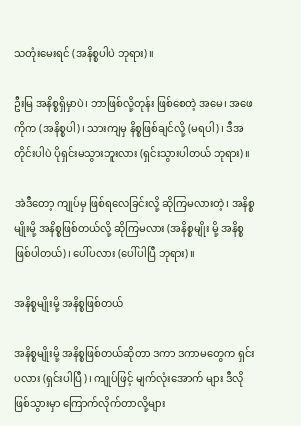သတုံးမေးရင် (အနိစ္စပါပဲ ဘုရား)။

ဦးမြ အနိစ္စရှိမှာပဲ၊ ဘာဖြစ်လို့တုန်း ဖြစ်စေတဲ့ အမေ၊ အဖေကိုက (အနိစ္စပါ)၊ သားကျမှ နိစ္စဖြစ်ချင်လို့ (မရပါ)၊ ဒီအတိုင်းပါပဲ ပိုရှင်းမသွားဘူးလား (ရှင်းသွားပါတယ် ဘုရား)။

အဲဒီတော့ ကျုပ်မှ ဖြစ်ရလေခြင်းလို့ ဆိုကြမလားတဲ့၊ အနိစ္စမျိုးမို့ အနိစ္စဖြစ်တယ်လို့ ဆိုကြမလား (အနိစ္စမျိုး မို့ အနိစ္စဖြစ်ပါတယ်)၊ ပေါ်ပလား (ပေါ်ပါပြီ ဘုရား)။

အနိစ္စမျိုးမို့ အနိစ္စဖြစ်တယ်

အနိစ္စမျိုးမို့ အနိစ္စဖြစ်တယ်ဆိုတာ ဒကာ ဒကာမတွေက ရှင်းပလား (ရှင်းပါပြီ)၊ ကျုပ်ဖြင့် မျက်လုံးအောက် များ ဒီလိုဖြစ်သွားမှာ ကြောက်လိုက်တာလို့များ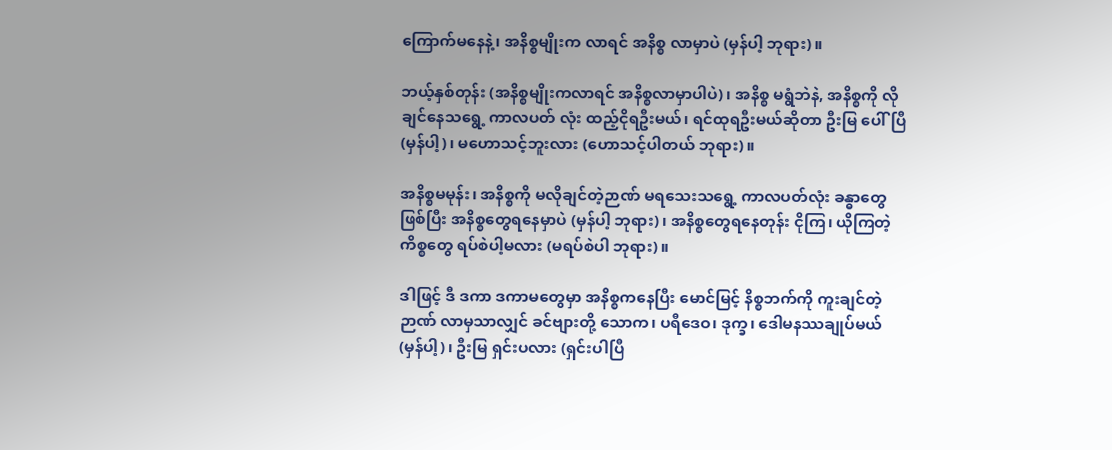ကြောက်မနေနဲ့၊ အနိစ္စမျိုးက လာရင် အနိစ္စ လာမှာပဲ (မှန်ပါ့ ဘုရား)။

ဘယ့်နှစ်တုန်း (အနိစ္စမျိုးကလာရင် အနိစ္စလာမှာပါပဲ)၊ အနိစ္စ မရွံဘဲနဲ, အနိစ္စကို လိုချင်နေသရွေ့ ကာလပတ် လုံး ထည့်ငိုရဦးမယ်၊ ရင်ထုရဦးမယ်ဆိုတာ ဦးမြ ပေါ်ပြီ (မှန်ပါ့)၊ မဟောသင့်ဘူးလား (ဟောသင့်ပါတယ် ဘုရား)။

အနိစ္စမမုန်း၊ အနိစ္စကို မလိုချင်တဲ့ဉာဏ် မရသေးသရွေ့ ကာလပတ်လုံး ခန္ဓာတွေဖြစ်ပြီး အနိစ္စတွေရနေမှာပဲ (မှန်ပါ့ ဘုရား)၊ အနိစ္စတွေရနေတုန်း ငိုကြ၊ ယိုကြတဲ့ ကိစ္စတွေ ရပ်စဲပါ့မလား (မရပ်စဲပါ ဘုရား)။

ဒါဖြင့် ဒီ ဒကာ ဒကာမတွေမှာ အနိစ္စကနေပြီး မောင်မြင့် နိစ္စဘက်ကို ကူးချင်တဲ့ဉာဏ် လာမှသာလျှင် ခင်ဗျားတို့ သောက၊ ပရီဒေဝ၊ ဒုက္ခ၊ ဒေါမနဿချုပ်မယ် (မှန်ပါ့)၊ ဦးမြ ရှင်းပလား (ရှင်းပါပြီ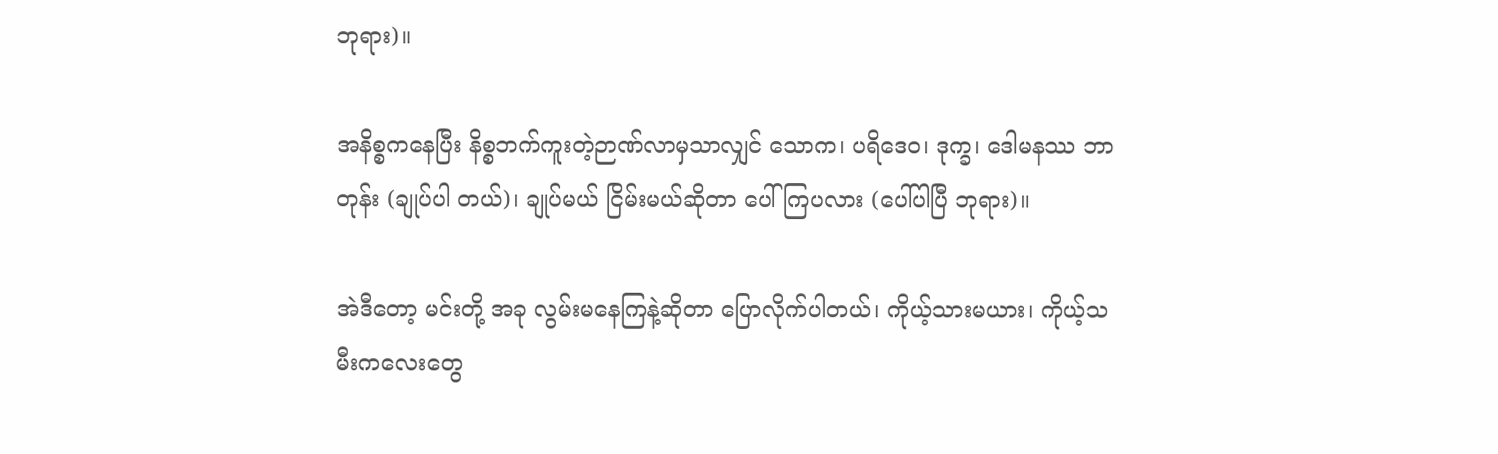ဘုရား)။

အနိစ္စကနေပြီး နိစ္စဘက်ကူးတဲ့ဉာဏ်လာမှသာလျှင် သောက၊ ပရိဒေဝ၊ ဒုက္ခ၊ ဒေါမနဿ ဘာတုန်း (ချုပ်ပါ တယ်)၊ ချုပ်မယ် ငြိမ်းမယ်ဆိုတာ ပေါ်ကြပလား (ပေါ်ပါပြီ ဘုရား)။

အဲဒီတော့ မင်းတို့ အခု လွမ်းမနေကြနဲ့ဆိုတာ ပြောလိုက်ပါတယ်၊ ကိုယ့်သားမယား၊ ကိုယ့်သမီးကလေးတွေ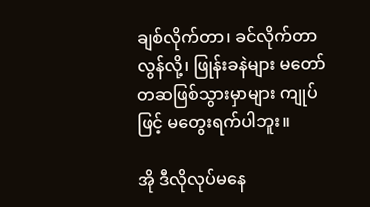ချစ်လိုက်တာ၊ ခင်လိုက်တာ လွန်လို့၊ ဖြုန်းခနဲများ မတော်တဆဖြစ်သွားမှာများ ကျုပ်ဖြင့် မတွေးရက်ပါဘူး။

အို ဒီလိုလုပ်မနေ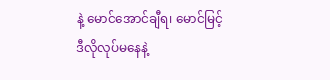နဲ့ မောင်အောင်ချီရ၊ မောင်မြင့် ဒီလိုလုပ်မနေနဲ့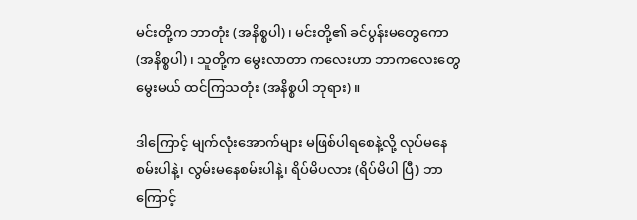မင်းတို့က ဘာတုံး (အနိစ္စပါ)၊ မင်းတို့၏ ခင်ပွန်းမတွေကော (အနိစ္စပါ)၊ သူတို့က မွေးလာတာ ကလေးဟာ ဘာကလေးတွေ မွေးမယ် ထင်ကြသတုံး (အနိစ္စပါ ဘုရား)။

ဒါကြောင့် မျက်လုံးအောက်များ မဖြစ်ပါရစေနဲ့လို့ လုပ်မနေစမ်းပါနဲ့၊ လွမ်းမနေစမ်းပါနဲ့၊ ရိပ်မိပလား (ရိပ်မိပါ ပြီ) ဘာကြောင့်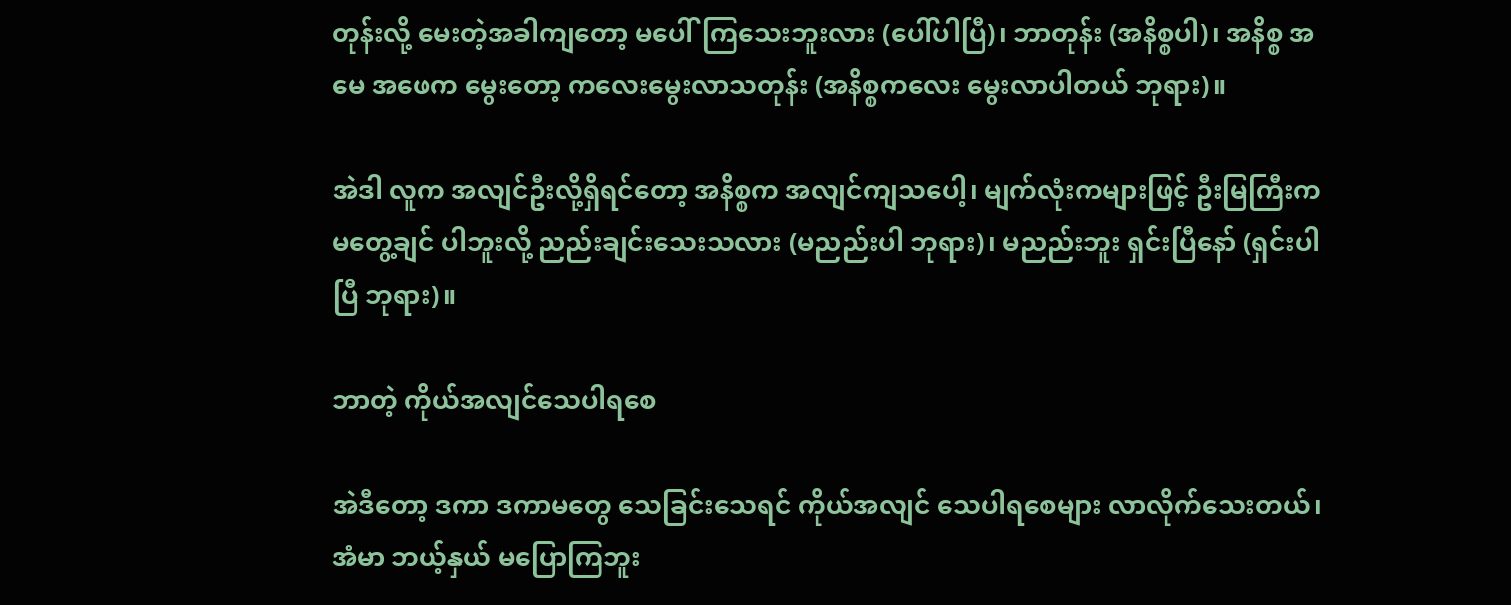တုန်းလို့ မေးတဲ့အခါကျတော့ မပေါ်ကြသေးဘူးလား (ပေါ်ပါပြီ)၊ ဘာတုန်း (အနိစ္စပါ)၊ အနိစ္စ အမေ အဖေက မွေးတော့ ကလေးမွေးလာသတုန်း (အနိစ္စကလေး မွေးလာပါတယ် ဘုရား)။

အဲဒါ လူက အလျင်ဦးလို့ရှိရင်တော့ အနိစ္စက အလျင်ကျသပေါ့၊ မျက်လုံးကများဖြင့် ဦးမြကြီးက မတွေ့ချင် ပါဘူးလို့ ညည်းချင်းသေးသလား (မညည်းပါ ဘုရား)၊ မညည်းဘူး ရှင်းပြီနော် (ရှင်းပါပြီ ဘုရား)။

ဘာတဲ့ ကိုယ်အလျင်သေပါရစေ

အဲဒီတော့ ဒကာ ဒကာမတွေ သေခြင်းသေရင် ကိုယ်အလျင် သေပါရစေများ လာလိုက်သေးတယ်၊ အံမာ ဘယ့်နှယ် မပြောကြဘူး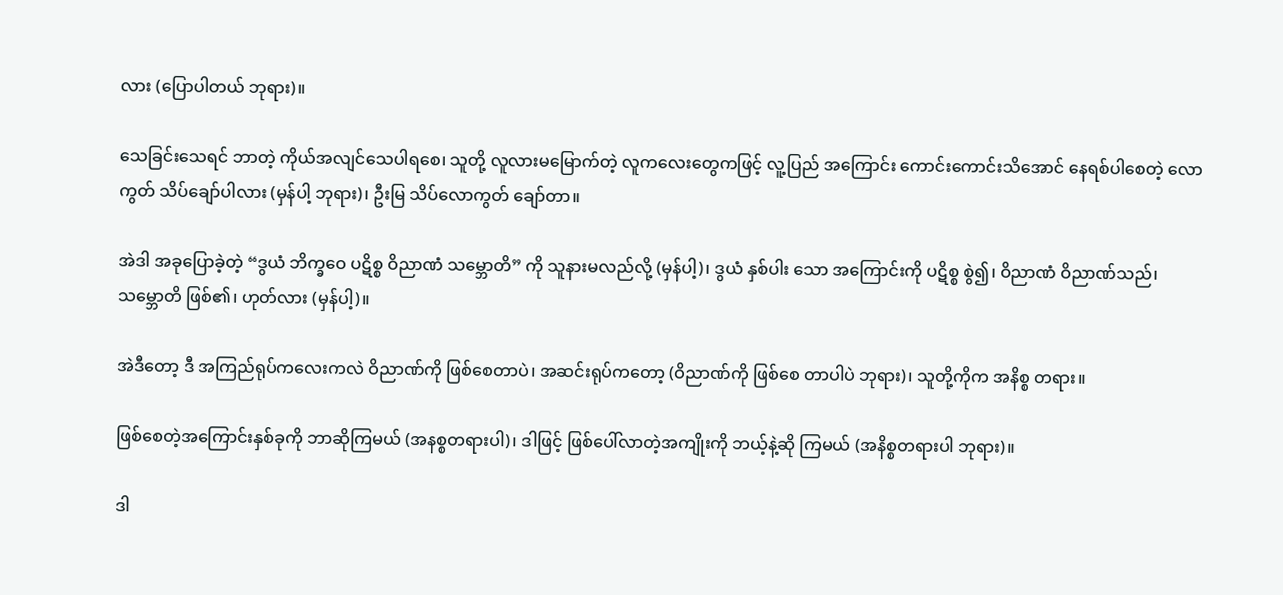လား (ပြောပါတယ် ဘုရား)။

သေခြင်းသေရင် ဘာတဲ့ ကိုယ်အလျင်သေပါရစေ၊ သူတို့ လူလားမမြောက်တဲ့ လူကလေးတွေကဖြင့် လူ့ပြည် အကြောင်း ကောင်းကောင်းသိအောင် နေရစ်ပါစေတဲ့ လောကွတ် သိပ်ချော်ပါလား (မှန်ပါ့ ဘုရား)၊ ဦးမြ သိပ်လောကွတ် ချော်တာ။

အဲဒါ အခုပြောခဲ့တဲ့ “ဒွယံ ဘိက္ခဝေ ပဋိစ္စ ဝိညာဏံ သမ္ဘောတိ” ကို သူနားမလည်လို့ (မှန်ပါ့)၊ ဒွယံ နှစ်ပါး သော အကြောင်းကို ပဋိစ္စ စွဲ၍၊ ဝိညာဏံ ဝိညာဏ်သည်၊ သမ္ဘောတိ ဖြစ်၏၊ ဟုတ်လား (မှန်ပါ့)။

အဲဒီတော့ ဒီ အကြည်ရုပ်ကလေးကလဲ ဝိညာဏ်ကို ဖြစ်စေတာပဲ၊ အဆင်းရုပ်ကတော့ (ဝိညာဏ်ကို ဖြစ်စေ တာပါပဲ ဘုရား)၊ သူတို့ကိုက အနိစ္စ တရား။

ဖြစ်စေတဲ့အကြောင်းနှစ်ခုကို ဘာဆိုကြမယ် (အနစ္စတရားပါ)၊ ဒါဖြင့် ဖြစ်ပေါ်လာတဲ့အကျိုးကို ဘယ့်နဲ့ဆို ကြမယ် (အနိစ္စတရားပါ ဘုရား)။

ဒါ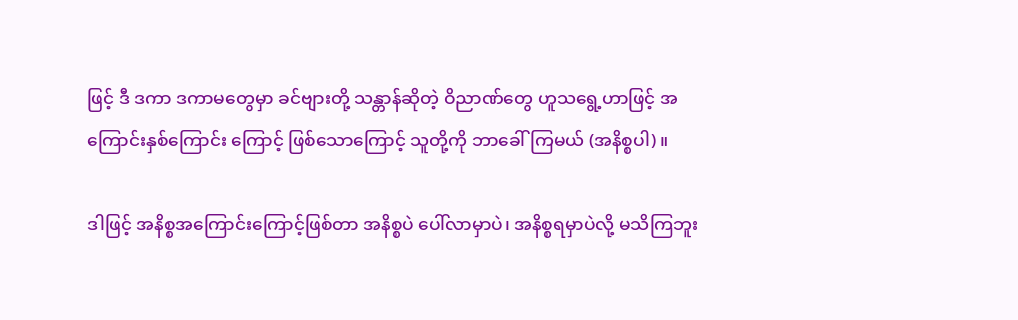ဖြင့် ဒီ ဒကာ ဒကာမတွေမှာ ခင်ဗျားတို့ သန္တာန်ဆိုတဲ့ ဝိညာဏ်တွေ ဟူသရွေ့ဟာဖြင့် အကြောင်းနှစ်ကြောင်း ကြောင့် ဖြစ်သောကြောင့် သူတို့ကို ဘာခေါ်ကြမယ် (အနိစ္စပါ)။

ဒါဖြင့် အနိစ္စအကြောင်းကြောင့်ဖြစ်တာ အနိစ္စပဲ ပေါ်လာမှာပဲ၊ အနိစ္စရမှာပဲလို့ မသိကြဘူး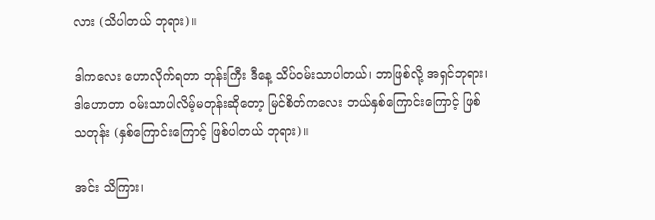လား (သိပါတယ် ဘုရား)။

ဒါကလေး ဟောလိုက်ရတာ ဘုန်းကြီး ဒီနေ့ သိပ်ဝမ်းသာပါတယ်၊ ဘာဖြစ်လို့ အရှင်ဘုရား၊ ဒါဟောတာ ဝမ်းသာပါလိမ့်မတုန်းဆိုတော့ မြင်စိတ်ကလေး ဘယ်နှစ်ကြောင်းကြောင့် ဖြစ်သတုန်း (နှစ်ကြောင်းကြောင့် ဖြစ်ပါတယ် ဘုရား)။

အင်း သိကြား၊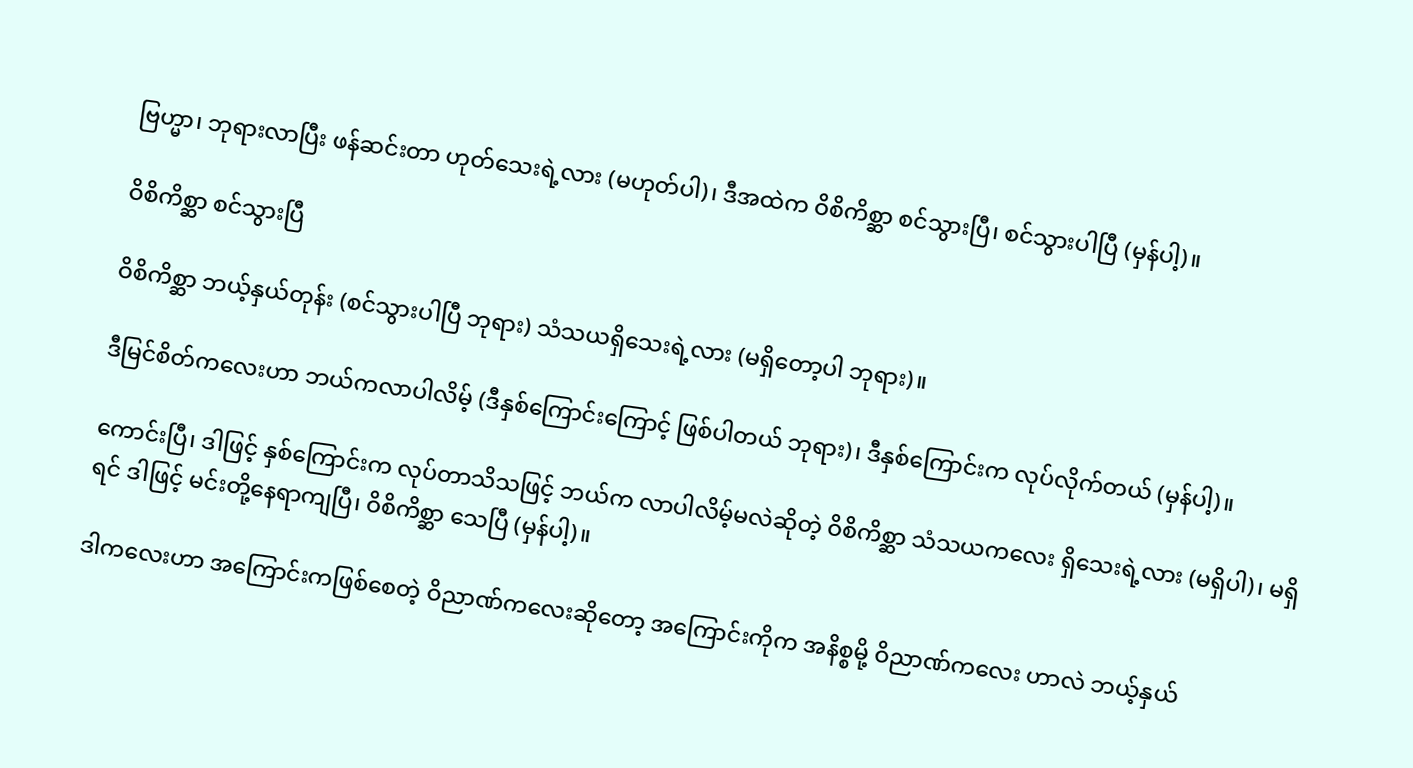ဗြဟ္မာ၊ ဘုရားလာပြီး ဖန်ဆင်းတာ ဟုတ်သေးရဲ့လား (မဟုတ်ပါ)၊ ဒီအထဲက ဝိစိကိစ္ဆာ စင်သွားပြီ၊ စင်သွားပါပြီ (မှန်ပါ့)။

ဝိစိကိစ္ဆာ စင်သွားပြီ

ဝိစိကိစ္ဆာ ဘယ့်နှယ်တုန်း (စင်သွားပါပြီ ဘုရား) သံသယရှိသေးရဲ့လား (မရှိတော့ပါ ဘုရား)။

ဒီမြင်စိတ်ကလေးဟာ ဘယ်ကလာပါလိမ့် (ဒီနှစ်ကြောင်းကြောင့် ဖြစ်ပါတယ် ဘုရား)၊ ဒီနှစ်ကြောင်းက လုပ်လိုက်တယ် (မှန်ပါ့)။

ကောင်းပြီ၊ ဒါဖြင့် နှစ်ကြောင်းက လုပ်တာသိသဖြင့် ဘယ်က လာပါလိမ့်မလဲဆိုတဲ့ ဝိစိကိစ္ဆာ သံသယကလေး ရှိသေးရဲ့လား (မရှိပါ)၊ မရှိရင် ဒါဖြင့် မင်းတို့နေရာကျပြီ၊ ဝိစိကိစ္ဆာ သေပြီ (မှန်ပါ့)။

ဒါကလေးဟာ အကြောင်းကဖြစ်စေတဲ့ ဝိညာဏ်ကလေးဆိုတော့ အကြောင်းကိုက အနိစ္စမို့ ဝိညာဏ်ကလေး ဟာလဲ ဘယ့်နှယ်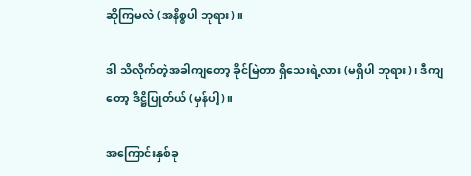ဆိုကြမလဲ (အနိစ္စပါ ဘုရား)။

ဒါ သိလိုက်တဲ့အခါကျတော့ ခိုင်မြဲတာ ရှိသေးရဲ့လား (မရှိပါ ဘုရား)၊ ဒီကျတော့ ဒိဋ္ဌိပြုတ်ယ် (မှန်ပါ့)။

အကြောင်းနှစ်ခု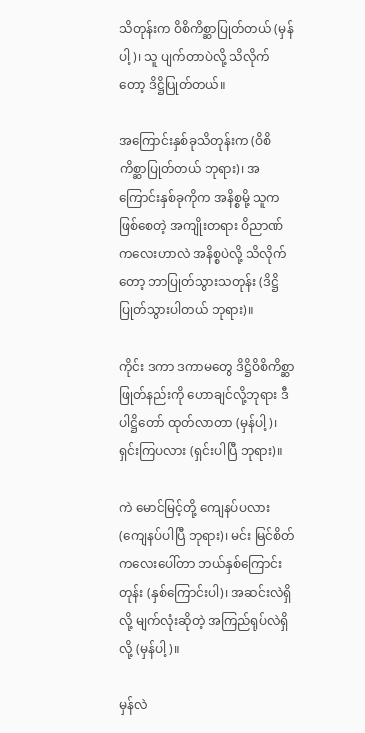သိတုန်းက ဝိစိကိစ္ဆာပြုတ်တယ် (မှန်ပါ့)၊ သူ ပျက်တာပဲလို့ သိလိုက်တော့ ဒိဋ္ဌိပြုတ်တယ်။

အကြောင်းနှစ်ခုသိတုန်းက (ဝိစိကိစ္ဆာပြုတ်တယ် ဘုရား)၊ အကြောင်းနှစ်ခုကိုက အနိစ္စမို့ သူက ဖြစ်စေတဲ့ အကျိုးတရား ဝိညာဏ်ကလေးဟာလဲ အနိစ္စပဲလို့ သိလိုက်တော့ ဘာပြုတ်သွားသတုန်း (ဒိဋ္ဌိ ပြုတ်သွားပါတယ် ဘုရား)။

ကိုင်း ဒကာ ဒကာမတွေ ဒိဋ္ဌိဝိစိကိစ္ဆာဖြုတ်နည်းကို ဟောချင်လို့ဘုရား ဒီပါဋ္ဌိတော် ထုတ်လာတာ (မှန်ပါ့)၊ ရှင်းကြပလား (ရှင်းပါပြီ ဘုရား)။

ကဲ မောင်မြင့်တို့ ကျေနပ်ပလား (ကျေနပ်ပါပြီ ဘုရား)၊ မင်း မြင်စိတ်ကလေးပေါ်တာ ဘယ်နှစ်ကြောင်းတုန်း (နှစ်ကြောင်းပါ)၊ အဆင်းလဲရှိလို့ မျက်လုံးဆိုတဲ့ အကြည်ရုပ်လဲရှိလို့ (မှန်ပါ့)။

မှန်လဲ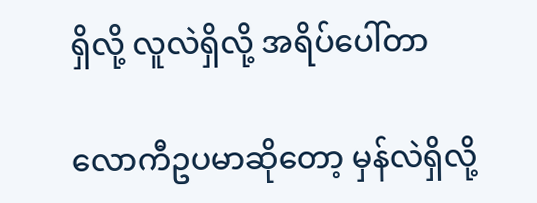ရှိလို့ လူလဲရှိလို့ အရိပ်ပေါ်တာ

လောကီဥပမာဆိုတော့ မှန်လဲရှိလို့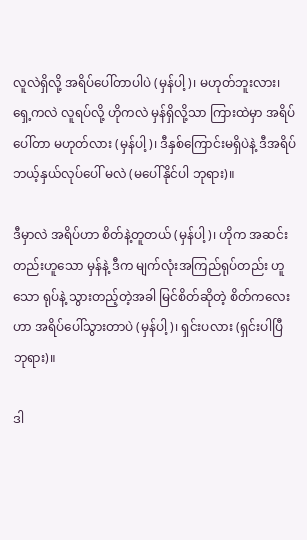လူလဲရှိလို့ အရိပ်ပေါ်တာပါပဲ (မှန်ပါ့)၊ မဟုတ်ဘူးလား၊ ရှေ့ကလဲ လူရပ်လို့ ဟိုကလဲ မှန်ရှိလို့သာ ကြားထဲမှာ အရိပ်ပေါ်တာ မဟုတ်လား (မှန်ပါ့)၊ ဒီနှစ်ကြောင်းမရှိပဲနဲ့ ဒီအရိပ် ဘယ့်နှယ်လုပ်ပေါ် မလဲ (မပေါ်နိုင်ပါ ဘုရား)။

ဒီမှာလဲ အရိပ်ဟာ စိတ်နဲ့တူတယ် (မှန်ပါ့)၊ ဟိုက အဆင်းတည်းဟူသော မှန်နဲ့ ဒီက မျက်လုံးအကြည်ရုပ်တည်း ဟူသော ရုပ်နဲ့ သွားတည့်တဲ့အခါ မြင်စိတ်ဆိုတဲ့ စိတ်ကလေးဟာ အရိပ်ပေါ်သွားတာပဲ (မှန်ပါ့)၊ ရှင်းပလား (ရှင်းပါပြီ ဘုရား)။

ဒါ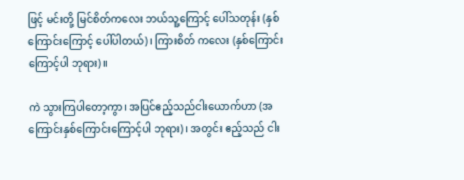ဖြင့် မင်းတို့ မြင်စိတ်ကလေး ဘယ်သူ့ကြောင့် ပေါ်သတုန်း (နှစ်ကြောင်းကြောင့် ပေါ်ပါတယ်)၊ ကြားစိတ် ကလေး (နှစ်ကြောင်းကြောင့်ပါ ဘုရား)။

ကဲ သွားကြပါတော့ကွာ၊ အပြင်ဧည့်သည်ငါးယောက်ဟာ (အကြောင်းနှစ်ကြောင်းကြောင့်ပါ ဘုရား)၊ အတွင်း ဧည့်သည် ငါး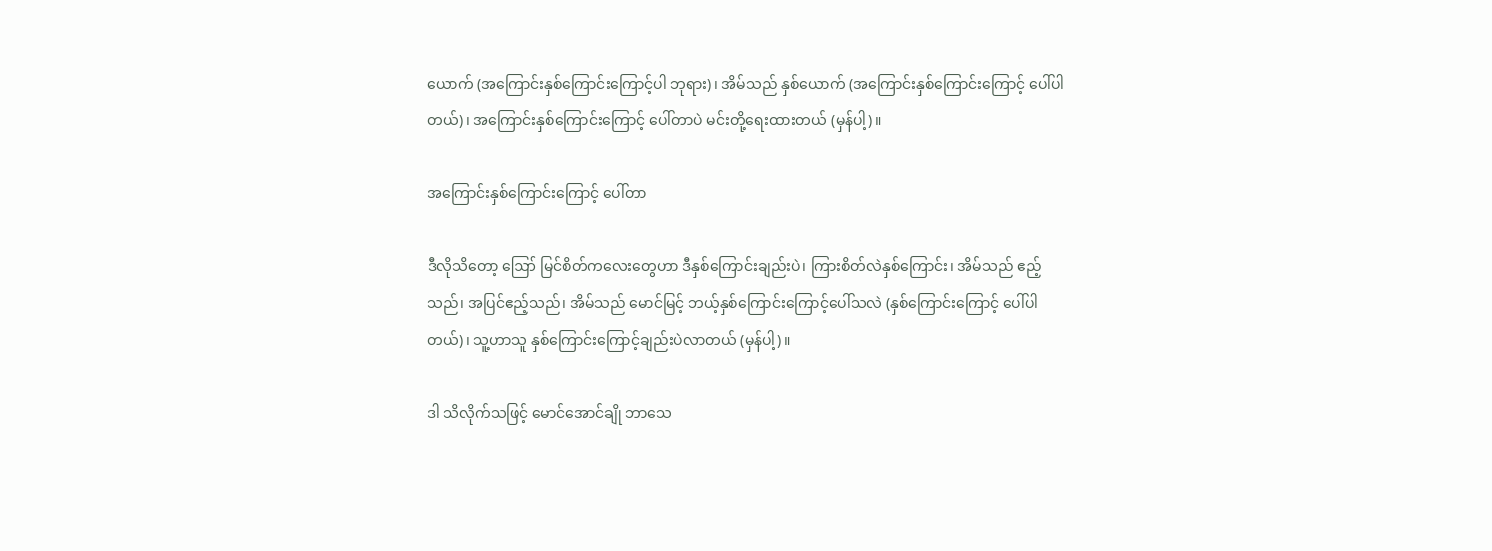ယောက် (အကြောင်းနှစ်ကြောင်းကြောင့်ပါ ဘုရား)၊ အိမ်သည် နှစ်ယောက် (အကြောင်းနှစ်ကြောင်းကြောင့် ပေါ်ပါတယ်)၊ အကြောင်းနှစ်ကြောင်းကြောင့် ပေါ်တာပဲ မင်းတို့ရေးထားတယ် (မှန်ပါ့)။

အကြောင်းနှစ်ကြောင်းကြောင့် ပေါ်တာ

ဒီလိုသိတော့ ဪ မြင်စိတ်ကလေးတွေဟာ ဒီနှစ်ကြောင်းချည်းပဲ၊ ကြားစိတ်လဲနှစ်ကြောင်း၊ အိမ်သည် ဧည့်သည်၊ အပြင်ဧည့်သည်၊ အိမ်သည် မောင်မြင့် ဘယ့်နှစ်ကြောင်းကြောင့်ပေါ်သလဲ (နှစ်ကြောင်းကြောင့် ပေါ်ပါတယ်)၊ သူ့ဟာသူ နှစ်ကြောင်းကြောင့်ချည်းပဲလာတယ် (မှန်ပါ့)။

ဒါ သိလိုက်သဖြင့် မောင်အောင်ချို ဘာသေ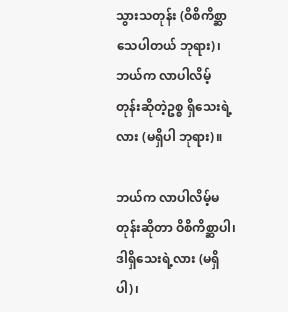သွားသတုန်း (ဝိစိကိစ္ဆာ သေပါတယ် ဘုရား)၊ ဘယ်က လာပါလိမ့် တုန်းဆိုတဲ့ဥစ္စ ရှိသေးရဲ့လား (မရှိပါ ဘုရား)။

ဘယ်က လာပါလိမ့်မတုန်းဆိုတာ ဝိစိကိစ္ဆာပါ၊ ဒါရှိသေးရဲ့လား (မရှိပါ)၊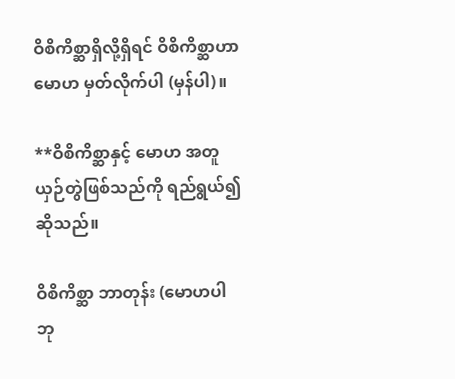ဝိစိကိစ္ဆာရှိလို့ရှိရင် ဝိစိကိစ္ဆာဟာ မောဟ မှတ်လိုက်ပါ (မှန်ပါ)။

**ဝိစိကိစ္ဆာနှင့် မောဟ အတူယှဉ်တွဲဖြစ်သည်ကို ရည်ရွယ်၍ဆိုသည်။

ဝိစိကိစ္ဆာ ဘာတုန်း (မောဟပါ ဘု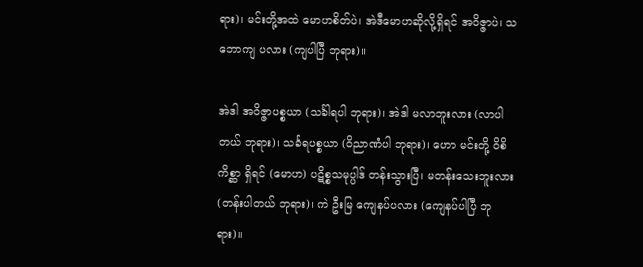ရား)၊ မင်းတို့အထဲ မောဟစိတ်ပဲ၊ အဲဒီမောဟဆိုလို့ရှိရင် အဝိဇ္ဇာပဲ၊ သဘောကျ ပလား (ကျပါပြီ ဘုရား)။

အဲဒါ အဝိဇ္ဇာပစ္စယာ (သင်္ခါရပါ ဘုရား)၊ အဲဒါ မလာဘူးလား (လာပါတယ် ဘုရား)၊ သင်္ခရပစ္စယာ (ဝိညာဏံပါ ဘုရား)၊ ဟော မင်းတို့ ဝိစိကိစ္ဆာ ရှိရင် (မောဟ) ပဋိစ္စသမုပ္ပါဒ် တန်းသွားပြီ၊ မတန်းသေးဘူးလား (တန်းပါတယ် ဘုရား)၊ ကဲ ဦးမြ ကျေနပ်ပလား (ကျေနပ်ပါပြီ ဘုရား)။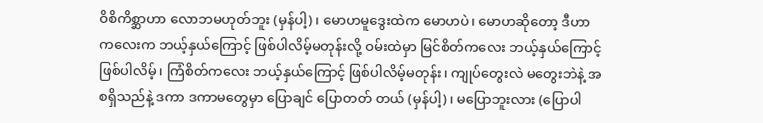ဝိစိကိစ္ဆာဟာ လောဘမဟုတ်ဘူး (မှန်ပါ့)၊ မောဟမူဒွေးထဲက မောဟပဲ၊ မောဟဆိုတော့ ဒီဟာကလေးက ဘယ့်နှယ်ကြောင့် ဖြစ်ပါလိမ့်မတုန်းလို့ ဝမ်းထဲမှာ မြင်စိတ်ကလေး ဘယ့်နှယ်ကြောင့်ဖြစ်ပါလိမ့်၊ ကြံစိတ်ကလေး ဘယ့်နှယ်ကြောင့် ဖြစ်ပါလိမ့်မတုန်း၊ ကျုပ်တွေးလဲ မတွေးဘဲနဲ့ အစရှိသည်နဲ့ ဒကာ ဒကာမတွေမှာ ပြောချင် ပြောတတ် တယ် (မှန်ပါ့)၊ မပြောဘူးလား (ပြောပါ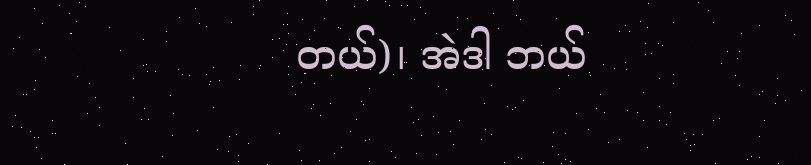တယ်)၊ အဲဒါ ဘယ်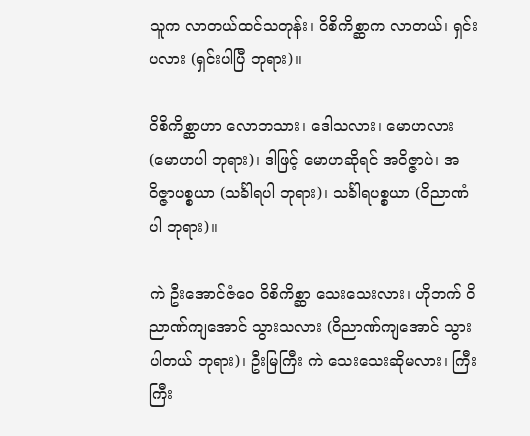သူက လာတယ်ထင်သတုန်း၊ ဝိစိကိစ္ဆာက လာတယ်၊ ရှင်း ပလား (ရှင်းပါပြီ ဘုရား)။

ဝိစိကိစ္ဆာဟာ လောဘသား၊ ဒေါသလား၊ မောဟလား (မောဟပါ ဘုရား)၊ ဒါဖြင့် မောဟဆိုရင် အဝိဇ္ဇာပဲ၊ အဝိဇ္ဇာပစ္စယာ (သင်္ခါရပါ ဘုရား)၊ သင်္ခါရပစ္စယာ (ဝိညာဏံပါ ဘုရား)။

ကဲ ဦးအောင်ဇံဝေ ဝိစိကိစ္ဆာ သေးသေးလား၊ ဟိုဘက် ဝိညာဏ်ကျအောင် သွားသလား (ဝိညာဏ်ကျအောင် သွားပါတယ် ဘုရား)၊ ဦးမြကြီး ကဲ သေးသေးဆိုမလား၊ ကြီးကြီး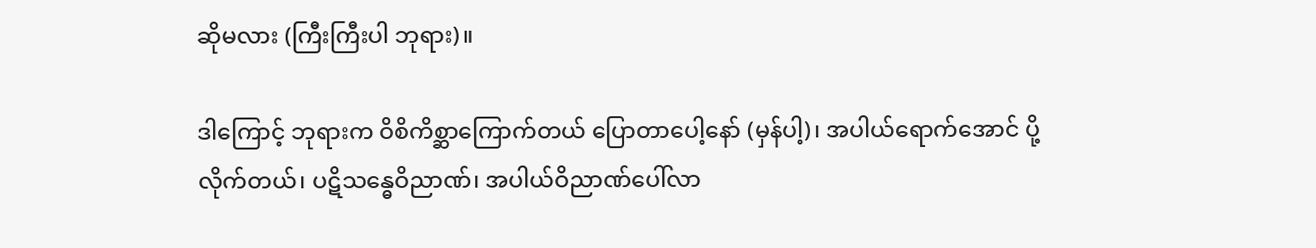ဆိုမလား (ကြီးကြီးပါ ဘုရား)။

ဒါကြောင့် ဘုရားက ဝိစိကိစ္ဆာကြောက်တယ် ပြောတာပေါ့နော် (မှန်ပါ့)၊ အပါယ်ရောက်အောင် ပို့လိုက်တယ်၊ ပဋိသန္ဓေဝိညာဏ်၊ အပါယ်ဝိညာဏ်ပေါ်လာ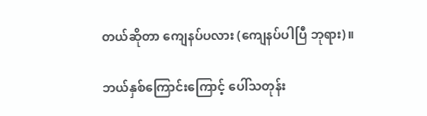တယ်ဆိုတာ ကျေနပ်ပလား (ကျေနပ်ပါပြီ ဘုရား)။

ဘယ်နှစ်ကြောင်းကြောင့် ပေါ်သတုန်း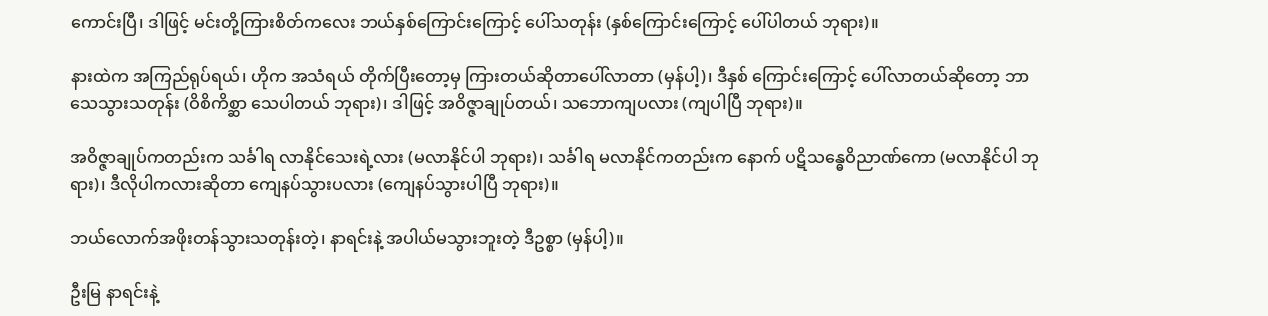ကောင်းပြီ၊ ဒါဖြင့် မင်းတို့ကြားစိတ်ကလေး ဘယ်နှစ်ကြောင်းကြောင့် ပေါ်သတုန်း (နှစ်ကြောင်းကြောင့် ပေါ်ပါတယ် ဘုရား)။

နားထဲက အကြည်ရုပ်ရယ်၊ ဟိုက အသံရယ် တိုက်ပြီးတော့မှ ကြားတယ်ဆိုတာပေါ်လာတာ (မှန်ပါ့)၊ ဒီနှစ် ကြောင်းကြောင့် ပေါ်လာတယ်ဆိုတော့ ဘာသေသွားသတုန်း (ဝိစိကိစ္ဆာ သေပါတယ် ဘုရား)၊ ဒါဖြင့် အဝိဇ္ဇာချုပ်တယ်၊ သဘောကျပလား (ကျပါပြီ ဘုရား)။

အဝိဇ္ဇာချုပ်ကတည်းက သင်္ခါရ လာနိုင်သေးရဲ့လား (မလာနိုင်ပါ ဘုရား)၊ သင်္ခါရ မလာနိုင်ကတည်းက နောက် ပဋိသန္ဓေဝိညာဏ်ကော (မလာနိုင်ပါ ဘုရား)၊ ဒီလိုပါကလားဆိုတာ ကျေနပ်သွားပလား (ကျေနပ်သွားပါပြီ ဘုရား)။

ဘယ်လောက်အဖိုးတန်သွားသတုန်းတဲ့၊ နာရင်းနဲ့ အပါယ်မသွားဘူးတဲ့ ဒီဥစ္စာ (မှန်ပါ့)။

ဦးမြ နာရင်းနဲ့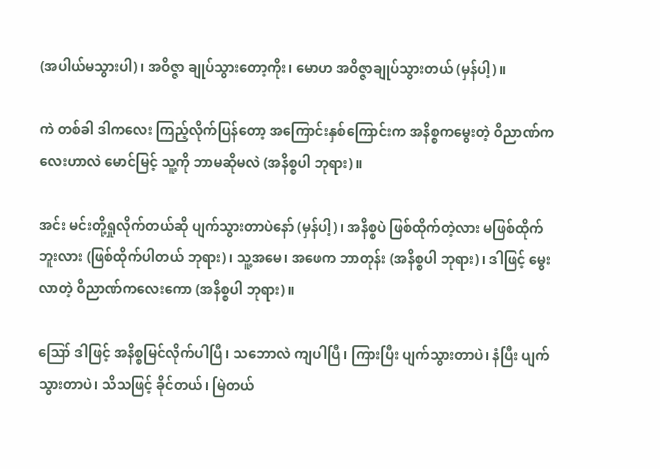(အပါယ်မသွားပါ)၊ အဝိဇ္ဇာ ချုပ်သွားတော့ကိုး၊ မောဟ အဝိဇ္ဇာချုပ်သွားတယ် (မှန်ပါ့)။

ကဲ တစ်ခါ ဒါကလေး ကြည့်လိုက်ပြန်တော့ အကြောင်းနှစ်ကြောင်းက အနိစ္စကမွေးတဲ့ ဝိညာဏ်ကလေးဟာလဲ မောင်မြင့် သူ့ကို ဘာမဆိုမလဲ (အနိစ္စပါ ဘုရား)။

အင်း မင်းတို့ရှုလိုက်တယ်ဆို ပျက်သွားတာပဲနော် (မှန်ပါ့)၊ အနိစ္စပဲ ဖြစ်ထိုက်တဲ့လား မဖြစ်ထိုက်ဘူးလား (ဖြစ်ထိုက်ပါတယ် ဘုရား)၊ သူ့အမေ၊ အဖေက ဘာတုန်း (အနိစ္စပါ ဘုရား)၊ ဒါဖြင့် မွေးလာတဲ့ ဝိညာဏ်ကလေးကော (အနိစ္စပါ ဘုရား)။

ဪ ဒါဖြင့် အနိစ္စမြင်လိုက်ပါပြီ၊ သဘောလဲ ကျပါပြီ၊ ကြားပြီး ပျက်သွားတာပဲ၊ နံပြီး ပျက်သွားတာပဲ၊ သိသဖြင့် ခိုင်တယ်၊ မြဲတယ်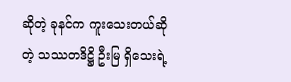ဆိုတဲ့ ခုနင်က ကူးသေးတယ်ဆိုတဲ့ သဿတဒိဋ္ဌိ ဦးမြ ရှိသေးရဲ့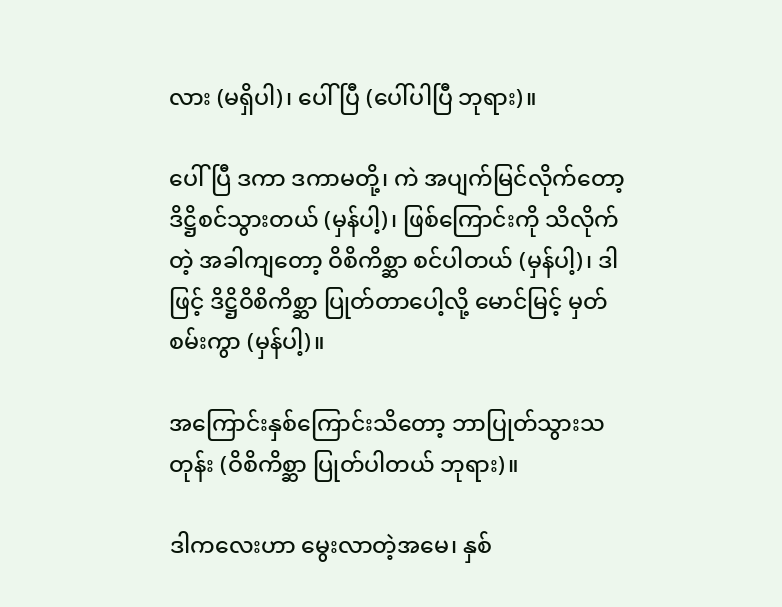လား (မရှိပါ)၊ ပေါ်ပြီ (ပေါ်ပါပြီ ဘုရား)။

ပေါ်ပြီ ဒကာ ဒကာမတို့၊ ကဲ အပျက်မြင်လိုက်တော့ ဒိဋ္ဌိစင်သွားတယ် (မှန်ပါ့)၊ ဖြစ်ကြောင်းကို သိလိုက်တဲ့ အခါကျတော့ ဝိစိကိစ္ဆာ စင်ပါတယ် (မှန်ပါ့)၊ ဒါဖြင့် ဒိဋ္ဌိဝိစိကိစ္ဆာ ပြုတ်တာပေါ့လို့ မောင်မြင့် မှတ်စမ်းကွာ (မှန်ပါ့)။

အကြောင်းနှစ်ကြောင်းသိတော့ ဘာပြုတ်သွားသတုန်း (ဝိစိကိစ္ဆာ ပြုတ်ပါတယ် ဘုရား)။

ဒါကလေးဟာ မွေးလာတဲ့အမေ၊ နှစ်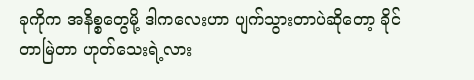ခုကိုက အနိစ္စတွေမို့ ဒါကလေးဟာ ပျက်သွားတာပဲဆိုတော့ ခိုင်တာမြဲတာ ဟုတ်သေးရဲ့လား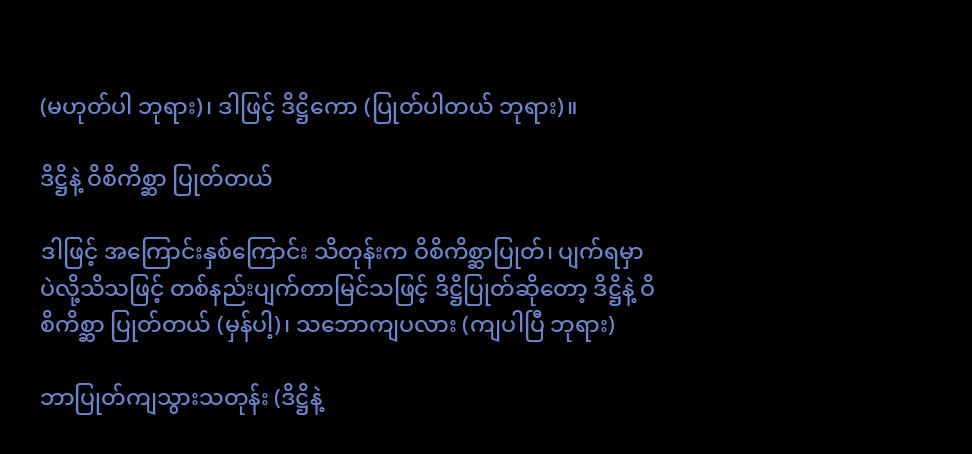(မဟုတ်ပါ ဘုရား)၊ ဒါဖြင့် ဒိဋ္ဌိကော (ပြုတ်ပါတယ် ဘုရား)။

ဒိဋ္ဌိနဲ့ ဝိစိကိစ္ဆာ ပြုတ်တယ်

ဒါဖြင့် အကြောင်းနှစ်ကြောင်း သိတုန်းက ဝိစိကိစ္ဆာပြုတ်၊ ပျက်ရမှာပဲလို့သိသဖြင့် တစ်နည်းပျက်တာမြင်သဖြင့် ဒိဋ္ဌိပြုတ်ဆိုတော့ ဒိဋ္ဌိနဲ့ ဝိစိကိစ္ဆာ ပြုတ်တယ် (မှန်ပါ့)၊ သဘောကျပလား (ကျပါပြီ ဘုရား)

ဘာပြုတ်ကျသွားသတုန်း (ဒိဋ္ဌိနဲ့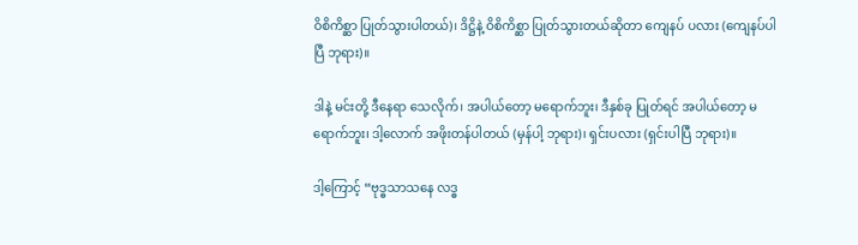ဝိစိကိစ္ဆာ ပြုတ်သွားပါတယ်)၊ ဒိဋ္ဌိနဲ့ ဝိစိကိစ္ဆာ ပြုတ်သွားတယ်ဆိုတာ ကျေနပ် ပလား (ကျေနပ်ပါပြီ ဘုရား)။

ဒါနဲ့ မင်းတို့ ဒီနေရာ သေလိုက်၊ အပါယ်တော့ မရောက်ဘူး၊ ဒီနှစ်ခု ပြုတ်ရင် အပါယ်တော့ မရောက်ဘူး၊ ဒါ့လောက် အဖိုးတန်ပါတယ် (မှန်ပါ့ ဘုရား)၊ ရှင်းပလား (ရှင်းပါပြီ ဘုရား)။

ဒါ့ကြောင့် “ဗုဒ္ဓသာသနေ လဒ္ဓ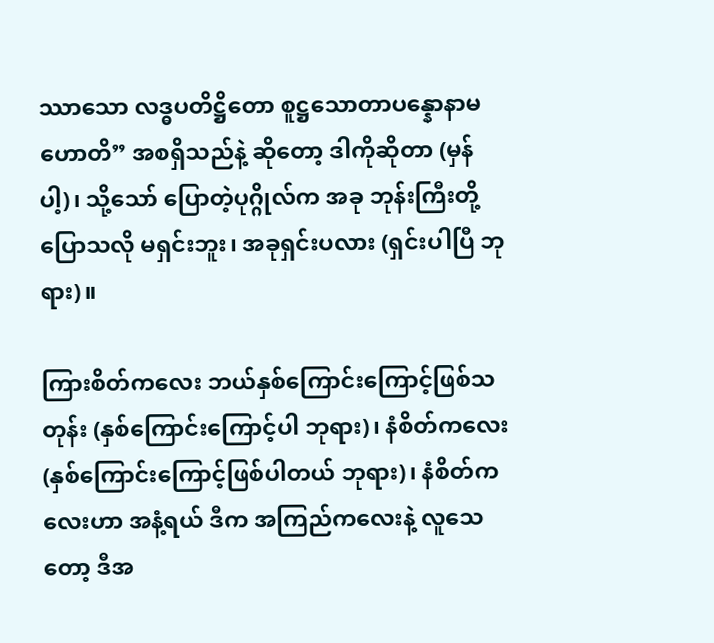ဿာသော လဒ္ဓပတိဋ္ဌိတော စူဋ္ဌသောတာပန္နောနာမဟောတိ” အစရှိသည်နဲ့ ဆိုတော့ ဒါကိုဆိုတာ (မှန်ပါ့)၊ သို့သော် ပြောတဲ့ပုဂ္ဂိုလ်က အခု ဘုန်းကြီးတို့ပြောသလို မရှင်းဘူး၊ အခုရှင်းပလား (ရှင်းပါပြီ ဘုရား)။

ကြားစိတ်ကလေး ဘယ်နှစ်ကြောင်းကြောင့်ဖြစ်သတုန်း (နှစ်ကြောင်းကြောင့်ပါ ဘုရား)၊ နံစိတ်ကလေး (နှစ်ကြောင်းကြောင့်ဖြစ်ပါတယ် ဘုရား)၊ နံစိတ်ကလေးဟာ အနံ့ရယ် ဒီက အကြည်ကလေးနဲ့ လူသေတော့ ဒီအ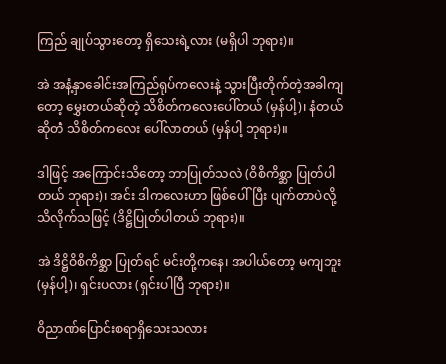ကြည် ချုပ်သွားတော့ ရှိသေးရဲ့လား (မရှိပါ ဘုရား)။

အဲ အနံ့နှာခေါင်းအကြည်ရုပ်ကလေးနဲ့ သွားပြီးတိုက်တဲ့အခါကျတော့ မွှေးတယ်ဆိုတဲ့ သိစိတ်ကလေးပေါ်တယ် (မှန်ပါ့)၊ နံတယ်ဆိုတဲံ သိစိတ်ကလေး ပေါ်လာတယ် (မှန်ပါ့ ဘုရား)။

ဒါဖြင့် အကြောင်းသိတော့ ဘာပြုတ်သလဲ (ဝိစိကိစ္ဆာ ပြုတ်ပါတယ် ဘုရား)၊ အင်း ဒါကလေးဟာ ဖြစ်ပေါ်ပြီး ပျက်တာပဲလို့ သိလိုက်သဖြင့် (ဒိဋ္ဌိပြုတ်ပါတယ် ဘုရား)။

အဲ ဒိဋ္ဌိဝိစိကိစ္ဆာ ပြုတ်ရင် မင်းတို့ကနေ၊ အပါယ်တော့ မကျဘူး (မှန်ပါ့)၊ ရှင်းပလား (ရှင်းပါပြီ ဘုရား)။

ဝိညာဏ်ပြောင်းစရာရှိသေးသလား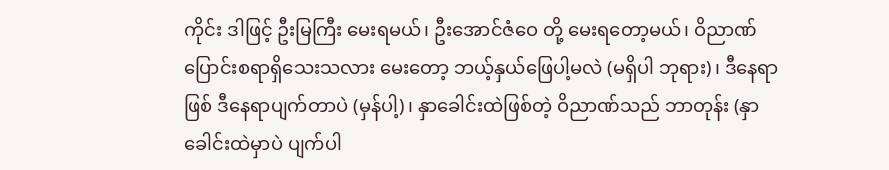ကိုင်း ဒါဖြင့် ဦးမြကြီး မေးရမယ်၊ ဦးအောင်ဇံဝေ တို့ မေးရတော့မယ်၊ ဝိညာဏ်ပြောင်းစရာရှိသေးသလား မေးတော့ ဘယ့်နှယ်ဖြေပါ့မလဲ (မရှိပါ ဘုရား)၊ ဒီနေရာဖြစ် ဒီနေရာပျက်တာပဲ (မှန်ပါ့)၊ နှာခေါင်းထဲဖြစ်တဲ့ ဝိညာဏ်သည် ဘာတုန်း (နှာခေါင်းထဲမှာပဲ ပျက်ပါ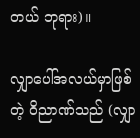တယ် ဘုရား)။

လျှာပေါ်အလယ်မှာဖြစ်တဲ့ ဝိညာဏ်သည် (လျှာ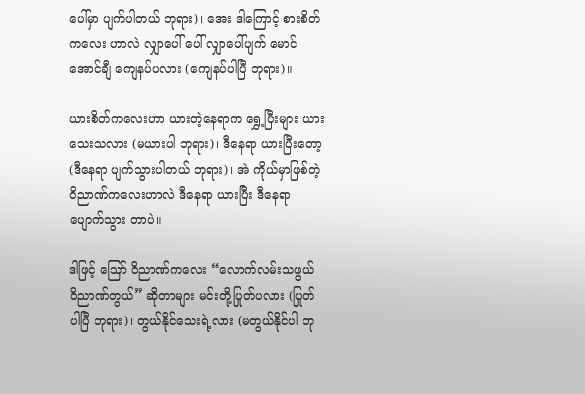ပေါ်မှာ ပျက်ပါတယ် ဘုရား)၊ အေး ဒါကြောင့် စားစိတ်ကလေး ဟာလဲ လျှာပေါ် ပေါ် လျှာပေါ်ပျက် မောင်အောင်ချီ ကျေနပ်ပလား (ကျေနပ်ပါပြီ ဘုရား)။

ယားစိတ်ကလေးဟာ ယားတဲ့နေရာက ရွှေ့ပြီးများ ယားသေးသလား (မယားပါ ဘုရား)၊ ဒီနေရာ ယားပြီးတော့ (ဒီနေရာ ပျက်သွားပါတယ် ဘုရား)၊ အဲ ကိုယ်မှာဖြစ်တဲ့ ဝိညာဏ်ကလေးဟာလဲ ဒီနေရာ ယားပြီး ဒီနေရာ ပျောက်သွား တာပဲ။

ဒါဖြင့် ဪ ဝိညာဏ်ကလေး “လောက်လမ်းသဖွယ် ဝိညာဏ်တွယ်” ဆိုတာများ မင်းတို့ပြုတ်ပလား (ပြုတ် ပါပြီ ဘုရား)၊ တွယ်နိုင်သေးရဲ့လား (မတွယ်နိုင်ပါ ဘု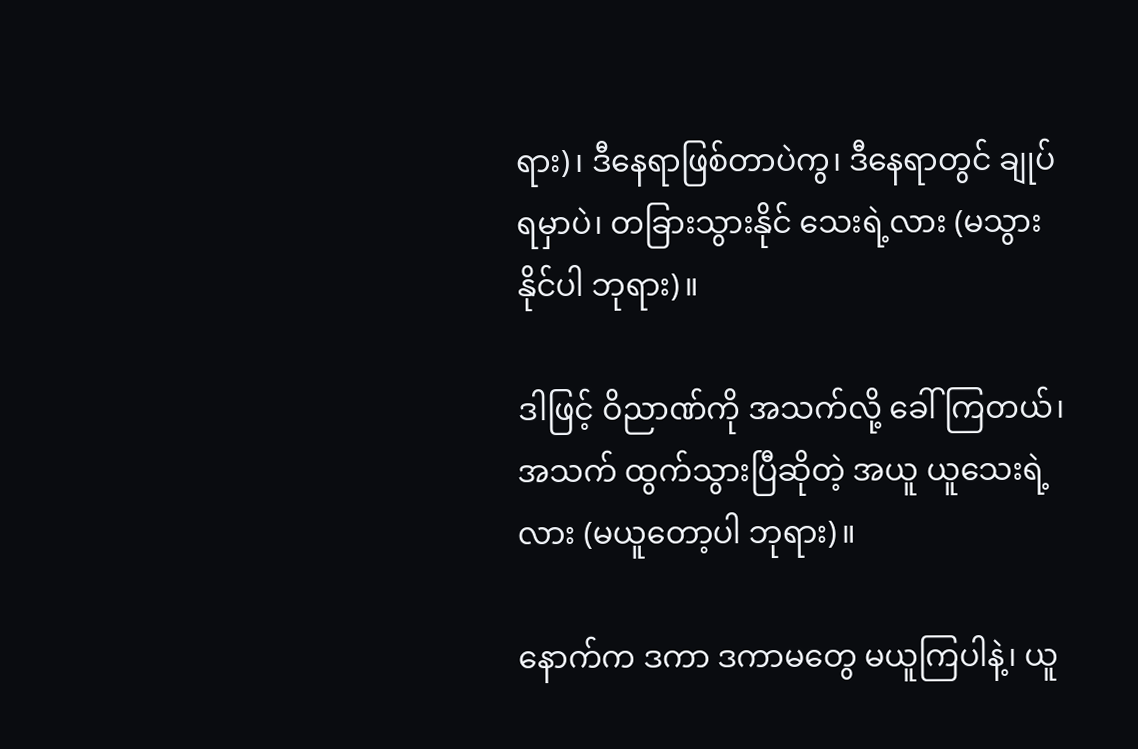ရား)၊ ဒီနေရာဖြစ်တာပဲကွ၊ ဒီနေရာတွင် ချုပ်ရမှာပဲ၊ တခြားသွားနိုင် သေးရဲ့လား (မသွားနိုင်ပါ ဘုရား)။

ဒါဖြင့် ဝိညာဏ်ကို အသက်လို့ ခေါ်ကြတယ်၊ အသက် ထွက်သွားပြီဆိုတဲ့ အယူ ယူသေးရဲ့လား (မယူတော့ပါ ဘုရား)။

နောက်က ဒကာ ဒကာမတွေ မယူကြပါနဲ့၊ ယူ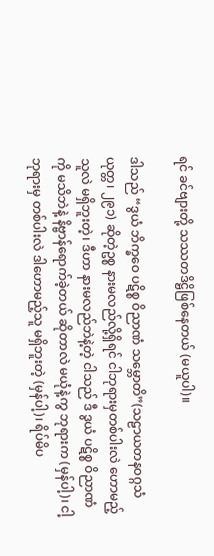ရင် ခင်ဗျားတို့ သဿတဒိဋ္ဌိဖြစ်နေတယ် (မယူပါ)။

ဒါသည် “ဒွယံ ဘိက္ခဝေ ပဋိစ္စ ဝိညာဏံ သမ္ဘောတိ”(သဠာယတနဝဂ္ဂသံယုတ္တ၊ ၂၉၁) ဆိုတဲ့ဥစ္စ နားမလည်လို့ရှိရင် ငါဘုရားမှတစ်ပါးလဲ ဟောမည့်သူလဲ မရှိဘူးတဲ့၊ ဒီဟာ နားမလည်ဘဲနဲ့တဲ့ ငါသည် ဒီ ဒွယံ ပဋိစ္စ ဝိညာဏံကို မသိဘဲနဲ့ နိဗ္ဗာန်ရောက်ခဲ့တယ် ဆိုတာလဲ မယုံနဲ့ကွ ဘုရားက (မှန်ပါ့)၊ ငါ့ဘုရားမှ တစ်ပါးလဲ ဒါဟောမည့်သူ မရှိဘူးတဲ့ (မှန်ပါ့)၊ ရိပ်မိပ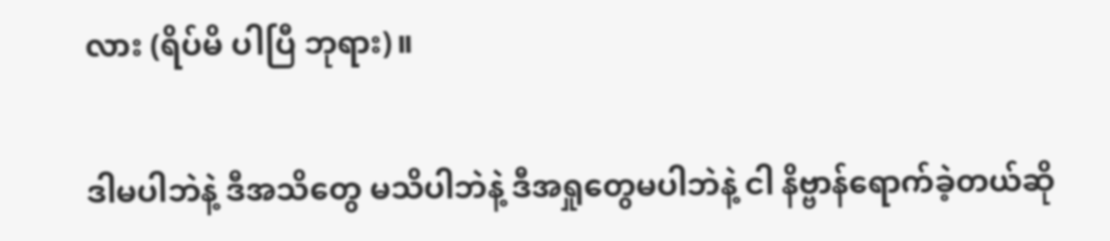လား (ရိပ်မိ ပါပြီ ဘုရား)။

ဒါမပါဘဲနဲ့ ဒီအသိတွေ မသိပါဘဲနဲ့ ဒီအရှုတွေမပါဘဲနဲ့ ငါ နိဗ္ဗာန်ရောက်ခဲ့တယ်ဆို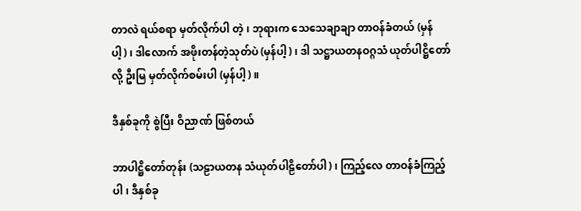တာလဲ ရယ်စရာ မှတ်လိုက်ပါ တဲ့၊ ဘုရားက သေသေချာချာ တာဝန်ခံတယ် (မှန်ပါ့)၊ ဒါလောက် အဖိုးတန်တဲ့သုတ်ပဲ (မှန်ပါ့)၊ ဒါ သဋ္ဌာယတနဝဂ္ဂသံ ယုတ်ပါဋ္ဌိတော်လို့ ဦးမြ မှတ်လိုက်စမ်းပါ (မှန်ပါ့)။

ဒီနှစ်ခုကို စွဲပြီး ဝိညာဏ် ဖြစ်တယ်

ဘာပါဋ္ဌိတော်တုန်း (သဠာယတန သံယုတ်ပါဠိတော်ပါ)၊ ကြည့်လေ တာဝန်ခံကြည့်ပါ၊ ဒီနှစ်ခု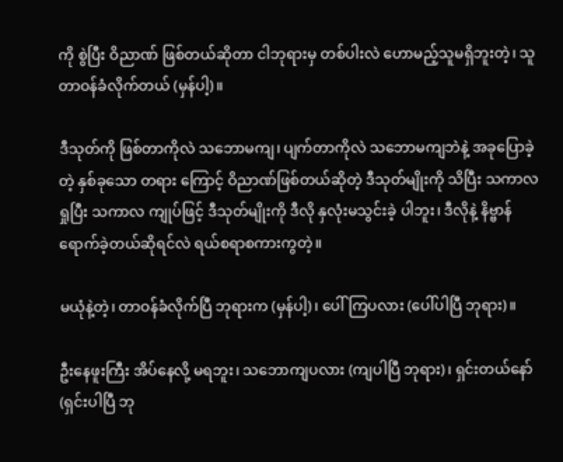ကို စွဲပြီး ဝိညာဏ် ဖြစ်တယ်ဆိုတာ ငါဘုရားမှ တစ်ပါးလဲ ဟောမည့်သူမရှိဘူးတဲ့၊ သူတာဝန်ခံလိုက်တယ် (မှန်ပါ့)။

ဒီသုတ်ကို ဖြစ်တာကိုလဲ သဘောမကျ၊ ပျက်တာကိုလဲ သဘောမကျဘဲနဲ့ အခုပြောခဲ့တဲ့ နှစ်ခုသော တရား ကြောင့် ဝိညာဏ်ဖြစ်တယ်ဆိုတဲ့ ဒီသုတ်မျိုးကို သိပြီး သကာလ ရှုပြီး သကာလ ကျုပ်ဖြင့် ဒီသုတ်မျိုးကို ဒီလို နှလုံးမသွင်းခဲ့ ပါဘူး၊ ဒီလိုနဲ့ နိဗ္ဗာန်ရောက်ခဲ့တယ်ဆိုရင်လဲ ရယ်စရာစကားကွတဲ့။

မယုံနဲ့တဲ့၊ တာဝန်ခံလိုက်ပြီ ဘုရားက (မှန်ပါ့)၊ ပေါ်ကြပလား (ပေါ်ပါပြီ ဘုရား)။

ဦးနေဖူးကြီး အိပ်နေလို့ မရဘူး၊ သဘောကျပလား (ကျပါပြီ ဘုရား)၊ ရှင်းတယ်နော် (ရှင်းပါပြီ ဘု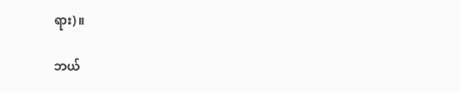ရား)။

ဘယ်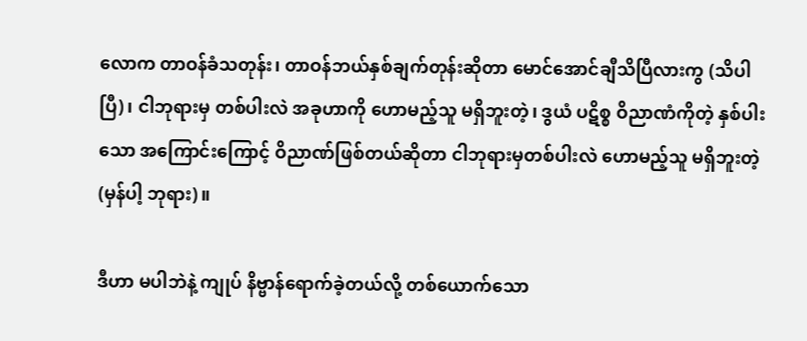လောက တာဝန်ခံသတုန်း၊ တာဝန်ဘယ်နှစ်ချက်တုန်းဆိုတာ မောင်အောင်ချီသိပြီလားကွ (သိပါပြီ)၊ ငါဘုရားမှ တစ်ပါးလဲ အခုဟာကို ဟောမည့်သူ မရှိဘူးတဲ့၊ ဒွယံ ပဋိစ္စ ဝိညာဏံကိုတဲ့ နှစ်ပါးသော အကြောင်းကြောင့် ဝိညာဏ်ဖြစ်တယ်ဆိုတာ ငါဘုရားမှတစ်ပါးလဲ ဟောမည့်သူ မရှိဘူးတဲ့ (မှန်ပါ့ ဘုရား)။

ဒီဟာ မပါဘဲနဲ့ ကျုပ် နိဗ္ဗာန်ရောက်ခဲ့တယ်လို့ တစ်ယောက်သော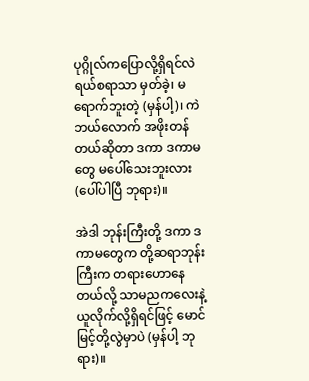ပုဂ္ဂိုလ်ကပြောလို့ရှိရင်လဲ ရယ်စရာသာ မှတ်ခဲ့၊ မရောက်ဘူးတဲ့ (မှန်ပါ့)၊ ကဲ ဘယ်လောက် အဖိုးတန်တယ်ဆိုတာ ဒကာ ဒကာမတွေ မပေါ်သေးဘူးလား (ပေါ်ပါပြီ ဘုရား)။

အဲဒါ ဘုန်းကြီးတို့ ဒကာ ဒကာမတွေက တို့ဆရာဘုန်းကြီးက တရားဟောနေတယ်လို့ သာမညကလေးနဲ့ ယူလိုက်လို့ရှိရင်ဖြင့် မောင်မြင့်တို့လွဲမှာပဲ (မှန်ပါ့ ဘုရား)။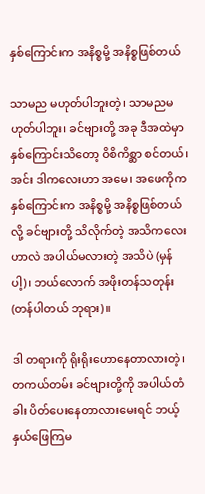နှစ်ကြောင်းက အနိစ္စမို့ အနိစ္စဖြစ်တယ်

သာမည မဟုတ်ပါဘူးတဲ့၊ သာမညမဟုတ်ပါဘူး၊ ခင်ဗျားတို့ အခု ဒီအထဲမှာ နှစ်ကြောင်းသိတော့ ဝိစိကိစ္ဆာ စင်တယ်၊ အင်း ဒါကလေးဟာ အမေ၊ အဖေကိုက နှစ်ကြောင်းက အနိစ္စမို့ အနိစ္စဖြစ်တယ်လို့ ခင်ဗျားတို့ သိလိုက်တဲ့ အသိကလေးဟာလဲ အပါယ်မလားတဲ့ အသိပဲ (မှန်ပါ့)၊ ဘယ်လောက် အဖိုးတန်သတုန်း (တန်ပါတယ် ဘုရား)။

ဒါ တရားကို ရိုးရိုးဟောနေတာလားတဲ့၊ တကယ်တမ်း ခင်ဗျားတို့ကို အပါယ်တံခါး ပိတ်ပေးနေတာလားမေးရင် ဘယ့်နှယ်ဖြေကြမ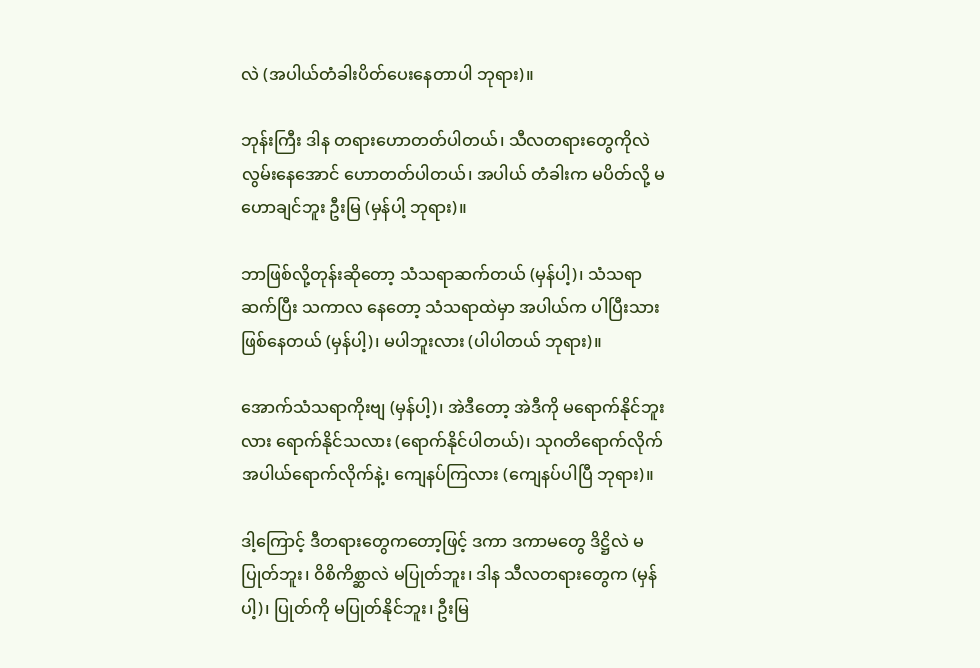လဲ (အပါယ်တံခါးပိတ်ပေးနေတာပါ ဘုရား)။

ဘုန်းကြီး ဒါန တရားဟောတတ်ပါတယ်၊ သီလတရားတွေကိုလဲ လွမ်းနေအောင် ဟောတတ်ပါတယ်၊ အပါယ် တံခါးက မပိတ်လို့ မဟောချင်ဘူး ဦးမြ (မှန်ပါ့ ဘုရား)။

ဘာဖြစ်လို့တုန်းဆိုတော့ သံသရာဆက်တယ် (မှန်ပါ့)၊ သံသရာ ဆက်ပြီး သကာလ နေတော့ သံသရာထဲမှာ အပါယ်က ပါပြီးသား ဖြစ်နေတယ် (မှန်ပါ့)၊ မပါဘူးလား (ပါပါတယ် ဘုရား)။

အောက်သံသရာကိုးဗျ (မှန်ပါ့)၊ အဲဒီတော့ အဲဒီကို မရောက်နိုင်ဘူးလား ရောက်နိုင်သလား (ရောက်နိုင်ပါတယ်)၊ သုဂတိရောက်လိုက် အပါယ်ရောက်လိုက်နဲ့၊ ကျေနပ်ကြလား (ကျေနပ်ပါပြီ ဘုရား)။

ဒါ့ကြောင့် ဒီတရားတွေကတော့ဖြင့် ဒကာ ဒကာမတွေ ဒိဋ္ဌိလဲ မပြုတ်ဘူး၊ ဝိစိကိစ္ဆာလဲ မပြုတ်ဘူး၊ ဒါန သီလတရားတွေက (မှန်ပါ့)၊ ပြုတ်ကို မပြုတ်နိုင်ဘူး၊ ဦးမြ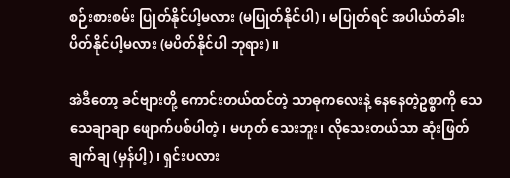စဉ်းစားစမ်း ပြုတ်နိုင်ပါ့မလား (မပြုတ်နိုင်ပါ)၊ မပြုတ်ရင် အပါယ်တံခါး ပိတ်နိုင်ပါ့မလား (မပိတ်နိုင်ပါ ဘုရား)။

အဲဒီတော့ ခင်ဗျားတို့ ကောင်းတယ်ထင်တဲ့ သာဓုကလေးနဲ့ နေနေတဲ့ဥစ္စာကို သေသေချာချာ ဖျောက်ပစ်ပါတဲ့၊ မဟုတ် သေးဘူး၊ လိုသေးတယ်သာ ဆုံးဖြတ်ချက်ချ (မှန်ပါ့)၊ ရှင်းပလား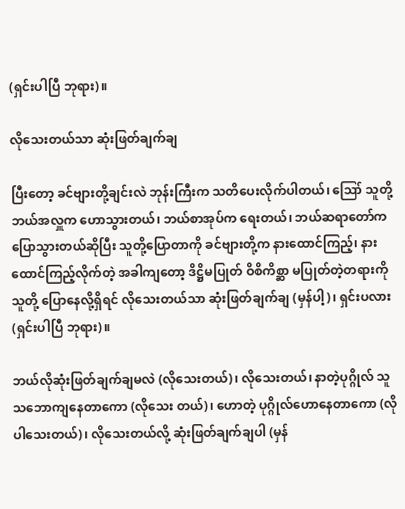(ရှင်းပါပြီ ဘုရား)။

လိုသေးတယ်သာ ဆုံးဖြတ်ချက်ချ

ပြီးတော့ ခင်ဗျားတို့ချင်းလဲ ဘုန်းကြီးက သတိပေးလိုက်ပါတယ်၊ ဪ သူတို့ ဘယ်အလှူက ဟောသွားတယ်၊ ဘယ်စာအုပ်က ရေးတယ်၊ ဘယ်ဆရာတော်က ပြောသွားတယ်ဆိုပြီး သူတို့ပြောတာကို ခင်ဗျားတို့က နားထောင်ကြည့်၊ နားထောင်ကြည့်လိုက်တဲ့ အခါကျတော့ ဒိဋ္ဌိမပြုတ် ဝိစိကိစ္ဆာ မပြုတ်တဲ့တရားကို သူတို့ ပြောနေလို့ရှိရင် လိုသေးတယ်သာ ဆုံးဖြတ်ချက်ချ (မှန်ပါ့)၊ ရှင်းပလား (ရှင်းပါပြီ ဘုရား)။

ဘယ်လိုဆုံးဖြတ်ချက်ချမလဲ (လိုသေးတယ်)၊ လိုသေးတယ်၊ နာတဲ့ပုဂ္ဂိုလ် သူသဘောကျနေတာကော (လိုသေး တယ်)၊ ဟောတဲ့ ပုဂ္ဂိုလ်ဟောနေတာကော (လိုပါသေးတယ်)၊ လိုသေးတယ်လို့ ဆုံးဖြတ်ချက်ချပါ (မှန်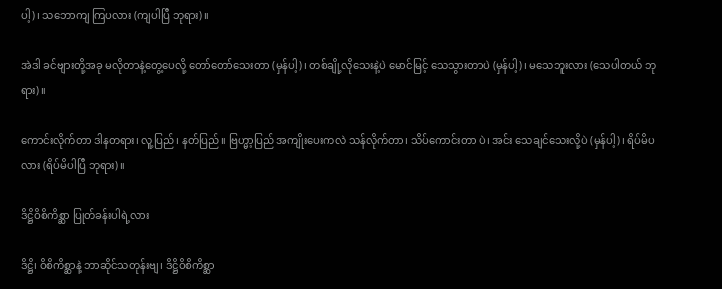ပါ့)၊ သဘောကျ ကြပလား (ကျပါပြီ ဘုရား)။

အဲဒါ ခင်ဗျားတို့အခု မလိုတာနဲ့တွေ့ပေလို့ တော်တော်သေးတာ (မှန်ပါ့)၊ တစ်ချို့လိုသေးနဲ့ပဲ မောင်မြင့် သေသွားတာပဲ (မှန်ပါ့)၊ မသေဘူးလား (သေပါတယ် ဘုရား)။

ကောင်းလိုက်တာ ဒါနတရား၊ လူ့ပြည်၊ နတ်ပြည်။ ဗြဟ္မာ့ပြည် အကျိုးပေးကလဲ သန်လိုက်တာ၊ သိပ်ကောင်းတာ ပဲ၊ အင်း သေချင်သေးလို့ပဲ (မှန်ပါ့)၊ ရိပ်မိပလား (ရိပ်မိပါပြီ ဘုရား)။

ဒိဋ္ဌိဝိစိကိစ္ဆာ ပြုတ်ခန်းပါရဲ့လား

ဒိဋ္ဌိ၊ ဝိစိကိစ္ဆာနဲ့ ဘာဆိုင်သတုန်းဗျ၊ ဒိဋ္ဌိဝိစိကိစ္ဆာ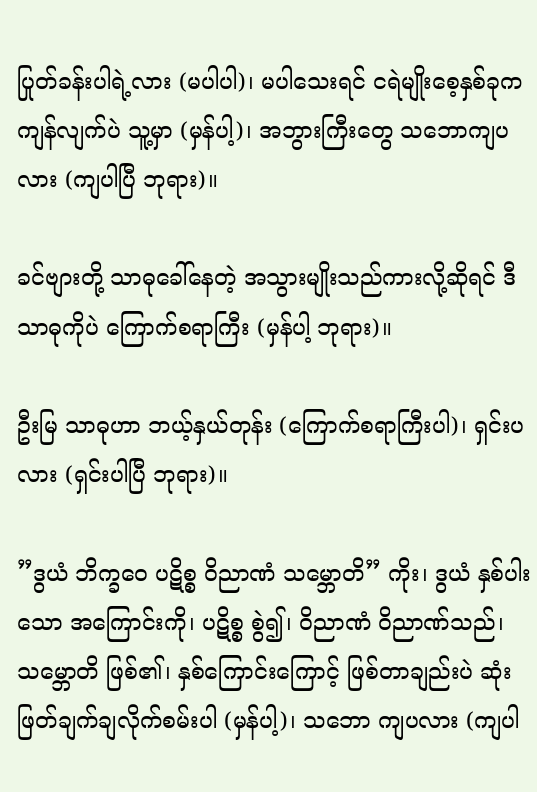ပြုတ်ခန်းပါရဲ့လား (မပါပါ)၊ မပါသေးရင် ငရဲမျိုးစေ့နှစ်ခုက ကျန်လျက်ပဲ သူ့မှာ (မှန်ပါ့)၊ အဘွားကြီးတွေ သဘောကျပလား (ကျပါပြီ ဘုရား)။

ခင်ဗျားတို့ သာဓုခေါ်နေတဲ့ အသွားမျိုးသည်ကားလို့ဆိုရင် ဒီသာဓုကိုပဲ ကြောက်စရာကြီး (မှန်ပါ့ ဘုရား)။

ဦးမြ သာဓုဟာ ဘယ့်နှယ်တုန်း (ကြောက်စရာကြီးပါ)၊ ရှင်းပလား (ရှင်းပါပြီ ဘုရား)။

”ဒွယံ ဘိက္ခဝေ ပဋိစ္စ ဝိညာဏံ သမ္ဘောတိ” ကိုး၊ ဒွယံ နှစ်ပါးသော အကြောင်းကို၊ ပဋိစ္စ စွဲ၍၊ ဝိညာဏံ ဝိညာဏ်သည်၊ သမ္ဘောတိ ဖြစ်၏၊ နှစ်ကြောင်းကြောင့် ဖြစ်တာချည်းပဲ ဆုံးဖြတ်ချက်ချလိုက်စမ်းပါ (မှန်ပါ့)၊ သဘော ကျပလား (ကျပါ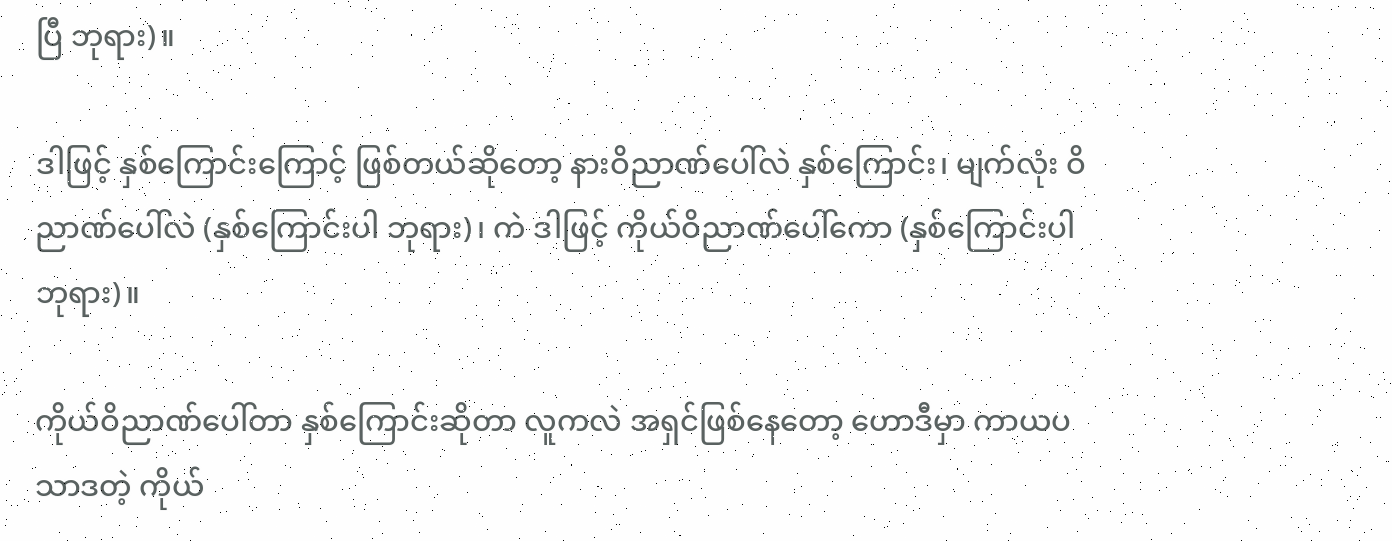ပြီ ဘုရား)။

ဒါဖြင့် နှစ်ကြောင်းကြောင့် ဖြစ်တယ်ဆိုတော့ နားဝိညာဏ်ပေါ်လဲ နှစ်ကြောင်း၊ မျက်လုံး ဝိညာဏ်ပေါ်လဲ (နှစ်ကြောင်းပါ ဘုရား)၊ ကဲ ဒါဖြင့် ကိုယ်ဝိညာဏ်ပေါ်ကော (နှစ်ကြောင်းပါ ဘုရား)။

ကိုယ်ဝိညာဏ်ပေါ်တာ နှစ်ကြောင်းဆိုတာ လူကလဲ အရှင်ဖြစ်နေတော့ ဟောဒီမှာ ကာယပသာဒတဲ့ ကိုယ်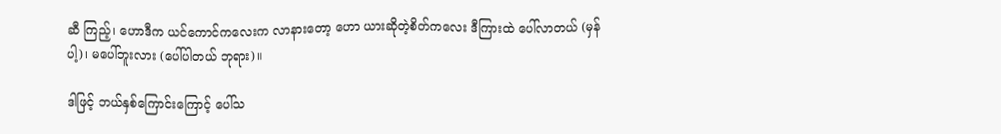ဆီ ကြည့်၊ ဟောဒီက ယင်ကောင်ကလေးက လာနားတော့ ဟော ယားဆိုတဲ့စိတ်ကလေး ဒီကြားထဲ ပေါ်လာတယ် (မှန်ပါ့)၊ မပေါ်ဘူးလား (ပေါ်ပါတယ် ဘုရား)။

ဒါဖြင့် ဘယ်နှစ်ကြောင်းကြောင့် ပေါ်သ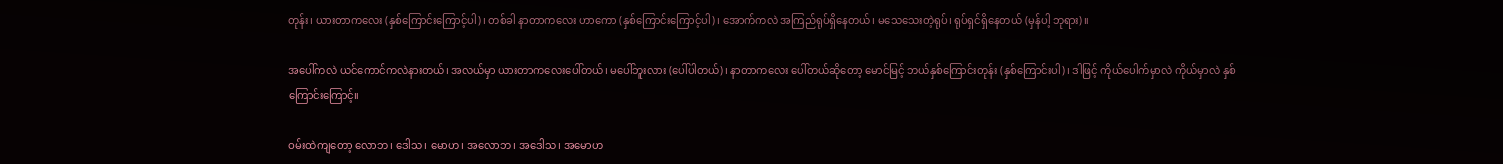တုန်း၊ ယားတာကလေး (နှစ်ကြောင်းကြောင့်ပါ)၊ တစ်ခါ နာတာကလေး ဟာကော (နှစ်ကြောင်းကြောင့်ပါ)၊ အောက်ကလဲ အကြည်ရုပ်ရှိနေတယ်၊ မသေသေးတဲ့ရုပ်၊ ရုပ်ရှင်ရှိနေတယ် (မှန်ပါ့ ဘုရား)။

အပေါ်ကလဲ ယင်ကောင်ကလဲနားတယ်၊ အလယ်မှာ ယားတာကလေးပေါ်တယ်၊ မပေါ်ဘူးလား (ပေါ်ပါတယ်)၊ နာတာကလေး ပေါ်တယ်ဆိုတော့ မောင်မြင့် ဘယ်နှစ်ကြောင်းတုန်း (နှစ်ကြောင်းပါ)၊ ဒါဖြင့် ကိုယ်ပေါက်မှာလဲ ကိုယ်မှာလဲ နှစ်ကြောင်းကြောင့်။

ဝမ်းထဲကျတော့ လောဘ၊ ဒေါသ၊ မောဟ၊ အလောဘ၊ အဒေါသ၊ အမောဟ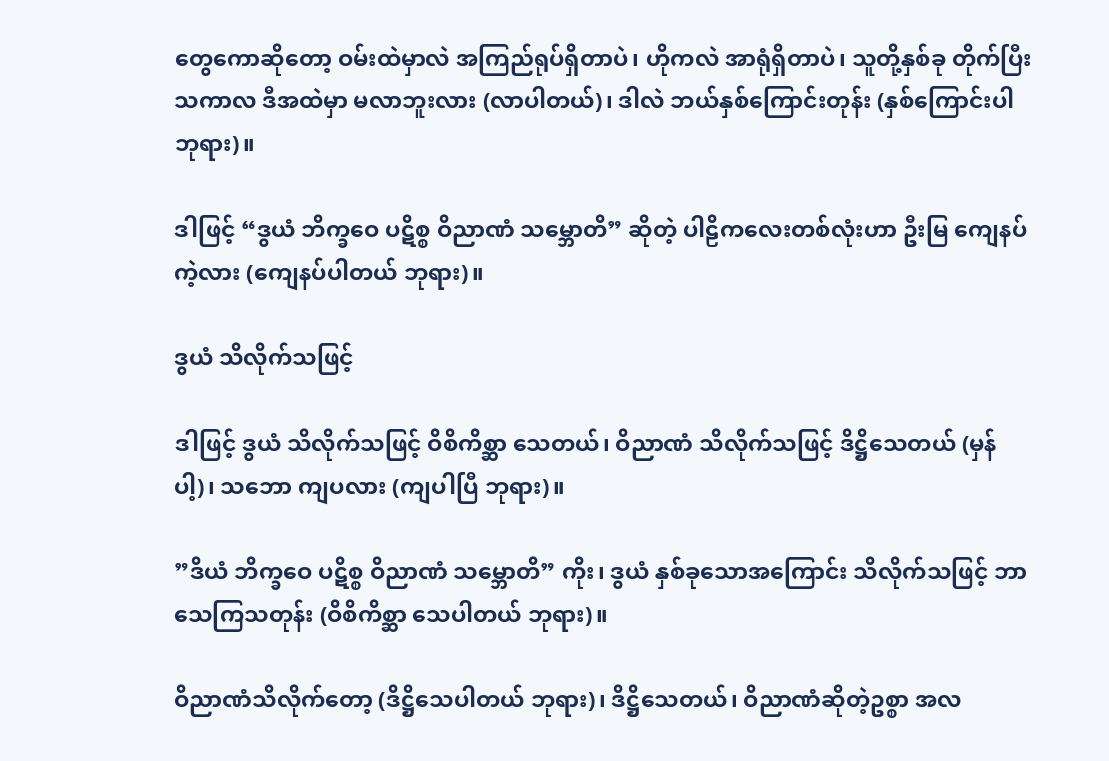တွေကောဆိုတော့ ဝမ်းထဲမှာလဲ အကြည်ရုပ်ရှိတာပဲ၊ ဟိုကလဲ အာရုံရှိတာပဲ၊ သူတို့နှစ်ခု တိုက်ပြီး သကာလ ဒီအထဲမှာ မလာဘူးလား (လာပါတယ်)၊ ဒါလဲ ဘယ်နှစ်ကြောင်းတုန်း (နှစ်ကြောင်းပါ ဘုရား)။

ဒါဖြင့် “ဒွယံ ဘိက္ခဝေ ပဋိစ္စ ဝိညာဏံ သမ္ဘောတိ” ဆိုတဲ့ ပါဠိကလေးတစ်လုံးဟာ ဦးမြ ကျေနပ်ကဲ့လား (ကျေနပ်ပါတယ် ဘုရား)။

ဒွယံ သိလိုက်သဖြင့်

ဒါဖြင့် ဒွယံ သိလိုက်သဖြင့် ဝိစိကိစ္ဆာ သေတယ်၊ ဝိညာဏံ သိလိုက်သဖြင့် ဒိဋ္ဌိသေတယ် (မှန်ပါ့)၊ သဘော ကျပလား (ကျပါပြီ ဘုရား)။

”ဒိယံ ဘိက္ခဝေ ပဋိစ္စ ဝိညာဏံ သမ္ဘောတိ” ကိုး၊ ဒွယံ နှစ်ခုသောအကြောင်း သိလိုက်သဖြင့် ဘာသေကြသတုန်း (ဝိစိကိစ္ဆာ သေပါတယ် ဘုရား)။

ဝိညာဏံသိလိုက်တော့ (ဒိဋ္ဌိသေပါတယ် ဘုရား)၊ ဒိဋ္ဌိသေတယ်၊ ဝိညာဏံဆိုတဲ့ဥစ္စာ အလ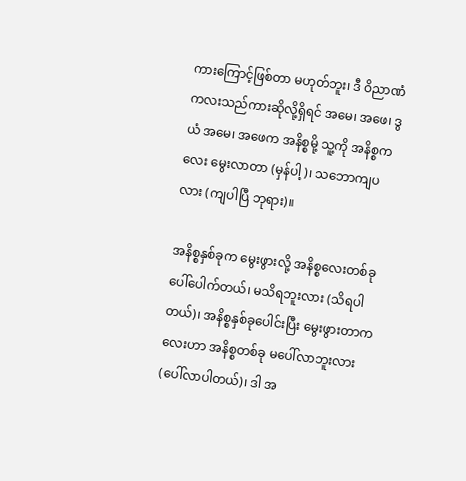ကားကြောင့်ဖြစ်တာ မဟုတ်ဘူး၊ ဒီ ဝိညာဏံ ကလးသည်ကားဆိုလို့ရှိရင် အမေ၊ အဖေ၊ ဒွယံ အမေ၊ အဖေက အနိစ္စမို့ သူ့ကို အနိစ္စကလေး မွေးလာတာ (မှန်ပါ့)၊ သဘောကျပလား (ကျပါပြီ ဘုရား)။

အနိစ္စနှစ်ခုက မွေးဖွားလို့ အနိစ္စလေးတစ်ခု ပေါ်ပေါက်တယ်၊ မသိရဘူးလား (သိရပါတယ်)၊ အနိစ္စနှစ်ခုပေါင်းပြီး မွေးဖွားတာကလေးဟာ အနိစ္စတစ်ခု မပေါ်လာဘူးလား (ပေါ်လာပါတယ်)၊ ဒါ အ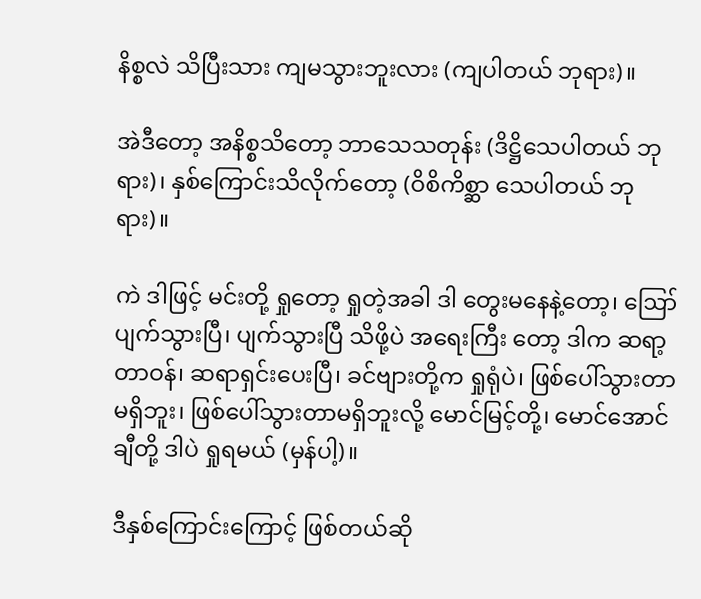နိစ္စလဲ သိပြီးသား ကျမသွားဘူးလား (ကျပါတယ် ဘုရား)။

အဲဒီတော့ အနိစ္စသိတော့ ဘာသေသတုန်း (ဒိဋ္ဌိသေပါတယ် ဘုရား)၊ နှစ်ကြောင်းသိလိုက်တော့ (ဝိစိကိစ္ဆာ သေပါတယ် ဘုရား)။

ကဲ ဒါဖြင့် မင်းတို့ ရှုတော့ ရှုတဲ့အခါ ဒါ တွေးမနေနဲ့တော့၊ ဪ ပျက်သွားပြီ၊ ပျက်သွားပြီ သိဖို့ပဲ အရေးကြီး တော့ ဒါက ဆရာ့တာဝန်၊ ဆရာရှင်းပေးပြီ၊ ခင်ဗျားတို့က ရှုရုံပဲ၊ ဖြစ်ပေါ်သွားတာမရှိဘူး၊ ဖြစ်ပေါ်သွားတာမရှိဘူးလို့ မောင်မြင့်တို့၊ မောင်အောင်ချီတို့ ဒါပဲ ရှုရမယ် (မှန်ပါ့)။

ဒီနှစ်ကြောင်းကြောင့် ဖြစ်တယ်ဆို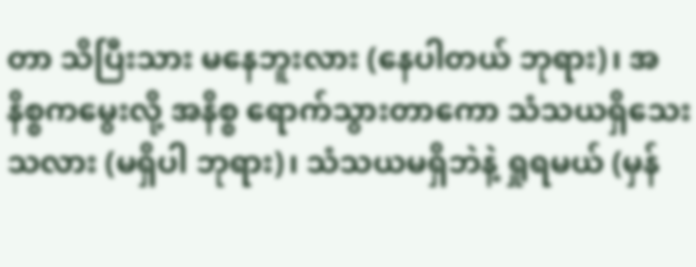တာ သိပြီးသား မနေဘူးလား (နေပါတယ် ဘုရား)၊ အနိစ္စကမွေးလို့ အနိစ္စ ရောက်သွားတာကော သံသယရှိသေးသလား (မရှိပါ ဘုရား)၊ သံသယမရှိဘဲနဲ့ ရှုရမယ် (မှန်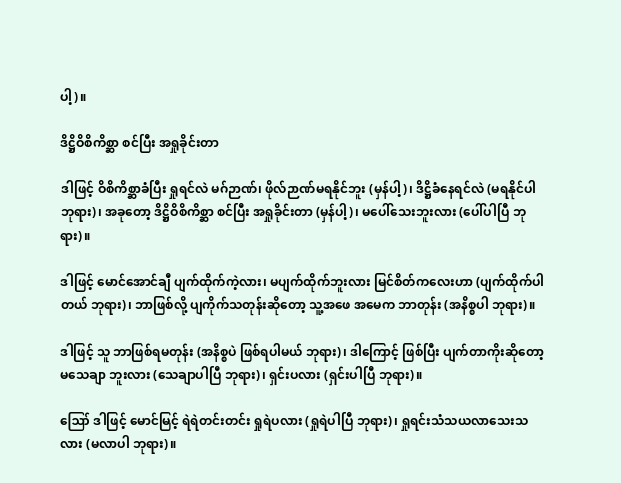ပါ့)။

ဒိဋ္ဌိဝိစိကိစ္ဆာ စင်ပြီး အရှုခိုင်းတာ

ဒါဖြင့် ဝိစိကိစ္ဆာခံပြီး ရှုရင်လဲ မဂ်ဉာဏ်၊ ဖိုလ်ဉာဏ်မရနိုင်ဘူး (မှန်ပါ့)၊ ဒိဋ္ဌိခံနေရင်လဲ (မရနိုင်ပါ ဘုရား)၊ အခုတော့ ဒိဋ္ဌိဝိစိကိစ္ဆာ စင်ပြီး အရှုခိုင်းတာ (မှန်ပါ့)၊ မပေါ်သေးဘူးလား (ပေါ်ပါပြီ ဘုရား)။

ဒါဖြင့် မောင်အောင်ချီ ပျက်ထိုက်ကဲ့လား၊ မပျက်ထိုက်ဘူးလား မြင်စိတ်ကလေးဟာ (ပျက်ထိုက်ပါတယ် ဘုရား)၊ ဘာဖြစ်လို့ ပျကိုက်သတုန်းဆိုတော့ သူ့အဖေ အမေက ဘာတုန်း (အနိစ္စပါ ဘုရား)။

ဒါဖြင့် သူ ဘာဖြစ်ရမတုန်း (အနိစ္စပဲ ဖြစ်ရပါမယ် ဘုရား)၊ ဒါကြောင့် ဖြစ်ပြီး ပျက်တာကိုးဆိုတော့ မသေချာ ဘူးလား (သေချာပါပြီ ဘုရား)၊ ရှင်းပလား (ရှင်းပါပြီ ဘုရား)။

ဪ ဒါဖြင့် မောင်မြင့် ရဲရဲတင်းတင်း ရှုရဲပလား (ရှုရဲပါပြီ ဘုရား)၊ ရှုရင်းသံသယလာသေးသလား (မလာပါ ဘုရား)။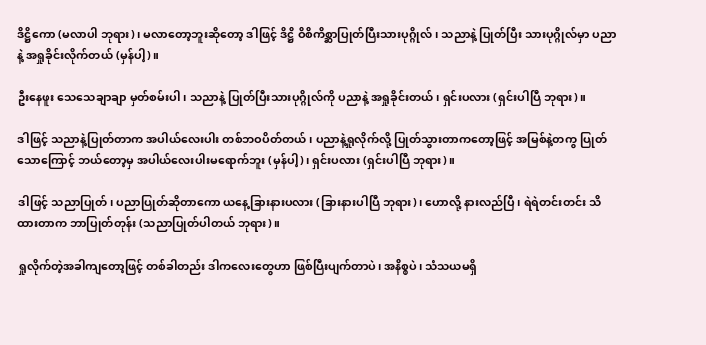ဒိဋ္ဌိကော (မလာပါ ဘုရား)၊ မလာတော့ဘူးဆိုတော့ ဒါဖြင့် ဒိဋ္ဌိ ဝိစိကိစ္ဆာပြုတ်ပြီးသားပုဂ္ဂိုလ်၊ သညာနဲ့ ပြုတ်ပြီး သားပုဂ္ဂိုလ်မှာ ပညာနဲ့ အရှုခိုင်းလိုက်တယ် (မှန်ပါ့)။

ဦးနေဖူး သေသေချာချာ မှတ်စမ်းပါ၊ သညာနဲ့ ပြုတ်ပြီးသားပုဂ္ဂိုလ်ကို ပညာနဲ့ အရှုခိုင်းတယ်၊ ရှင်းပလား (ရှင်းပါပြီ ဘုရား)။

ဒါဖြင့် သညာနဲ့ပြုတ်တာက အပါယ်လေးပါး တစ်ဘဝပိတ်တယ်၊ ပညာနဲ့ရှုလိုက်လို့ ပြုတ်သွားတာကတော့ဖြင့် အမြစ်နဲ့တကွ ပြုတ်သောကြောင့် ဘယ်တော့မှ အပါယ်လေးပါးမရောက်ဘူး (မှန်ပါ့)၊ ရှင်းပလား (ရှင်းပါပြီ ဘုရား)။

ဒါဖြင့် သညာပြုတ်၊ ပညာပြုတ်ဆိုတာကော ယနေ့ခြားနားပလား (ခြားနားပါပြီ ဘုရား)၊ ဟောလို့ နားလည်ပြီ၊ ရဲရဲတင်းတင်း သိထားတာက ဘာပြုတ်တုန်း (သညာပြုတ်ပါတယ် ဘုရား)။

ရှုလိုက်တဲ့အခါကျတော့ဖြင့် တစ်ခါတည်း ဒါကလေးတွေဟာ ဖြစ်ပြီးပျက်တာပဲ၊ အနိစ္စပဲ၊ သံသယမရှိ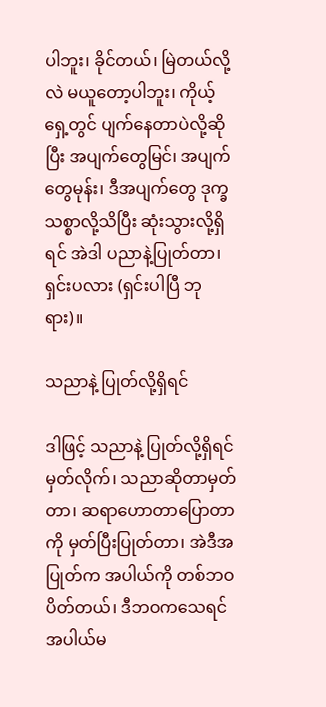ပါဘူး၊ ခိုင်တယ်၊ မြဲတယ်လို့လဲ မယူတော့ပါဘူး၊ ကိုယ့်ရှေ့တွင် ပျက်နေတာပဲလို့ဆိုပြီး အပျက်တွေမြင်၊ အပျက်တွေမုန်း၊ ဒီအပျက်တွေ ဒုက္ခသစ္စာလို့သိပြီး ဆုံးသွားလို့ရှိရင် အဲဒါ ပညာနဲ့ပြုတ်တာ၊ ရှင်းပလား (ရှင်းပါပြီ ဘုရား)။

သညာနဲ့ ပြုတ်လို့ရှိရင်

ဒါဖြင့် သညာနဲ့ ပြုတ်လို့ရှိရင် မှတ်လိုက်၊ သညာဆိုတာမှတ်တာ၊ ဆရာဟောတာပြောတာကို မှတ်ပြီးပြုတ်တာ၊ အဲဒီအပြုတ်က အပါယ်ကို တစ်ဘဝပိတ်တယ်၊ ဒီဘဝကသေရင် အပါယ်မ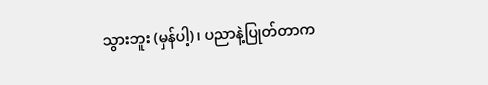သွားဘူး (မှန်ပါ့)၊ ပညာနဲ့ပြုတ်တာက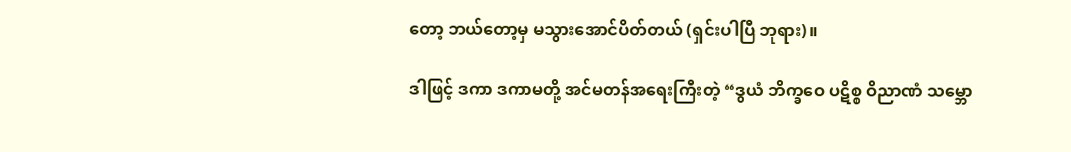တော့ ဘယ်တော့မှ မသွားအောင်ပိတ်တယ် (ရှင်းပါပြီ ဘုရား)။

ဒါဖြင့် ဒကာ ဒကာမတို့ အင်မတန်အရေးကြီးတဲ့ “ဒွယံ ဘိက္ခဝေ ပဋိစ္စ ဝိညာဏံ သမ္ဘော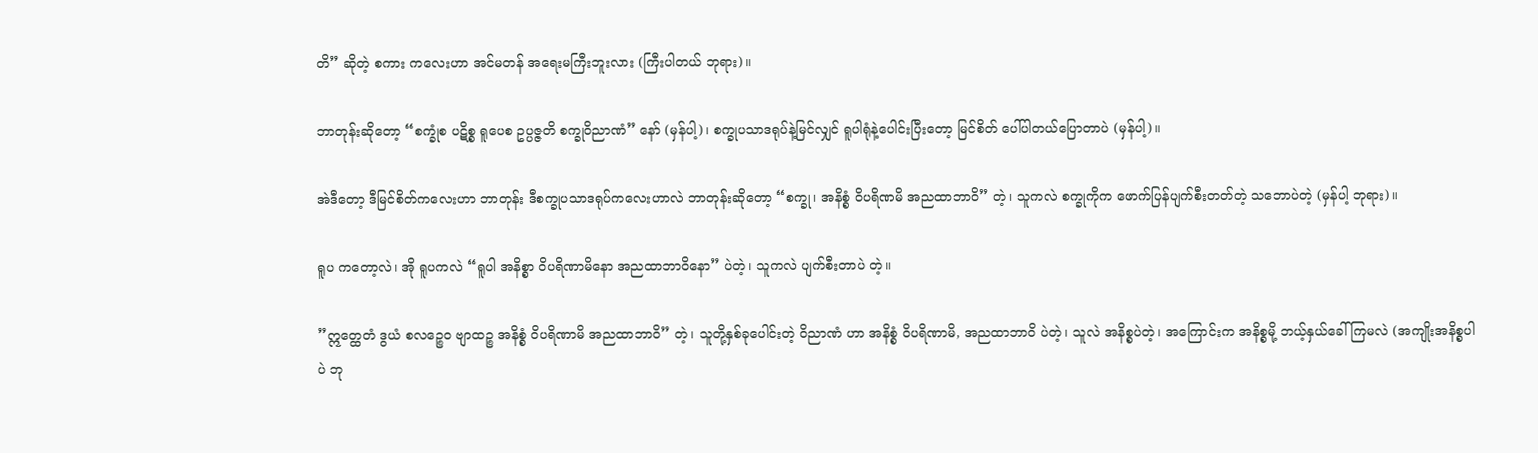တိ” ဆိုတဲ့ စကား ကလေးဟာ အင်မတန် အရေးမကြီးဘူးလား (ကြီးပါတယ် ဘုရား)။

ဘာတုန်းဆိုတော့ “စက္ခုံစ ပဋိစ္စ ရူပေစ ဥပ္ပဇ္ဇတိ စက္ခုဝိညာဏံ” နော် (မှန်ပါ့)၊ စက္ခုပသာဒရုပ်နဲ့မြင်လျှင် ရူပါရုံနဲ့ပေါင်းပြီးတော့ မြင်စိတ် ပေါ်ပါတယ်ပြောတာပဲ (မှန်ပါ့)။

အဲဒီတော့ ဒီမြင်စိတ်ကလေးဟာ ဘာတုန်း ဒီစက္ခုပသာဒရုပ်ကလေးဟာလဲ ဘာတုန်းဆိုတော့ “စက္ခု၊ အနိစ္စံ ဝိပရိဏမိ အညထာဘာဝိ” တဲ့၊ သူကလဲ စက္ခုကိုက ဖောက်ပြန်ပျက်စီးတတ်တဲ့ သဘောပဲတဲ့ (မှန်ပါ့ ဘုရား)။

ရူပ ကတော့လဲ၊ အို ရူပကလဲ “ရူပါ အနိစ္စာ ဝိပရိဏာမိနော အညထာဘာဝိနော” ပဲတဲ့၊ သူကလဲ ပျက်စီးတာပဲ တဲ့။

”ဣတ္ထေတံ ဒွယံ စလဉ္စေဝ ဗျာထဉ္စ အနိစ္စံ ဝိပရိဏာမိ အညထာဘာဝိ” တဲ့၊ သူတို့နှစ်ခုပေါင်းတဲ့ ဝိညာဏံ ဟာ အနိစ္စံ ဝိပရိဏာမိ, အညထာဘာဝိ ပဲတဲ့၊ သူလဲ အနိစ္စပဲတဲ့၊ အကြောင်းက အနိစ္စမို့ ဘယ့်နှယ်ခေါ်ကြမလဲ (အကျိုးအနိစ္စပါပဲ ဘု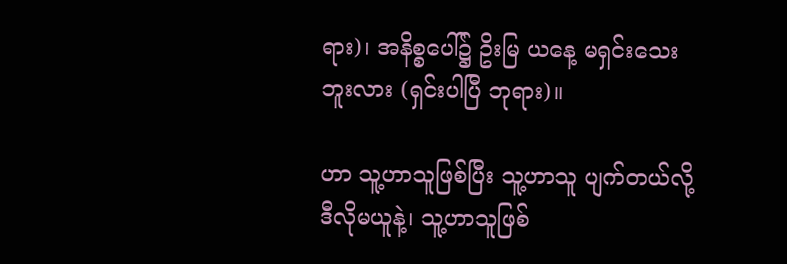ရား)၊ အနိစ္စပေါ်၌ ဥိးမြ ယနေ့ မရှင်းသေးဘူးလား (ရှင်းပါပြီ ဘုရား)။

ဟာ သူ့ဟာသူဖြစ်ပြီး သူ့ဟာသူ ပျက်တယ်လို့ ဒီလိုမယူနဲ့၊ သူ့ဟာသူဖြစ်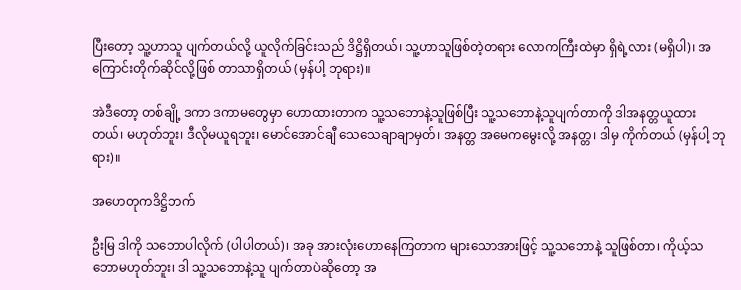ပြီးတော့ သူ့ဟာသူ ပျက်တယ်လို့ ယူလိုက်ခြင်းသည် ဒိဋ္ဌိရှိတယ်၊ သူ့ဟာသူဖြစ်တဲ့တရား လောကကြီးထဲမှာ ရှိရဲ့လား (မရှိပါ)၊ အကြောင်းတိုက်ဆိုင်လို့ဖြစ် တာသာရှိတယ် (မှန်ပါ့ ဘုရား)။

အဲဒီတော့ တစ်ချို့ ဒကာ ဒကာမတွေမှာ ဟောထားတာက သူ့သဘောနဲ့သူဖြစ်ပြီး သူ့သဘောနဲ့သူပျက်တာကို ဒါအနတ္တယူထားတယ်၊ မဟုတ်ဘူး၊ ဒီလိုမယူရဘူး၊ မောင်အောင်ချီ သေသေချာချာမှတ်၊ အနတ္တ အမေကမွေးလို့ အနတ္တ၊ ဒါမှ ကိုက်တယ် (မှန်ပါ့ ဘုရား)။

အဟေတုကဒိဋ္ဌိဘက်

ဦးမြ ဒါကို သဘောပါလိုက် (ပါပါတယ်)၊ အခု အားလုံးဟောနေကြတာက များသောအားဖြင့် သူ့သဘောနဲ့ သူဖြစ်တာ၊ ကိုယ့်သဘောမဟုတ်ဘူး၊ ဒါ သူ့သဘောနဲ့သူ ပျက်တာပဲဆိုတော့ အ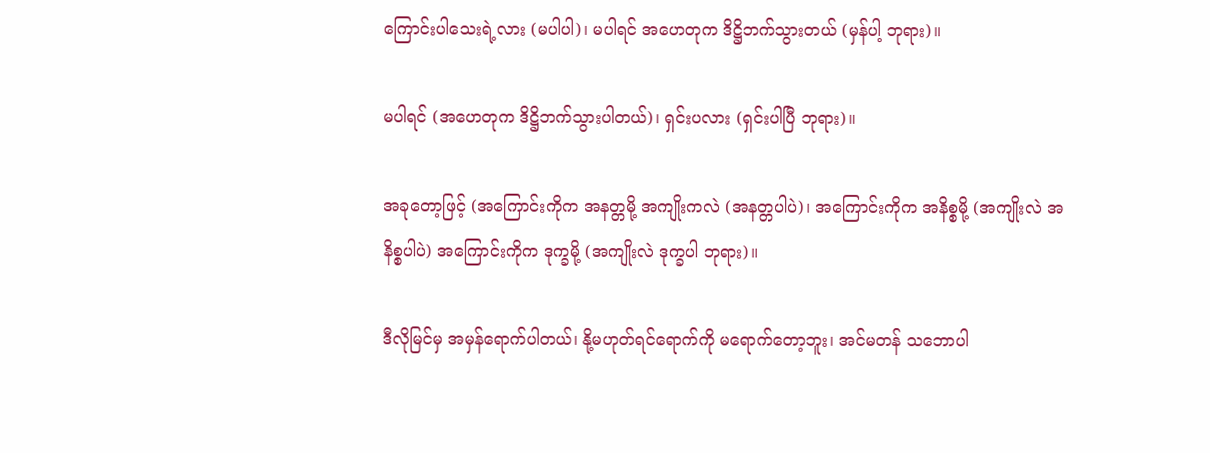ကြောင်းပါသေးရဲ့လား (မပါပါ)၊ မပါရင် အဟေတုက ဒိဋ္ဌိဘက်သွားတယ် (မှန်ပါ့ ဘုရား)။

မပါရင် (အဟေတုက ဒိဋ္ဌိဘက်သွားပါတယ်)၊ ရှင်းပလား (ရှင်းပါပြီ ဘုရား)။

အခုတော့ဖြင့် (အကြောင်းကိုက အနတ္တမို့ အကျိုးကလဲ (အနတ္တပါပဲ)၊ အကြောင်းကိုက အနိစ္စမို့ (အကျိုးလဲ အနိစ္စပါပဲ) အကြောင်းကိုက ဒုက္ခမို့ (အကျိုးလဲ ဒုက္ခပါ ဘုရား)။

ဒီလိုမြင်မှ အမှန်ရောက်ပါတယ်၊ နို့မဟုတ်ရင်ရောက်ကို မရောက်တော့ဘူး၊ အင်မတန် သဘောပါ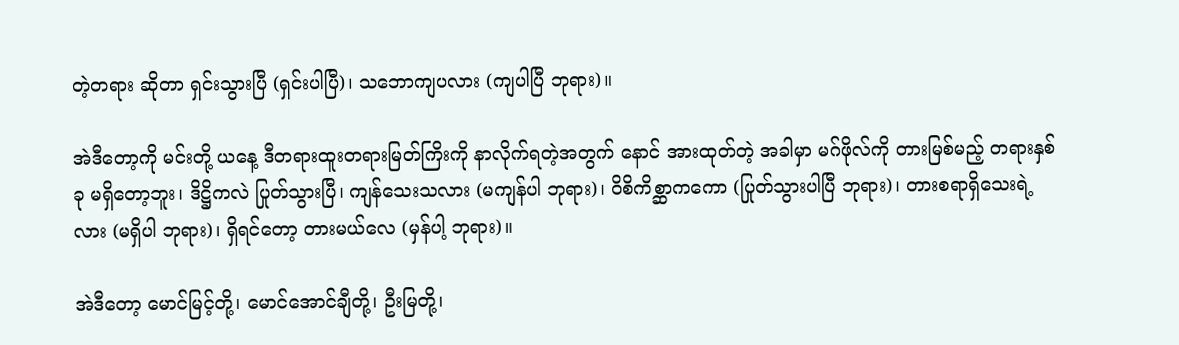တဲ့တရား ဆိုတာ ရှင်းသွားပြီ (ရှင်းပါပြီ)၊ သဘောကျပလား (ကျပါပြီ ဘုရား)။

အဲဒီတော့ကို မင်းတို့ ယနေ့ ဒီတရားထူးတရားမြတ်ကြိးကို နာလိုက်ရတဲ့အတွက် နောင် အားထုတ်တဲ့ အခါမှာ မဂ်ဖိုလ်ကို တားမြစ်မည့် တရားနှစ်ခု မရှိတော့ဘူး၊ ဒိဋ္ဌိကလဲ ပြုတ်သွားပြီ၊ ကျန်သေးသလား (မကျန်ပါ ဘုရား)၊ ဝိစိကိစ္ဆာကကော (ပြုတ်သွားပါပြီ ဘုရား)၊ တားစရာရှိသေးရဲ့လား (မရှိပါ ဘုရား)၊ ရှိရင်တော့ တားမယ်လေ (မှန်ပါ့ ဘုရား)။

အဲဒီတော့ မောင်မြင့်တို့၊ မောင်အောင်ချီတို့၊ ဦးမြတို့၊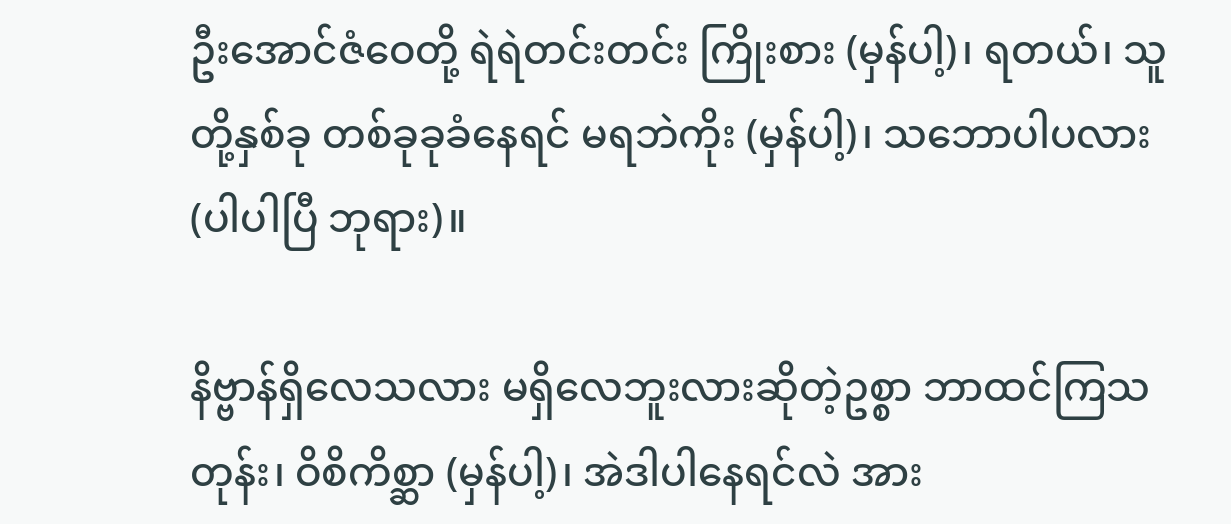ဦးအောင်ဇံဝေတို့ ရဲရဲတင်းတင်း ကြိုးစား (မှန်ပါ့)၊ ရတယ်၊ သူတို့နှစ်ခု တစ်ခုခုခံနေရင် မရဘဲကိုး (မှန်ပါ့)၊ သဘောပါပလား (ပါပါပြီ ဘုရား)။

နိဗ္ဗာန်ရှိလေသလား မရှိလေဘူးလားဆိုတဲ့ဥစ္စာ ဘာထင်ကြသတုန်း၊ ဝိစိကိစ္ဆာ (မှန်ပါ့)၊ အဲဒါပါနေရင်လဲ အား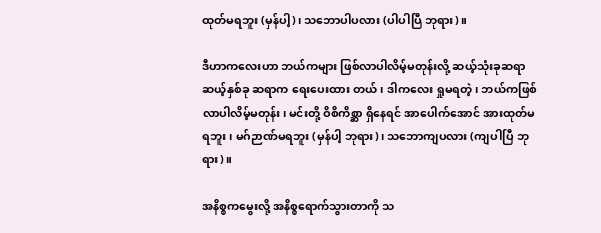ထုတ်မရဘူး (မှန်ပါ့)၊ သဘောပါပလား (ပါပါပြီ ဘုရား)။

ဒီဟာကလေးဟာ ဘယ်ကများ ဖြစ်လာပါလိမ့်မတုန်းလို့ ဆယ့်သုံးခုဆရာ ဆယ့်နှစ်ခု ဆရာက ရေးပေးထား တယ်၊ ဒါကလေး ရှုမရတဲ့၊ ဘယ်ကဖြစ်လာပါလိမ့်မတုန်း၊ မင်းတို့ ဝိစိကိစ္ဆာ ရှိနေရင် အာပေါက်အောင် အားထုတ်မရဘူး၊ မဂ်ဉာဏ်မရဘူး (မှန်ပါ့ ဘုရား)၊ သဘောကျပလား (ကျပါပြီ ဘုရား)။

အနိစ္စကမွေးလို့ အနိစ္စရောက်သွားတာကို သ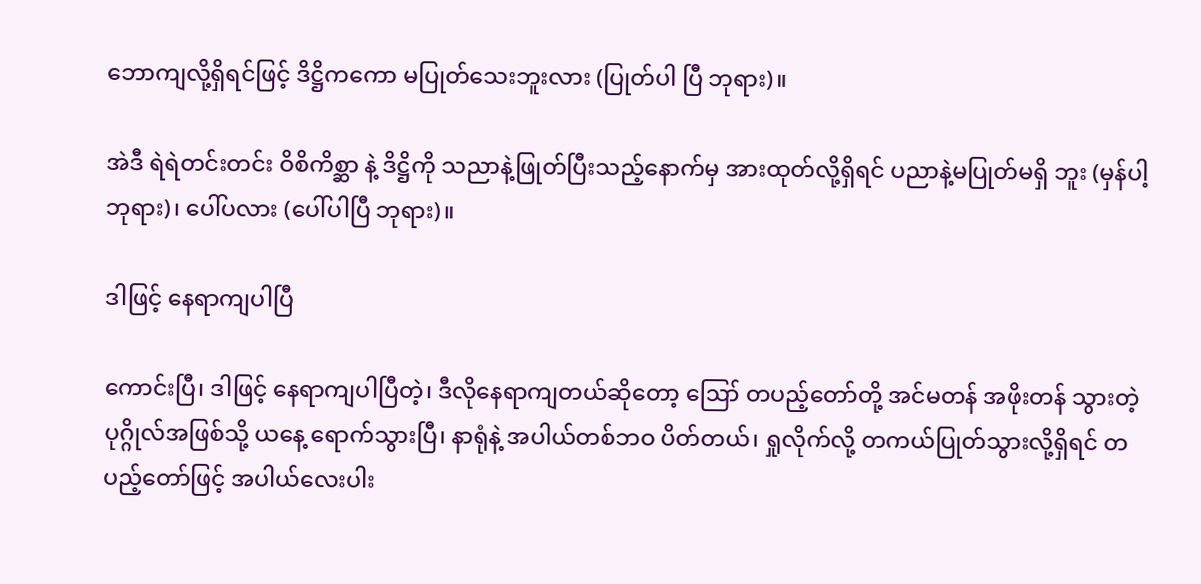ဘောကျလို့ရှိရင်ဖြင့် ဒိဋ္ဌိကကော မပြုတ်သေးဘူးလား (ပြုတ်ပါ ပြီ ဘုရား)။

အဲဒီ ရဲရဲတင်းတင်း ဝိစိကိစ္ဆာ နဲ့ ဒိဋ္ဌိကို သညာနဲ့ဖြုတ်ပြီးသည့်နောက်မှ အားထုတ်လို့ရှိရင် ပညာနဲ့မပြုတ်မရှိ ဘူး (မှန်ပါ့ ဘုရား)၊ ပေါ်ပလား (ပေါ်ပါပြီ ဘုရား)။

ဒါဖြင့် နေရာကျပါပြီ

ကောင်းပြီ၊ ဒါဖြင့် နေရာကျပါပြီတဲ့၊ ဒီလိုနေရာကျတယ်ဆိုတော့ ဪ တပည့်တော်တို့ အင်မတန် အဖိုးတန် သွားတဲ့ ပုဂ္ဂိုလ်အဖြစ်သို့ ယနေ့ ရောက်သွားပြီ၊ နာရုံနဲ့ အပါယ်တစ်ဘဝ ပိတ်တယ်၊ ရှုလိုက်လို့ တကယ်ပြုတ်သွားလို့ရှိရင် တပည့်တော်ဖြင့် အပါယ်လေးပါး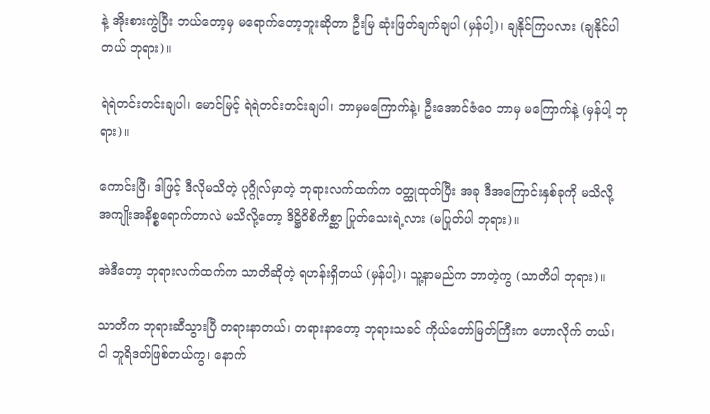နဲ့ အိုးစားကွဲပြီး ဘယ်တော့မှ မရောက်တော့ဘူးဆိုတာ ဦးမြ ဆုံးဖြတ်ချက်ချပါ (မှန်ပါ့)၊ ချနိုင်ကြပလား (ချနိုင်ပါတယ် ဘုရား)။

ရဲရဲတင်းတင်းချပါ၊ မောင်မြင့် ရဲရဲတင်းတင်းချပါ၊ ဘာမှမကြောက်နဲ့၊ ဦးအောင်ဇံဝေ ဘာမှ မကြောက်နဲ့ (မှန်ပါ့ ဘုရား)။

ကောင်းပြီ၊ ဒါဖြင့် ဒီလိုမသိတဲ့ ပုဂ္ဂိုလ်မှာတဲ့ ဘုရားလက်ထက်က ဝတ္ထုထုတ်ပြီး အခု ဒီအကြောင်းနှစ်ခုကို မသိလို့ အကျိုးအနိစ္စရောက်တာလဲ မသိလို့တော့ ဒိဋ္ဌိဝိစိကိစ္ဆာ ပြုတ်သေးရဲ့လား (မပြုတ်ပါ ဘုရား)။

အဲဒီတော့ ဘုရားလက်ထက်က သာတိဆိုတဲ့ ရဟန်းရှိတယ် (မှန်ပါ့)၊ သူ့နာမည်က ဘာတဲ့ကွ (သာတိပါ ဘုရား)။

သာတိက ဘုရားဆီသွားပြီ တရားနာတယ်၊ တရားနာတော့ ဘုရားသခင် ကိုယ်တော်မြတ်ကြီးက ဟောလိုက် တယ်၊ ငါ ဘူရိဒတ်ဖြစ်တယ်ကွ၊ နောက်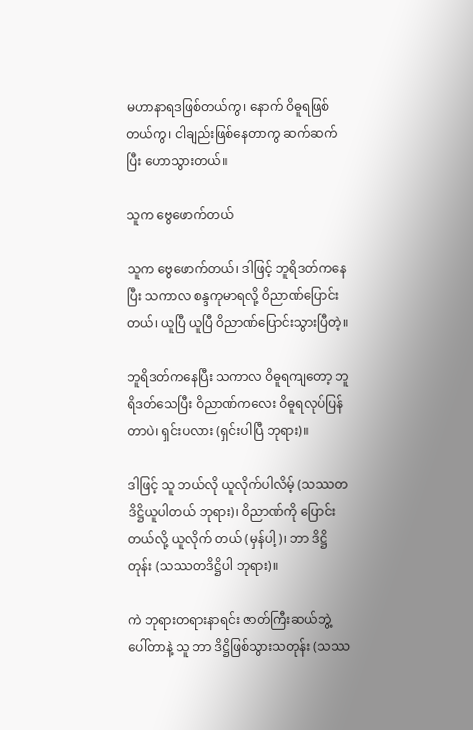မဟာနာရဒဖြစ်တယ်ကွ၊ နောက် ဝိဓူရဖြစ်တယ်ကွ၊ ငါချည်းဖြစ်နေတာကွ ဆက်ဆက်ပြီး ဟောသွားတယ်။

သူက ဗွေဖောက်တယ်

သူက ဗွေဖောက်တယ်၊ ဒါဖြင့် ဘူရိဒတ်ကနေပြီး သကာလ စန္ဒကုမာရလို့ ဝိညာဏ်ပြောင်းတယ်၊ ယူပြီ ယူပြီ ဝိညာဏ်ပြောင်းသွားပြီတဲ့။

ဘူရိဒတ်ကနေပြီး သကာလ ဝိဓူရကျတော့ ဘူရိဒတ်သေပြီး ဝိညာဏ်ကလေး ဝိဓူရလုပ်ပြန်တာပဲ၊ ရှင်းပလား (ရှင်းပါပြီ ဘုရား)။

ဒါဖြင့် သူ ဘယ်လို ယူလိုက်ပါလိမ့် (သဿတဒိဋ္ဌိယူပါတယ် ဘုရား)၊ ဝိညာဏ်ကို ပြောင်းတယ်လို့ ယူလိုက် တယ် (မှန်ပါ့)၊ ဘာ ဒိဋ္ဌိတုန်း (သဿတဒိဋ္ဌိပါ ဘုရား)။

ကဲ ဘုရားတရားနာရင်း ဇာတ်ကြီးဆယ်ဘွဲ့ ပေါ်တာနဲ့ သူ ဘာ ဒိဋ္ဌိဖြစ်သွားသတုန်း (သဿ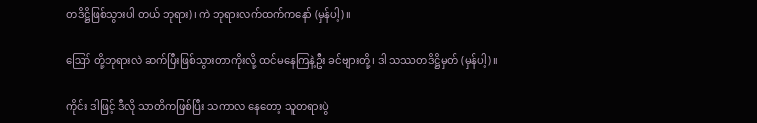တဒိဋ္ဌိဖြစ်သွားပါ တယ် ဘုရား)၊ ကဲ ဘုရားလက်ထက်ကနော် (မှန်ပါ့)။

ဪ တို့ဘုရားလဲ ဆက်ပြီးဖြစ်သွားတာကိုးလို့ ထင်မနေကြနဲ့ဦး ခင်ဗျားတို့၊ ဒါ သဿတဒိဋ္ဌိမှတ် (မှန်ပါ့)။

ကိုင်း ဒါဖြင့် ဒီလို သာတိကဖြစ်ပြီး သကာလ နေတော့ သူတရားပွဲ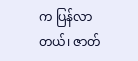က ပြန်လာတယ်၊ ဇာတ်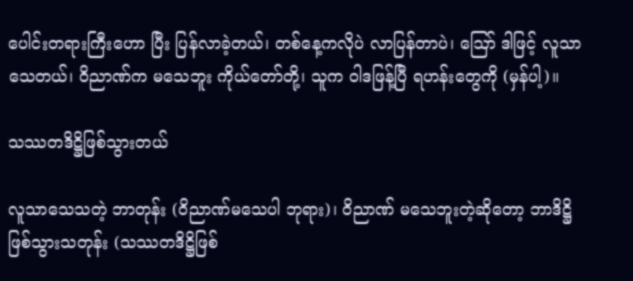ပေါင်းတရားကြီးဟော ပြီး ပြန်လာခဲ့တယ်၊ တစ်နေ့ကလိုပဲ လာပြန်တာပဲ၊ ဪ ဒါဖြင့် လူသာသေတယ်၊ ဝိညာဏ်က မသေဘူး ကိုယ်တော်တို့၊ သူက ဝါဒဖြန့်ပြီ ရဟန်းတွေကို (မှန်ပါ့)။

သဿတဒိဋ္ဌိဖြစ်သွားတယ်

လူသာသေသတဲ့ ဘာတုန်း (ဝိညာဏ်မသေပါ ဘုရား)၊ ဝိညာဏ် မသေဘူးတဲ့ဆိုတော့ ဘာဒိဋ္ဌိဖြစ်သွားသတုန်း (သဿတဒိဋ္ဌိဖြစ်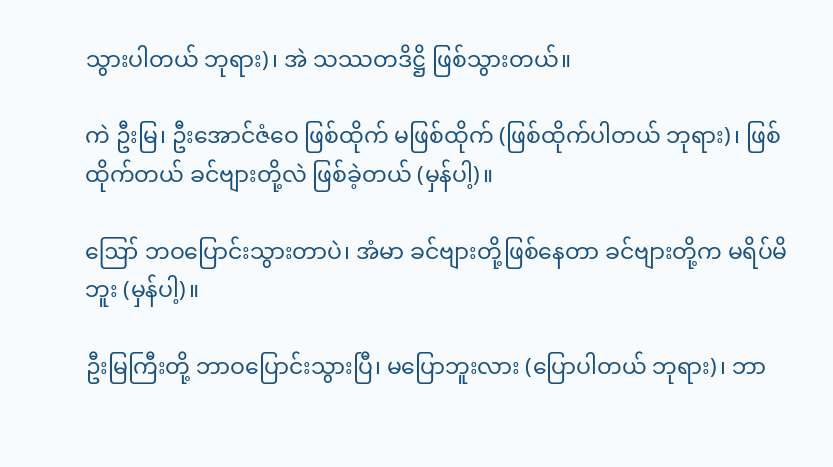သွားပါတယ် ဘုရား)၊ အဲ သဿတဒိဋ္ဌိ ဖြစ်သွားတယ်။

ကဲ ဦးမြ၊ ဦးအောင်ဇံဝေ ဖြစ်ထိုက် မဖြစ်ထိုက် (ဖြစ်ထိုက်ပါတယ် ဘုရား)၊ ဖြစ်ထိုက်တယ် ခင်ဗျားတို့လဲ ဖြစ်ခဲ့တယ် (မှန်ပါ့)။

ဪ ဘဝပြောင်းသွားတာပဲ၊ အံမာ ခင်ဗျားတို့ဖြစ်နေတာ ခင်ဗျားတို့က မရိပ်မိဘူး (မှန်ပါ့)။

ဦးမြကြီးတို့ ဘာဝပြောင်းသွားပြီ၊ မပြောဘူးလား (ပြောပါတယ် ဘုရား)၊ ဘာ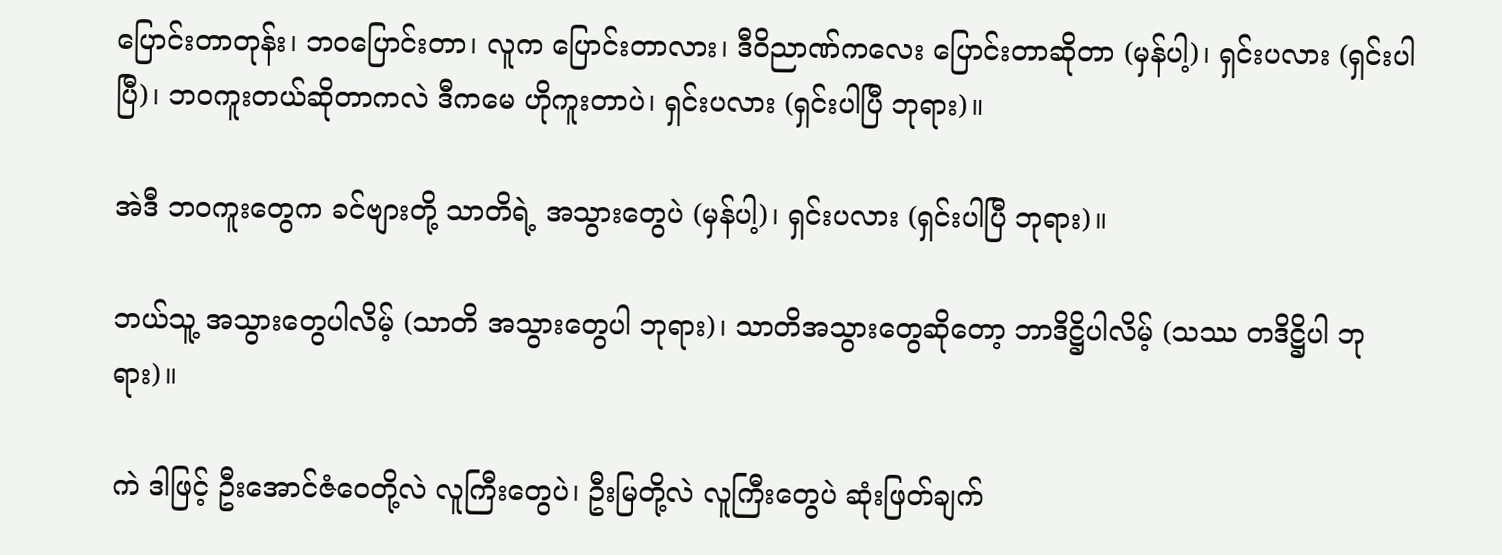ပြောင်းတာတုန်း၊ ဘဝပြောင်းတာ၊ လူက ပြောင်းတာလား၊ ဒီဝိညာဏ်ကလေး ပြောင်းတာဆိုတာ (မှန်ပါ့)၊ ရှင်းပလား (ရှင်းပါပြီ)၊ ဘဝကူးတယ်ဆိုတာကလဲ ဒီကမေ ဟိုကူးတာပဲ၊ ရှင်းပလား (ရှင်းပါပြီ ဘုရား)။

အဲဒီ ဘဝကူးတွေက ခင်ဗျားတို့ သာတိရဲ့ အသွားတွေပဲ (မှန်ပါ့)၊ ရှင်းပလား (ရှင်းပါပြီ ဘုရား)။

ဘယ်သူ့ အသွားတွေပါလိမ့် (သာတိ အသွားတွေပါ ဘုရား)၊ သာတိအသွားတွေဆိုတော့ ဘာဒိဋ္ဌိပါလိမ့် (သဿ တဒိဋ္ဌိပါ ဘုရား)။

ကဲ ဒါဖြင့် ဦးအောင်ဇံဝေတို့လဲ လူကြီးတွေပဲ၊ ဦးမြတို့လဲ လူကြီးတွေပဲ ဆုံးဖြတ်ချက်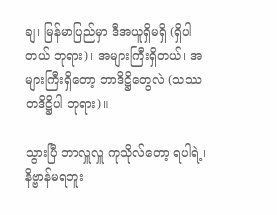ချ၊ မြန်မာပြည်မှာ ဒီအယူရှိမရှိ (ရှိပါတယ် ဘုရား)၊ အများကြီးရှိတယ်၊ အများကြီးရှိတော့ ဘာဒိဋ္ဌိတွေလဲ (သဿတဒိဋ္ဌိပါ ဘုရား)။

သွားပြီ ဘာလှူလှူ ကုသိုလ်တော့ ရပါရဲ့၊ နိဗ္ဗာန်မရဘူး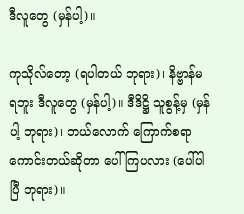ဒီလူတွေ (မှန်ပါ့)။

ကုသိုလ်တော့ (ရပါတယ် ဘုရား)၊ နိဗ္ဗာန်မရဘူး ဒီလူတွေ (မှန်ပါ့)။ ဒီဒိဋ္ဌိ သူစွန့်မှ (မှန်ပါ့ ဘုရား)၊ ဘယ်လောက် ကြောက်စရာကောင်းတယ်ဆိုတာ ပေါ်ကြပလား (ပေါ်ပါပြီ ဘုရား)။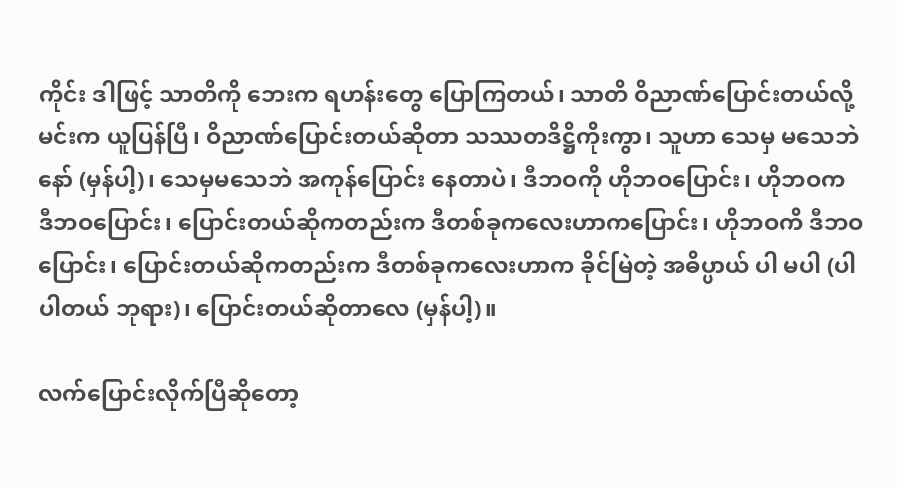ကိုင်း ဒါဖြင့် သာတိကို ဘေးက ရဟန်းတွေ ပြောကြတယ်၊ သာတိ ဝိညာဏ်ပြောင်းတယ်လို့ မင်းက ယူပြန်ပြီ၊ ဝိညာဏ်ပြောင်းတယ်ဆိုတာ သဿတဒိဋ္ဌိကိုးကွာ၊ သူဟာ သေမှ မသေဘဲနော် (မှန်ပါ့)၊ သေမှမသေဘဲ အကုန်ပြောင်း နေတာပဲ၊ ဒီဘဝကို ဟိုဘဝပြောင်း၊ ဟိုဘဝက ဒီဘဝပြောင်း၊ ပြောင်းတယ်ဆိုကတည်းက ဒီတစ်ခုကလေးဟာကပြောင်း၊ ဟိုဘဝကိ ဒီဘဝပြောင်း၊ ပြောင်းတယ်ဆိုကတည်းက ဒီတစ်ခုကလေးဟာက ခိုင်မြဲတဲ့ အဓိပ္ပာယ် ပါ မပါ (ပါပါတယ် ဘုရား)၊ ပြောင်းတယ်ဆိုတာလေ (မှန်ပါ့)။

လက်ပြောင်းလိုက်ပြီဆိုတော့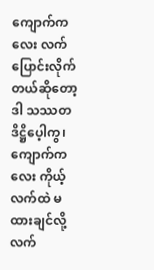ကျောက်ကလေး လက်ပြောင်းလိုက်တယ်ဆိုတော့ ဒါ သဿတဒိဋ္ဌိပေ့ါကွ၊ ကျောက်ကလေး ကိုယ့်လက်ထဲ မထားချင်လို့ လက်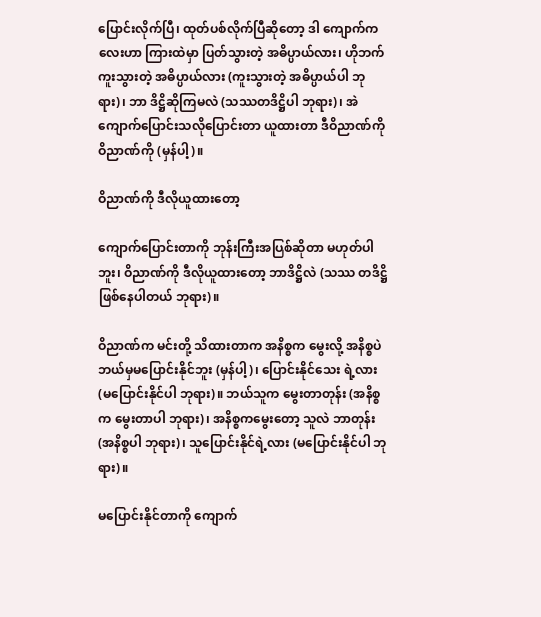ပြောင်းလိုက်ပြီ၊ ထုတ်ပစ်လိုက်ပြီဆိုတော့ ဒါ ကျောက်ကလေးဟာ ကြားထဲမှာ ပြတ်သွားတဲ့ အဓိပ္ပာယ်လား၊ ဟိုဘက် ကူးသွားတဲ့ အဓိပ္ပာယ်လား (ကူးသွားတဲ့ အဓိပ္ပာယ်ပါ ဘုရား)၊ ဘာ ဒိဋ္ဌိဆိုကြမလဲ (သဿတဒိဋ္ဌိပါ ဘုရား)၊ အဲ ကျောက်ပြောင်းသလိုပြောင်းတာ ယူထားတာ ဒီဝိညာဏ်ကို ဝိညာဏ်ကို (မှန်ပါ့)။

ဝိညာဏ်ကို ဒီလိုယူထားတော့

ကျောက်ပြောင်းတာကို ဘုန်းကြီးအပြစ်ဆိုတာ မဟုတ်ပါဘူး၊ ဝိညာဏ်ကို ဒီလိုယူထားတော့ ဘာဒိဋ္ဌိလဲ (သဿ တဒိဋ္ဌိဖြစ်နေပါတယ် ဘုရား)။

ဝိညာဏ်က မင်းတို့ သိထားတာက အနိစ္စက မွေးလို့ အနိစ္စပဲ ဘယ်မှမပြောင်းနိုင်ဘူး (မှန်ပါ့)၊ ပြောင်းနိုင်သေး ရဲ့လား (မပြောင်းနိုင်ပါ ဘုရား)။ ဘယ်သူက မွေးတာတုန်း (အနိစ္စက မွေးတာပါ ဘုရား)၊ အနိစ္စကမွေးတော့ သူလဲ ဘာတုန်း (အနိစ္စပါ ဘုရား)၊ သူပြောင်းနိုင်ရဲ့လား (မပြောင်းနိုင်ပါ ဘုရား)။

မပြောင်းနိုင်တာကို ကျောက်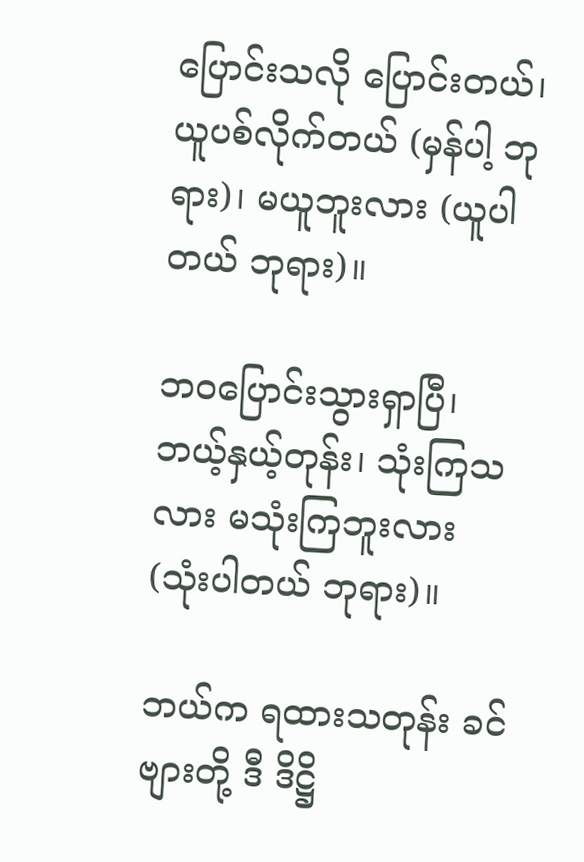ပြောင်းသလို ပြောင်းတယ်၊ ယူပစ်လိုက်တယ် (မှန်ပါ့ ဘုရား)၊ မယူဘူးလား (ယူပါတယ် ဘုရား)။

ဘဝပြောင်းသွားရှာပြီ၊ ဘယ့်နှယ့်တုန်း၊ သုံးကြသလား မသုံးကြဘူးလား (သုံးပါတယ် ဘုရား)။

ဘယ်က ရထားသတုန်း ခင်ဗျားတို့ ဒီ ဒိဋ္ဌိ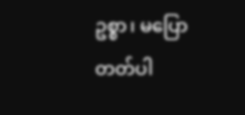ဥစ္စာ၊ မပြောတတ်ပါ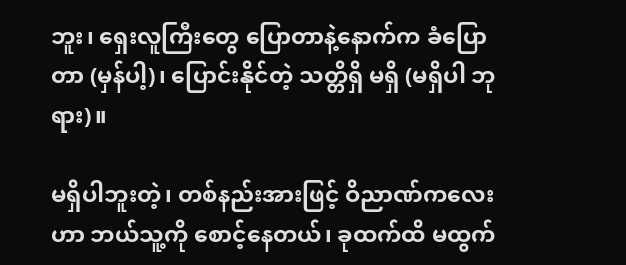ဘူး၊ ရှေးလူကြီးတွေ ပြောတာနဲ့နောက်က ခံပြောတာ (မှန်ပါ့)၊ ပြောင်းနိုင်တဲ့ သတ္တိရှိ မရှိ (မရှိပါ ဘုရား)။

မရှိပါဘူးတဲ့၊ တစ်နည်းအားဖြင့် ဝိညာဏ်ကလေးဟာ ဘယ်သူ့ကို စောင့်နေတယ်၊ ခုထက်ထိ မထွက်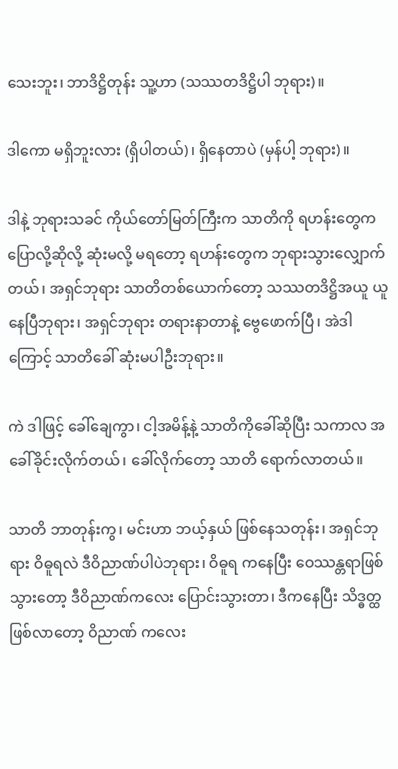သေးဘူး၊ ဘာဒိဋ္ဌိတုန်း သူ့ဟာ (သဿတဒိဋ္ဌိပါ ဘုရား)။

ဒါကော မရှိဘူးလား (ရှိပါတယ်)၊ ရှိနေတာပဲ (မှန်ပါ့ ဘုရား)။

ဒါနဲ့ ဘုရားသခင် ကိုယ်တော်မြတ်ကြီးက သာတိကို ရဟန်းတွေက ပြောလို့ဆိုလို့ ဆုံးမလို့ မရတော့ ရဟန်းတွေက ဘုရားသွားလျှောက်တယ်၊ အရှင်ဘုရား သာတိတစ်ယောက်တော့ သဿတဒိဋ္ဌိအယူ ယူနေပြီဘုရား၊ အရှင်ဘုရား တရားနာတာနဲ့ ဗွေဖောက်ပြီ၊ အဲဒါကြောင့် သာတိခေါ် ဆုံးမပါဦးဘုရား။

ကဲ ဒါဖြင့် ခေါ်ချေကွာ၊ ငါ့အမိန့်နဲ့ သာတိကိုခေါ်ဆိုပြီး သကာလ အခေါ်ခိုင်းလိုက်တယ်၊ ခေါ်လိုက်တော့ သာတိ ရောက်လာတယ်။

သာတိ ဘာတုန်းကွ၊ မင်းဟာ ဘယ့်နှယ် ဖြစ်နေသတုန်း၊ အရှင်ဘုရား ဝိဓူရလဲ ဒီဝိညာဏ်ပါပဲဘုရား၊ ဝိဓူရ ကနေပြီး ဝေဿန္တရာဖြစ်သွားတော့ ဒီဝိညာဏ်ကလေး ပြောင်းသွားတာ၊ ဒီကနေပြီး သိဒ္ဓတ္ထဖြစ်လာတော့ ဝိညာဏ် ကလေး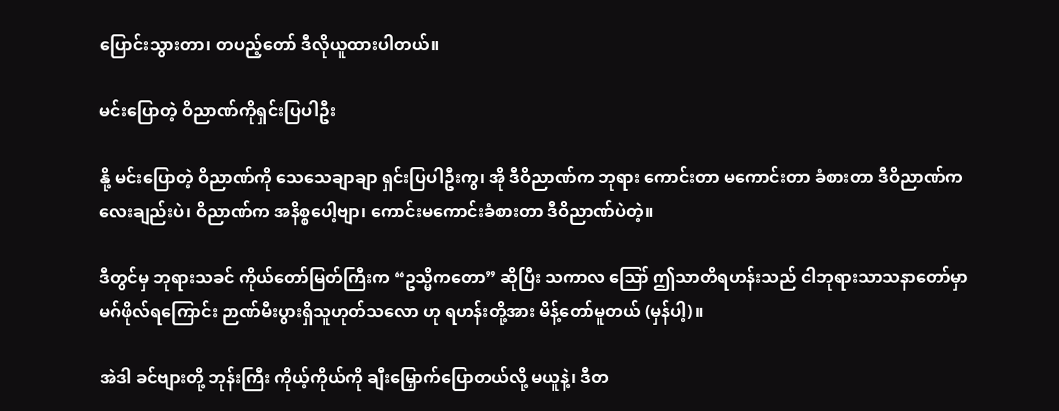ပြောင်းသွားတာ၊ တပည့်တော် ဒီလိုယူထားပါတယ်။

မင်းပြောတဲ့ ဝိညာဏ်ကိုရှင်းပြပါဦး

နို့ မင်းပြောတဲ့ ဝိညာဏ်ကို သေသေချာချာ ရှင်းပြပါဦးကွ၊ အို ဒီဝိညာဏ်က ဘုရား ကောင်းတာ မကောင်းတာ ခံစားတာ ဒီဝိညာဏ်ကလေးချည်းပဲ၊ ဝိညာဏ်က အနိစ္စပေါ့ဗျာ၊ ကောင်းမကောင်းခံစားတာ ဒီဝိညာဏ်ပဲတဲ့။

ဒီတွင်မှ ဘုရားသခင် ကိုယ်တော်မြတ်ကြီးက “ဥသ္မိကတော” ဆိုပြီး သကာလ ဪ ဤသာတိရဟန်းသည် ငါဘုရားသာသနာတော်မှာ မဂ်ဖိုလ်ရကြောင်း ဉာဏ်မီးပွားရှိသူဟုတ်သလော ဟု ရဟန်းတို့အား မိန့်တော်မူတယ် (မှန်ပါ့)။

အဲဒါ ခင်ဗျားတို့ ဘုန်းကြီး ကိုယ့်ကိုယ်ကို ချီးမြှောက်ပြောတယ်လို့ မယူနဲ့၊ ဒီတ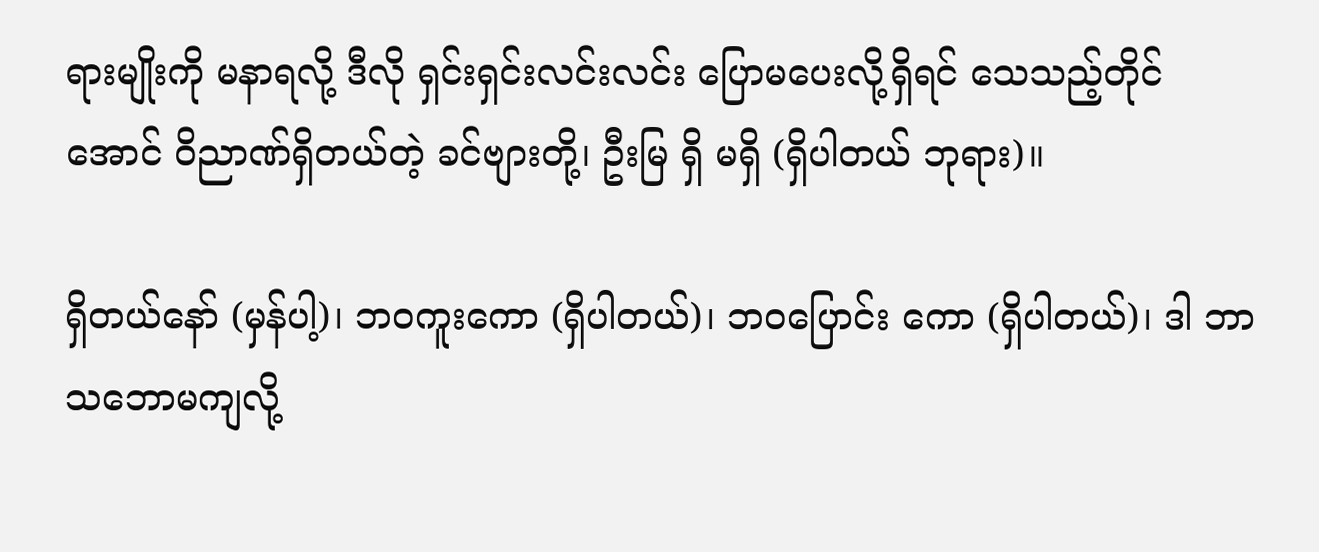ရားမျိုးကို မနာရလို့ ဒီလို ရှင်းရှင်းလင်းလင်း ပြောမပေးလို့ရှိရင် သေသည့်တိုင်အောင် ဝိညာဏ်ရှိတယ်တဲ့ ခင်ဗျားတို့၊ ဦးမြ ရှိ မရှိ (ရှိပါတယ် ဘုရား)။

ရှိတယ်နော် (မှန်ပါ့)၊ ဘဝကူးကော (ရှိပါတယ်)၊ ဘဝပြောင်း ကော (ရှိပါတယ်)၊ ဒါ ဘာသဘောမကျလို့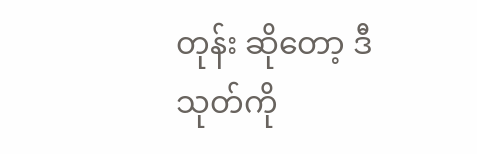တုန်း ဆိုတော့ ဒီသုတ်ကို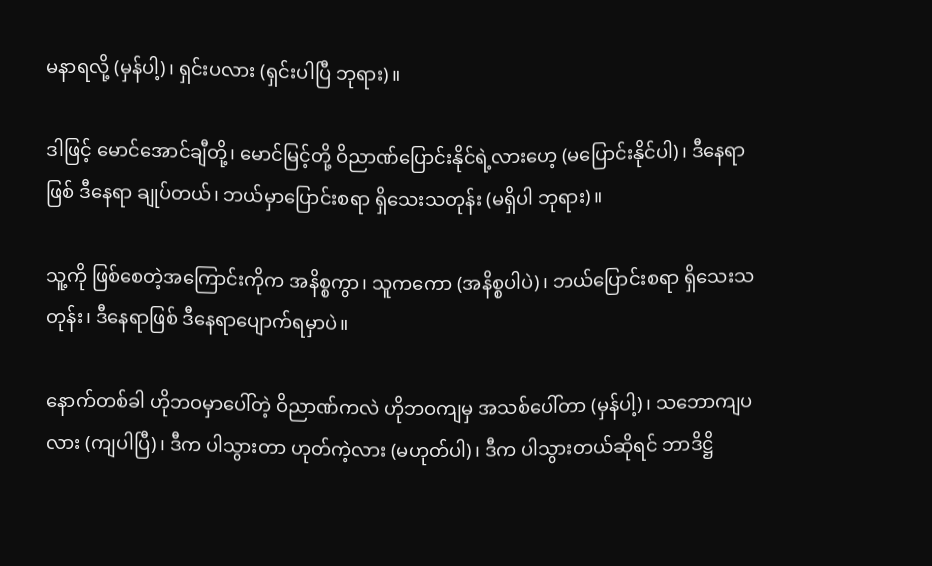မနာရလို့ (မှန်ပါ့)၊ ရှင်းပလား (ရှင်းပါပြီ ဘုရား)။

ဒါဖြင့် မောင်အောင်ချီတို့၊ မောင်မြင့်တို့ ဝိညာဏ်ပြောင်းနိုင်ရဲ့လားဟေ့ (မပြောင်းနိုင်ပါ)၊ ဒီနေရာဖြစ် ဒီနေရာ ချုပ်တယ်၊ ဘယ်မှာပြောင်းစရာ ရှိသေးသတုန်း (မရှိပါ ဘုရား)။

သူ့ကို ဖြစ်စေတဲ့အကြောင်းကိုက အနိစ္စကွာ၊ သူကကော (အနိစ္စပါပဲ)၊ ဘယ်ပြောင်းစရာ ရှိသေးသတုန်း၊ ဒီနေရာဖြစ် ဒီနေရာပျောက်ရမှာပဲ။

နောက်တစ်ခါ ဟိုဘဝမှာပေါ်တဲ့ ဝိညာဏ်ကလဲ ဟိုဘဝကျမှ အသစ်ပေါ်တာ (မှန်ပါ့)၊ သဘောကျပလား (ကျပါပြီ)၊ ဒီက ပါသွားတာ ဟုတ်ကဲ့လား (မဟုတ်ပါ)၊ ဒီက ပါသွားတယ်ဆိုရင် ဘာဒိဋ္ဌိ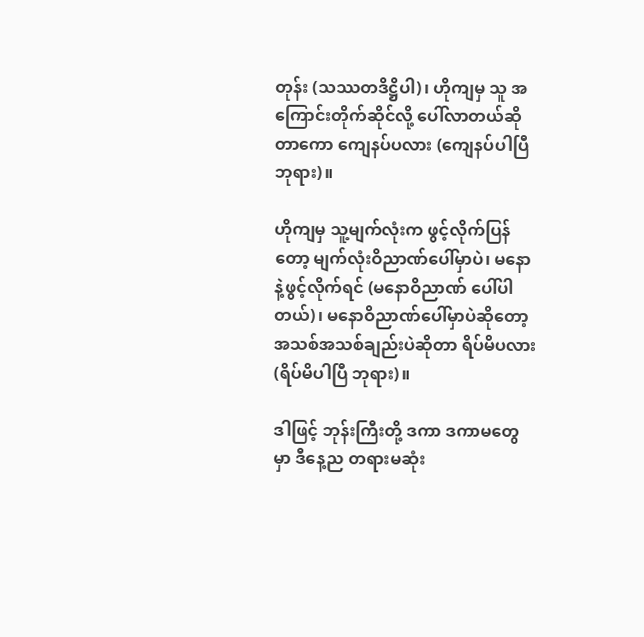တုန်း (သဿတဒိဋ္ဌိပါ)၊ ဟိုကျမှ သူ အကြောင်းတိုက်ဆိုင်လို့ ပေါ်လာတယ်ဆိုတာကော ကျေနပ်ပလား (ကျေနပ်ပါပြီ ဘုရား)။

ဟိုကျမှ သူ့မျက်လုံးက ဖွင့်လိုက်ပြန်တော့ မျက်လုံးဝိညာဏ်ပေါ်မှာပဲ၊ မနောနဲ့ဖွင့်လိုက်ရင် (မနောဝိညာဏ် ပေါ်ပါတယ်)၊ မနောဝိညာဏ်ပေါ်မှာပဲဆိုတော့ အသစ်အသစ်ချည်းပဲဆိုတာ ရိပ်မိပလား (ရိပ်မိပါပြီ ဘုရား)။

ဒါဖြင့် ဘုန်းကြီးတို့ ဒကာ ဒကာမတွေမှာ ဒီနေ့ည တရားမဆုံး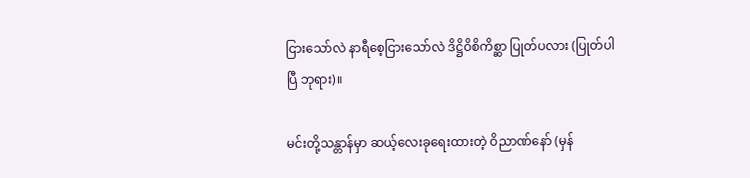ငြားသော်လဲ နာရီစေ့ငြားသော်လဲ ဒိဋ္ဌိဝိစိကိစ္ဆာ ပြုတ်ပလား (ပြုတ်ပါပြီ ဘုရား)။

မင်းတို့သန္တာန်မှာ ဆယ့်လေးခုရေးထားတဲ့ ဝိညာဏ်နော် (မှန်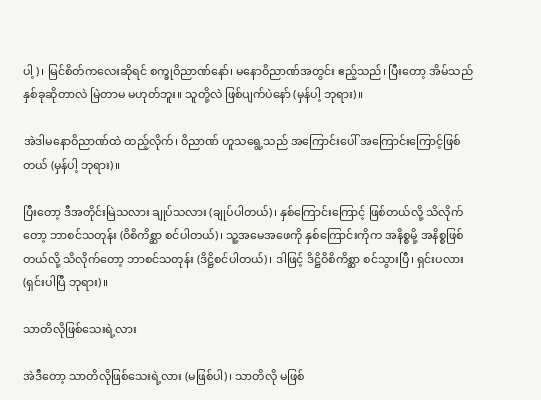ပါ့)၊ မြင်စိတ်ကလေးဆိုရင် စက္ခုဝိညာဏ်နော်၊ မနောဝိညာဏ်အတွင်း ဧည့်သည်၊ ပြီးတော့ အိမ်သည် နှစ်ခုဆိုတာလဲ မြဲတာမ မဟုတ်ဘူး။ သူတို့လဲ ဖြစ်ပျက်ပဲနော် (မှန်ပါ့ ဘုရား)။

အဲဒါမနောဝိညာဏ်ထဲ ထည့်လိုက်၊ ဝိညာဏ် ဟူသရွေ့သည် အကြောင်းပေါ် အကြောင်းကြောင့်ဖြစ်တယ် (မှန်ပါ့ ဘုရား)။

ပြီးတော့ ဒီအတိုင်းမြဲသလား ချုပ်သလား (ချုပ်ပါတယ်)၊ နှစ်ကြောင်းကြောင့် ဖြစ်တယ်လို့ သိလိုက်တော့ ဘာစင်သတုန်း (ဝိစိကိစ္ဆာ စင်ပါတယ်)၊ သူ့အမေအဖေကို နှစ်ကြောင်းကိုက အနိစ္စမို့ အနိစ္စဖြစ်တယ်လို့ သိလိုက်တော့ ဘာစင်သတုန်း (ဒိဋ္ဌိစင်ပါတယ်)၊ ဒါဖြင့် ဒိဋ္ဌိဝိစိကိစ္ဆာ စင်သွားပြီ၊ ရှင်းပလား (ရှင်းပါပြီ ဘုရား)။

သာတိလိုဖြစ်သေးရဲ့လား

အဲဒီတော့ သာတိလိုဖြစ်သေးရဲ့လား (မဖြစ်ပါ)၊ သာတိလို မဖြစ်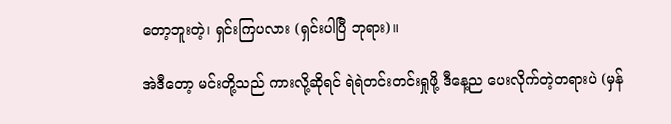တော့ဘူးတဲ့၊ ရှင်းကြပလား (ရှင်းပါပြီ ဘုရား)။

အဲဒီတော့ မင်းတို့သည် ကားလို့ဆိုရင် ရဲရဲတင်းတင်းရှုဖို့ ဒီနေ့ည ပေးလိုက်တဲ့တရားပဲ (မှန်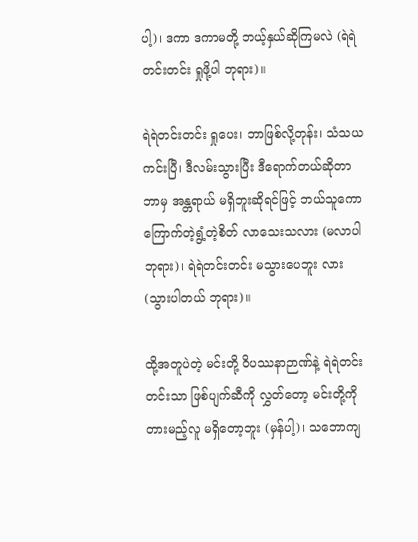ပါ့)၊ ဒကာ ဒကာမတို့ ဘယ့်နှယ်ဆိုကြမလဲ (ရဲရဲတင်းတင်း ရှုဖို့ပါ ဘုရား)။

ရဲရဲတင်းတင်း ရှုပေး၊ ဘာဖြစ်လို့တုန်း၊ သံသယကင်းပြီ၊ ဒီလမ်းသွားပြီး ဒီရောက်တယ်ဆိုတာ ဘာမှ အန္တရာယ် မရှိဘူးဆိုရင်ဖြင့် ဘယ်သူကော ကြောက်တဲ့ရွံ့တဲ့စိတ် လာသေးသလား (မလာပါ ဘုရား)၊ ရဲရဲတင်းတင်း မသွားပေဘူး လား (သွားပါတယ် ဘုရား)။

ထို့အတူပဲတဲ့ မင်းတို့ ဝိပဿနာဉာဏ်နဲ့ ရဲရဲတင်းတင်းသာ ဖြစ်ပျက်ဆီကို လွှတ်တော့ မင်းတို့ကို တားမည့်လူ မရှိတော့ဘူး (မှန်ပါ့)၊ သဘောကျ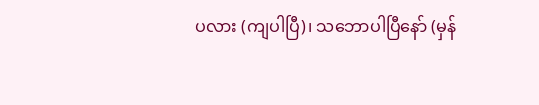ပလား (ကျပါပြီ)၊ သဘောပါပြီနော် (မှန်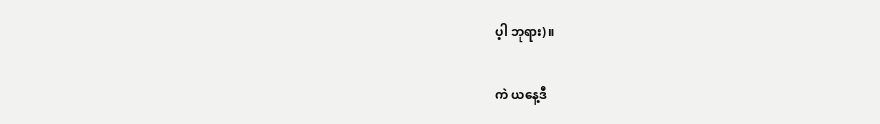ပ့ါ ဘုရား)။

ကဲ ယနေ့ဒီ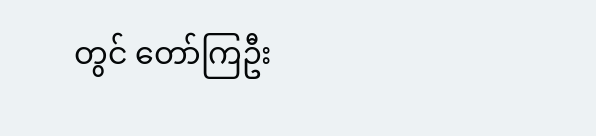တွင် တော်ကြဦး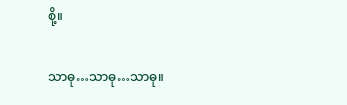စို့။

သာဓု…သာဓု…သာဓု။